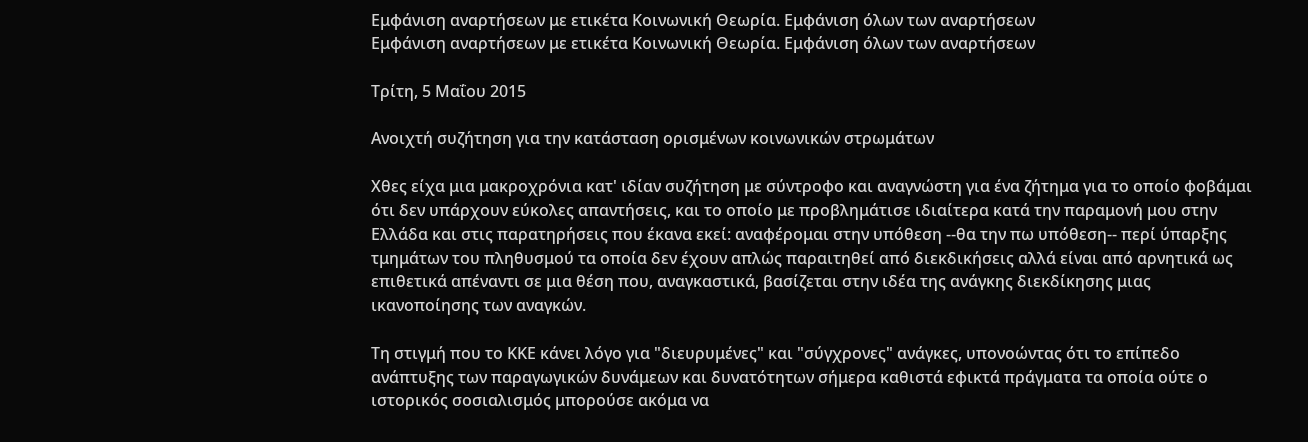Εμφάνιση αναρτήσεων με ετικέτα Κοινωνική Θεωρία. Εμφάνιση όλων των αναρτήσεων
Εμφάνιση αναρτήσεων με ετικέτα Κοινωνική Θεωρία. Εμφάνιση όλων των αναρτήσεων

Τρίτη, 5 Μαΐου 2015

Ανοιχτή συζήτηση για την κατάσταση ορισμένων κοινωνικών στρωμάτων

Χθες είχα μια μακροχρόνια κατ' ιδίαν συζήτηση με σύντροφο και αναγνώστη για ένα ζήτημα για το οποίο φοβάμαι ότι δεν υπάρχουν εύκολες απαντήσεις, και το οποίο με προβλημάτισε ιδιαίτερα κατά την παραμονή μου στην Ελλάδα και στις παρατηρήσεις που έκανα εκεί: αναφέρομαι στην υπόθεση --θα την πω υπόθεση-- περί ύπαρξης τμημάτων του πληθυσμού τα οποία δεν έχουν απλώς παραιτηθεί από διεκδικήσεις αλλά είναι από αρνητικά ως επιθετικά απέναντι σε μια θέση που, αναγκαστικά, βασίζεται στην ιδέα της ανάγκης διεκδίκησης μιας ικανοποίησης των αναγκών.

Τη στιγμή που το ΚΚΕ κάνει λόγο για "διευρυμένες" και "σύγχρονες" ανάγκες, υπονοώντας ότι το επίπεδο ανάπτυξης των παραγωγικών δυνάμεων και δυνατότητων σήμερα καθιστά εφικτά πράγματα τα οποία ούτε ο ιστορικός σοσιαλισμός μπορούσε ακόμα να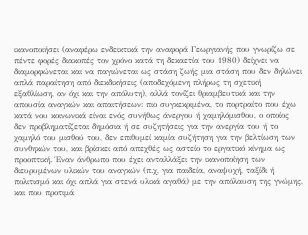ικανοποιήσει (αναφέρω ενδεικτικά την αναφορά Γεωργιανής που γνωρίζω σε πέντε φορές διακοπές τον χρόνο κατά τη δεκαετία του 1980) δείχνει να διαμορφώνεται και να παγιώνεται ως στάση ζωής μια στάση που δεν δηλώνει απλά παραίτηση από διεκδικήσεις (αποδεχόμενη πλήρως τη σχετική εξαθλίωση, αν όχι και την απόλυτη), αλλά τονίζει θριαμβευτικά και την απουσία αναγκών και απαιτήσεων: πιο συγκεκριμένα, το πορτραίτο που έχω κατά νου κοινωνικά είναι ενός συνήθως άνεργου ή χαμηλόμισθου, ο οποίος δεν προβληματίζεται δημόσια ή σε συζητήσεις για την ανεργία του ή το χαμηλό του μισθού του, δεν επιθυμεί καμία συζήτηση για την βελτίωση των συνθηκών του, και βρίσκει από απεχθές ως αστείο το εργατικό κίνημα ως προοπτική. Έναν άνθρωπο που έχει ανταλλάξει την ικανοποίηση των διευρυμένων υλικών του αναγκών (π.χ, για παιδεία, αναψυχή, ταξίδι ή πολιτισμό και όχι απλά για στενά υλικά αγαθά) με την απόλαυση της γνώμης, και που προτιμά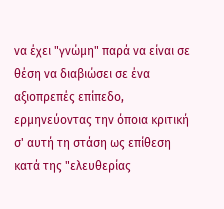να έχει "γνώμη" παρά να είναι σε θέση να διαβιώσει σε ένα αξιοπρεπές επίπεδο, ερμηνεύοντας την όποια κριτική σ' αυτή τη στάση ως επίθεση κατά της "ελευθερίας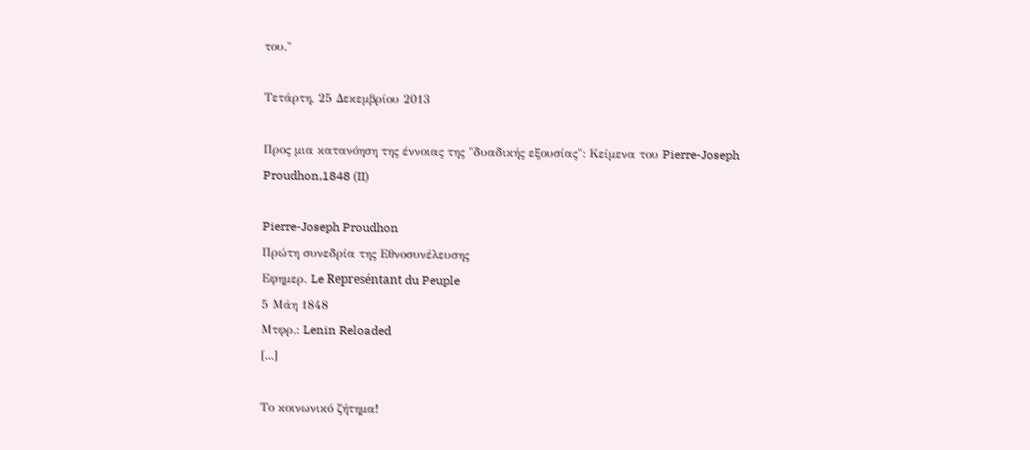του."

Τετάρτη, 25 Δεκεμβρίου 2013

Προς μια κατανόηση της έννοιας της "δυαδικής εξουσίας": Κείμενα του Pierre-Joseph Proudhon,1848 (II)

Pierre-Joseph Proudhon
Πρώτη συνεδρία της Εθνοσυνέλευσης
Εφημερ. Le Represéntant du Peuple
5 Μάη 1848
Μτφρ.: Lenin Reloaded
[...]

Το κοινωνικό ζήτημα!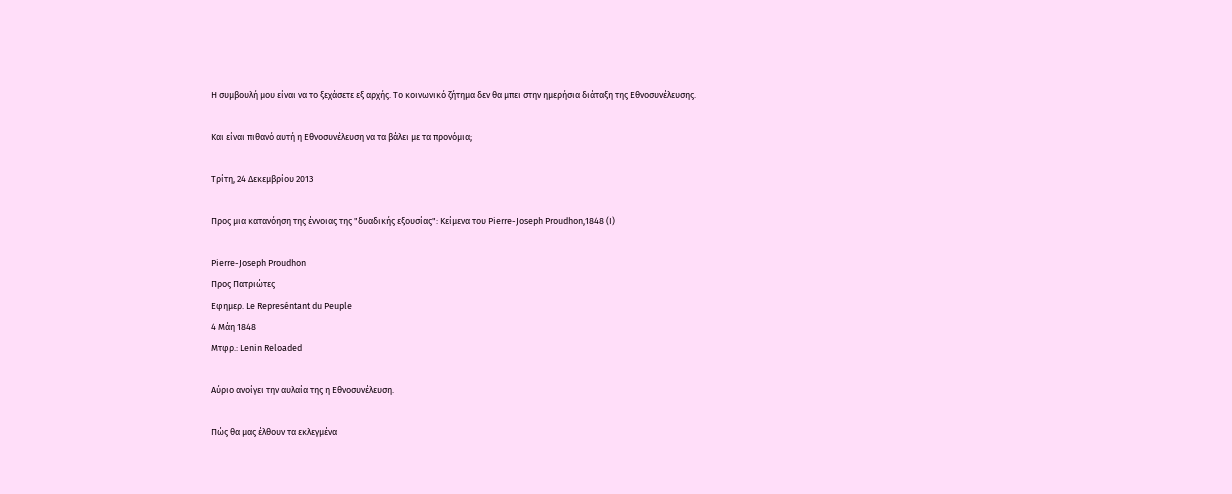Η συμβουλή μου είναι να το ξεχάσετε εξ αρχής. Το κοινωνικό ζήτημα δεν θα μπει στην ημερήσια διάταξη της Εθνοσυνέλευσης.

Και είναι πιθανό αυτή η Εθνοσυνέλευση να τα βάλει με τα προνόμια;

Τρίτη, 24 Δεκεμβρίου 2013

Προς μια κατανόηση της έννοιας της "δυαδικής εξουσίας": Κείμενα του Pierre-Joseph Proudhon,1848 (I)

Pierre-Joseph Proudhon
Προς Πατριώτες
Εφημερ. Le Represéntant du Peuple
4 Μάη 1848
Μτφρ.: Lenin Reloaded

Αύριο ανοίγει την αυλαία της η Εθνοσυνέλευση.

Πώς θα μας έλθουν τα εκλεγμένα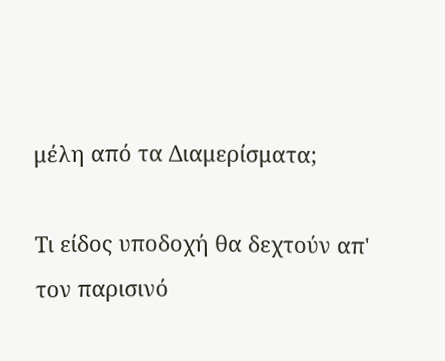μέλη από τα Διαμερίσματα;

Τι είδος υποδοχή θα δεχτούν απ' τον παρισινό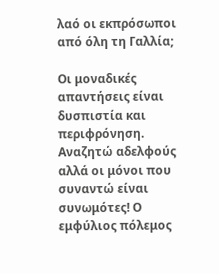λαό οι εκπρόσωποι από όλη τη Γαλλία;

Οι μοναδικές απαντήσεις είναι δυσπιστία και περιφρόνηση. Αναζητώ αδελφούς αλλά οι μόνοι που συναντώ είναι συνωμότες! Ο εμφύλιος πόλεμος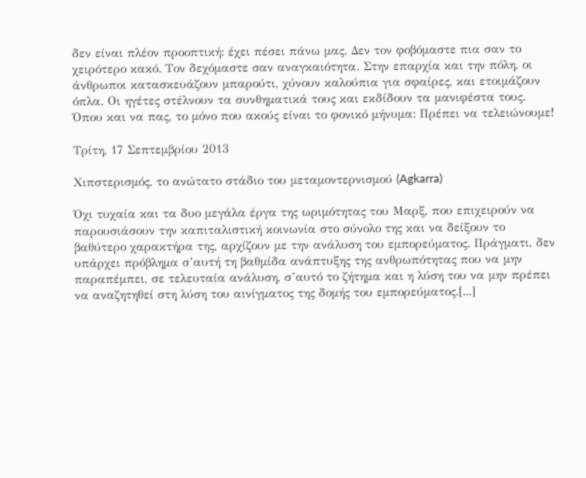δεν είναι πλέον προοπτική: έχει πέσει πάνω μας. Δεν τον φοβόμαστε πια σαν το χειρότερο κακό. Τον δεχόμαστε σαν αναγκαιότητα. Στην επαρχία και την πόλη, οι άνθρωποι κατασκευάζουν μπαρούτι, χύνουν καλούπια για σφαίρες, και ετοιμάζουν όπλα. Οι ηγέτες στέλνουν τα συνθηματικά τους και εκδίδουν τα μανιφέστα τους. Όπου και να πας, το μόνο που ακούς είναι το φονικό μήνυμα: Πρέπει να τελειώνουμε!

Τρίτη, 17 Σεπτεμβρίου 2013

Χιπστερισμός, το ανώτατο στάδιο του μεταμοντερνισμού (Agkarra)

Όχι τυχαία και τα δυο μεγάλα έργα της ωριμότητας του Μαρξ, που επιχειρούν να παρουσιάσουν την καπιταλιστική κοινωνία στο σύνολο της και να δείξουν το βαθύτερο χαρακτήρα της, αρχίζουν με την ανάλυση του εμπορεύματος. Πράγματι, δεν υπάρχει πρόβλημα σ’αυτή τη βαθμίδα ανάπτυξης της ανθρωπότητας που να μην παραπέμπει, σε τελευταία ανάλυση, σ’αυτό το ζήτημα και η λύση του να μην πρέπει να αναζητηθεί στη λύση του αινίγματος της δομής του εμπορεύματος.[...]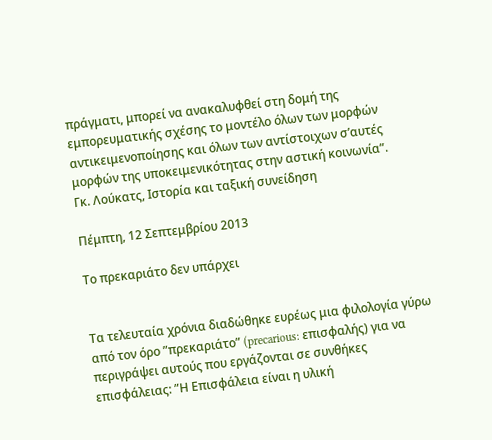πράγματι, μπορεί να ανακαλυφθεί στη δομή της εμπορευματικής σχέσης το μοντέλο όλων των μορφών αντικειμενοποίησης και όλων των αντίστοιχων σ’αυτές μορφών της υποκειμενικότητας στην αστική κοινωνία”.
Γκ. Λούκατς, Ιστορία και ταξική συνείδηση

Πέμπτη, 12 Σεπτεμβρίου 2013

Το πρεκαριάτο δεν υπάρχει


Τα τελευταία χρόνια διαδώθηκε ευρέως μια φιλολογία γύρω από τον όρο ”πρεκαριάτο” (precarious: επισφαλής) για να περιγράψει αυτούς που εργάζονται σε συνθήκες επισφάλειας: ”Η Επισφάλεια είναι η υλική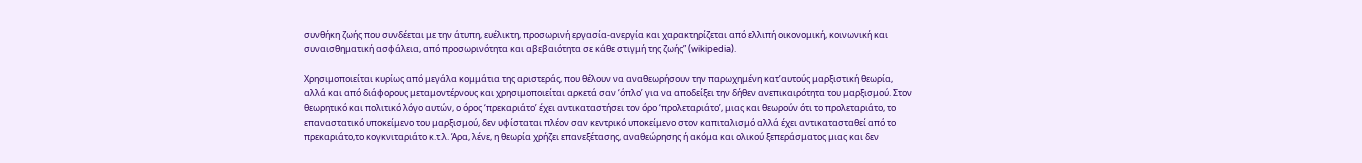συνθήκη ζωής που συνδέεται με την άτυπη, ευέλικτη, προσωρινή εργασία-ανεργία και χαρακτηρίζεται από ελλιπή οικονομική, κοινωνική και συναισθηματική ασφάλεια, από προσωρινότητα και αβεβαιότητα σε κάθε στιγμή της ζωής” (wikipedia).

Χρησιμοποιείται κυρίως από μεγάλα κομμάτια της αριστεράς, που θέλουν να αναθεωρήσουν την παρωχημένη κατ’αυτούς μαρξιστική θεωρία, αλλά και από διάφορους μεταμοντέρνους και χρησιμοποιείται αρκετά σαν ‘όπλο’ για να αποδείξει την δήθεν ανεπικαιρότητα του μαρξισμού. Στον θεωρητικό και πολιτικό λόγο αυτών, ο όρος ‘πρεκαριάτο’ έχει αντικαταστήσει τον όρο ‘προλεταριάτο’, μιας και θεωρούν ότι το προλεταριάτο, το επαναστατικό υποκείμενο του μαρξισμού, δεν υφίσταται πλέον σαν κεντρικό υποκείμενο στον καπιταλισμό αλλά έχει αντικατασταθεί από το πρεκαριάτο,το κογκνιταριάτο κ.τ.λ. Άρα, λένε, η θεωρία χρήζει επανεξέτασης, αναθεώρησης ή ακόμα και ολικού ξεπεράσματος μιας και δεν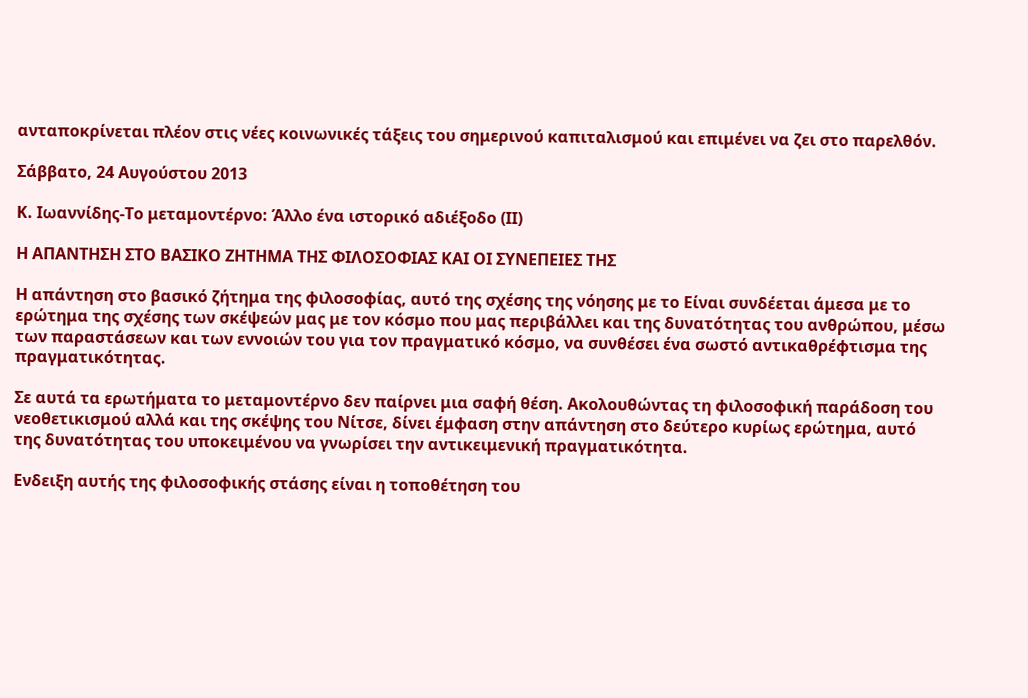ανταποκρίνεται πλέον στις νέες κοινωνικές τάξεις του σημερινού καπιταλισμού και επιμένει να ζει στο παρελθόν.

Σάββατο, 24 Αυγούστου 2013

Κ. Ιωαννίδης-Το μεταμοντέρνο: Άλλο ένα ιστορικό αδιέξοδο (ΙΙ)

Η ΑΠΑΝΤΗΣΗ ΣΤΟ ΒΑΣΙΚΟ ΖΗΤΗΜΑ ΤΗΣ ΦΙΛΟΣΟΦΙΑΣ ΚΑΙ ΟΙ ΣΥΝΕΠΕΙΕΣ ΤΗΣ

Η απάντηση στο βασικό ζήτημα της φιλοσοφίας, αυτό της σχέσης της νόησης με το Είναι συνδέεται άμεσα με το ερώτημα της σχέσης των σκέψεών μας με τον κόσμο που μας περιβάλλει και της δυνατότητας του ανθρώπου, μέσω των παραστάσεων και των εννοιών του για τον πραγματικό κόσμο, να συνθέσει ένα σωστό αντικαθρέφτισμα της πραγματικότητας.

Σε αυτά τα ερωτήματα το μεταμοντέρνο δεν παίρνει μια σαφή θέση. Ακολουθώντας τη φιλοσοφική παράδοση του νεοθετικισμού αλλά και της σκέψης του Νίτσε, δίνει έμφαση στην απάντηση στο δεύτερο κυρίως ερώτημα, αυτό της δυνατότητας του υποκειμένου να γνωρίσει την αντικειμενική πραγματικότητα.

Ενδειξη αυτής της φιλοσοφικής στάσης είναι η τοποθέτηση του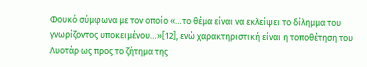Φουκό σύμφωνα με τον οποίο «…το θέμα είναι να εκλείψει το δίλημμα του γνωρίζοντος υποκειμένου…»[12], ενώ χαρακτηριστική είναι η τοποθέτηση του Λυοτάρ ως προς το ζήτημα της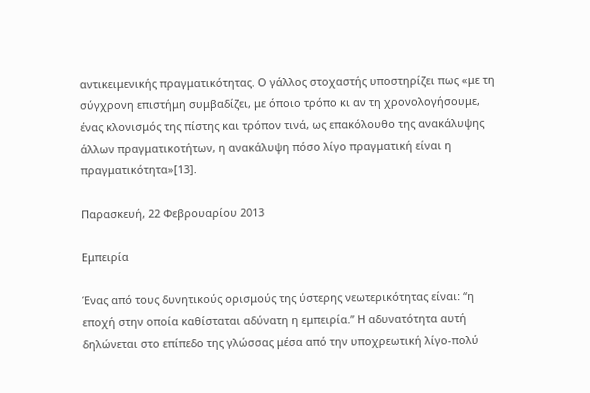αντικειμενικής πραγματικότητας. Ο γάλλος στοχαστής υποστηρίζει πως «με τη σύγχρονη επιστήμη συμβαδίζει, με όποιο τρόπο κι αν τη χρονολογήσουμε, ένας κλονισμός της πίστης και τρόπον τινά, ως επακόλουθο της ανακάλυψης άλλων πραγματικοτήτων, η ανακάλυψη πόσο λίγο πραγματική είναι η πραγματικότητα»[13].

Παρασκευή, 22 Φεβρουαρίου 2013

Εμπειρία

Ένας από τους δυνητικούς ορισμούς της ύστερης νεωτερικότητας είναι: “η εποχή στην οποία καθίσταται αδύνατη η εμπειρία.” Η αδυνατότητα αυτή δηλώνεται στο επίπεδο της γλώσσας μέσα από την υποχρεωτική λίγο-πολύ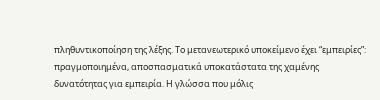πληθυντικοποίηση της λέξης. Το μετανεωτερικό υποκείμενο έχει “εμπειρίες”: πραγμοποιημένα, αποσπασματικά υποκατάστατα της χαμένης δυνατότητας για εμπειρία. Η γλώσσα που μόλις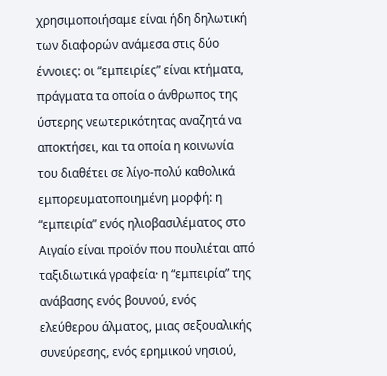χρησιμοποιήσαμε είναι ήδη δηλωτική των διαφορών ανάμεσα στις δύο έννοιες: οι “εμπειρίες” είναι κτήματα, πράγματα τα οποία ο άνθρωπος της ύστερης νεωτερικότητας αναζητά να αποκτήσει, και τα οποία η κοινωνία του διαθέτει σε λίγο-πολύ καθολικά εμπορευματοποιημένη μορφή: η “εμπειρία” ενός ηλιοβασιλέματος στο Αιγαίο είναι προϊόν που πουλιέται από ταξιδιωτικά γραφεία· η “εμπειρία” της ανάβασης ενός βουνού, ενός ελεύθερου άλματος, μιας σεξουαλικής συνεύρεσης, ενός ερημικού νησιού,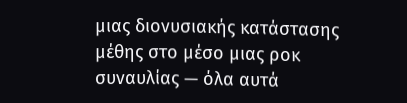μιας διονυσιακής κατάστασης μέθης στο μέσο μιας ροκ συναυλίας — όλα αυτά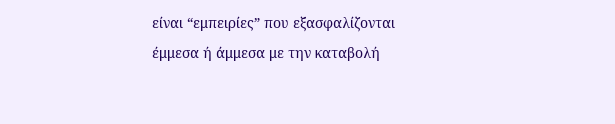είναι “εμπειρίες” που εξασφαλίζονται έμμεσα ή άμμεσα με την καταβολή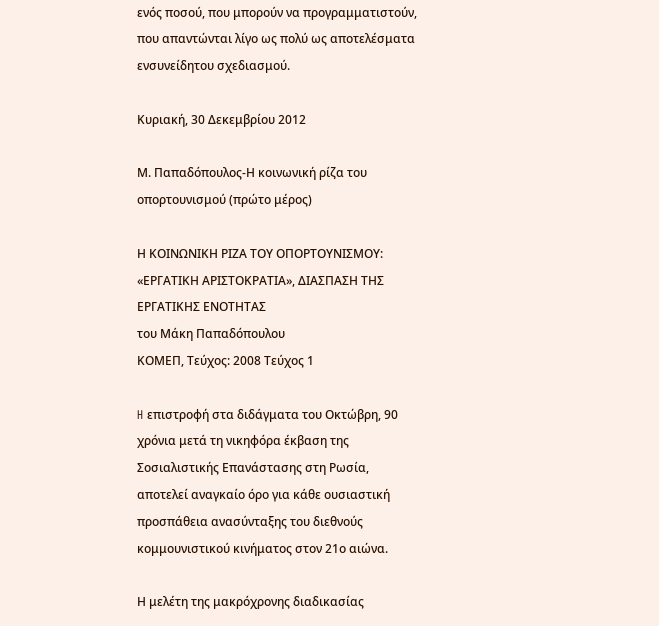ενός ποσού, που μπορούν να προγραμματιστούν, που απαντώνται λίγο ως πολύ ως αποτελέσματα ενσυνείδητου σχεδιασμού.

Κυριακή, 30 Δεκεμβρίου 2012

Μ. Παπαδόπουλος-Η κοινωνική ρίζα του οπορτουνισμού (πρώτο μέρος)

Η ΚΟΙΝΩΝΙΚΗ ΡΙΖΑ ΤΟΥ ΟΠΟΡΤΟΥΝΙΣΜΟΥ: «ΕΡΓΑΤΙΚΗ ΑΡΙΣΤΟΚΡΑΤΙΑ», ΔΙΑΣΠΑΣΗ ΤΗΣ ΕΡΓΑΤΙΚΗΣ ΕΝΟΤΗΤΑΣ
του Μάκη Παπαδόπουλου
ΚΟΜΕΠ, Τεύχος: 2008 Τεύχος 1

H επιστροφή στα διδάγματα του Οκτώβρη, 90 χρόνια μετά τη νικηφόρα έκβαση της Σοσιαλιστικής Επανάστασης στη Ρωσία, αποτελεί αναγκαίο όρο για κάθε ουσιαστική προσπάθεια ανασύνταξης του διεθνούς κομμουνιστικού κινήματος στον 21ο αιώνα.

Η μελέτη της μακρόχρονης διαδικασίας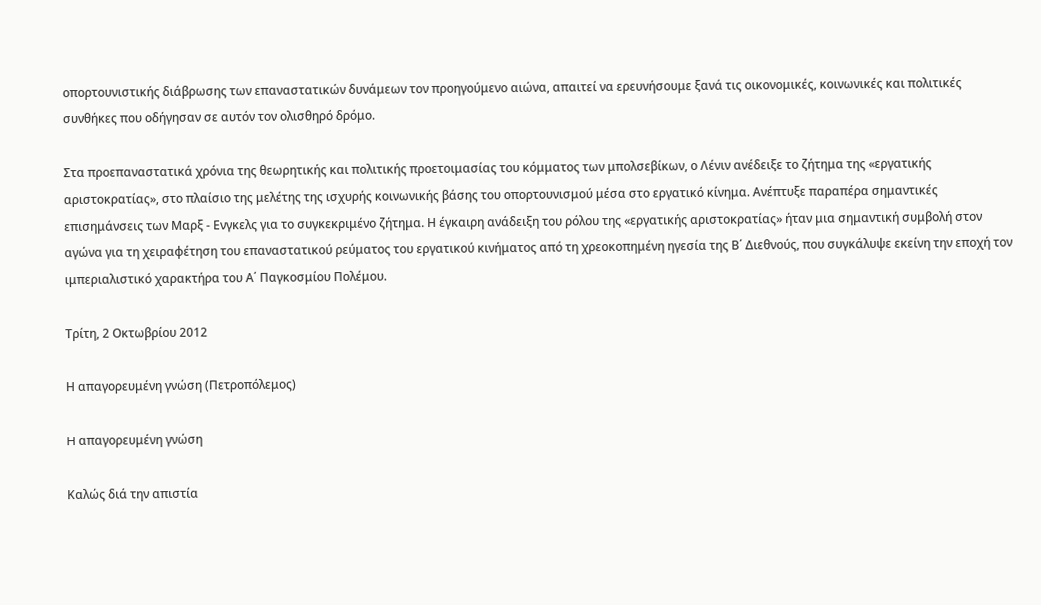οπορτουνιστικής διάβρωσης των επαναστατικών δυνάμεων τον προηγούμενο αιώνα, απαιτεί να ερευνήσουμε ξανά τις οικονομικές, κοινωνικές και πολιτικές συνθήκες που οδήγησαν σε αυτόν τον ολισθηρό δρόμο.

Στα προεπαναστατικά χρόνια της θεωρητικής και πολιτικής προετοιμασίας του κόμματος των μπολσεβίκων, ο Λένιν ανέδειξε το ζήτημα της «εργατικής αριστοκρατίας», στο πλαίσιο της μελέτης της ισχυρής κοινωνικής βάσης του οπορτουνισμού μέσα στο εργατικό κίνημα. Ανέπτυξε παραπέρα σημαντικές επισημάνσεις των Μαρξ - Ενγκελς για το συγκεκριμένο ζήτημα. Η έγκαιρη ανάδειξη του ρόλου της «εργατικής αριστοκρατίας» ήταν μια σημαντική συμβολή στον αγώνα για τη χειραφέτηση του επαναστατικού ρεύματος του εργατικού κινήματος από τη χρεοκοπημένη ηγεσία της Β΄ Διεθνούς, που συγκάλυψε εκείνη την εποχή τον ιμπεριαλιστικό χαρακτήρα του Α΄ Παγκοσμίου Πολέμου.

Τρίτη, 2 Οκτωβρίου 2012

Η απαγορευμένη γνώση (Πετροπόλεμος)

H απαγορευμένη γνώση

Καλώς διά την απιστία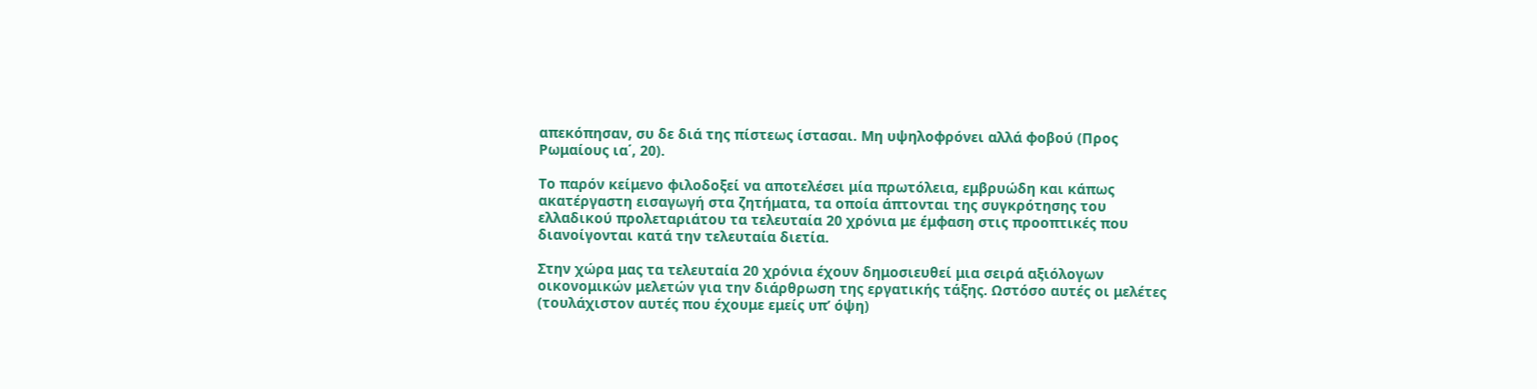απεκόπησαν, συ δε διά της πίστεως ίστασαι. Μη υψηλοφρόνει αλλά φοβού (Προς Ρωμαίους ια΄, 20).

Το παρόν κείμενο φιλοδοξεί να αποτελέσει μία πρωτόλεια, εμβρυώδη και κάπως ακατέργαστη εισαγωγή στα ζητήματα, τα οποία άπτονται της συγκρότησης του ελλαδικού προλεταριάτου τα τελευταία 20 χρόνια με έμφαση στις προοπτικές που διανοίγονται κατά την τελευταία διετία.

Στην χώρα μας τα τελευταία 20 χρόνια έχουν δημοσιευθεί μια σειρά αξιόλογων οικονομικών μελετών για την διάρθρωση της εργατικής τάξης. Ωστόσο αυτές οι μελέτες (τουλάχιστον αυτές που έχουμε εμείς υπ’ όψη)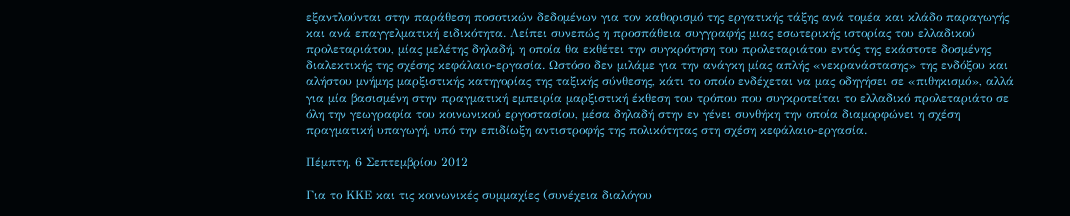εξαντλούνται στην παράθεση ποσοτικών δεδομένων για τον καθορισμό της εργατικής τάξης ανά τομέα και κλάδο παραγωγής και ανά επαγγελματική ειδικότητα. Λείπει συνεπώς η προσπάθεια συγγραφής μιας εσωτερικής ιστορίας του ελλαδικού προλεταριάτου, μίας μελέτης δηλαδή, η οποία θα εκθέτει την συγκρότηση του προλεταριάτου εντός της εκάστοτε δοσμένης διαλεκτικής της σχέσης κεφάλαιο-εργασία. Ωστόσο δεν μιλάμε για την ανάγκη μίας απλής «νεκρανάστασης» της ενδόξου και αλήστου μνήμης μαρξιστικής κατηγορίας της ταξικής σύνθεσης, κάτι το οποίο ενδέχεται να μας οδηγήσει σε «πιθηκισμό», αλλά για μία βασισμένη στην πραγματική εμπειρία μαρξιστική έκθεση του τρόπου που συγκροτείται το ελλαδικό προλεταριάτο σε όλη την γεωγραφία του κοινωνικού εργοστασίου, μέσα δηλαδή στην εν γένει συνθήκη την οποία διαμορφώνει η σχέση πραγματική υπαγωγή, υπό την επιδίωξη αντιστροφής της πολικότητας στη σχέση κεφάλαιο-εργασία.

Πέμπτη, 6 Σεπτεμβρίου 2012

Για το ΚΚΕ και τις κοινωνικές συμμαχίες (συνέχεια διαλόγου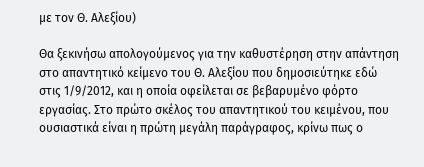με τον Θ. Αλεξίου)

Θα ξεκινήσω απολογούμενος για την καθυστέρηση στην απάντηση στο απαντητικό κείμενο του Θ. Αλεξίου που δημοσιεύτηκε εδώ στις 1/9/2012, και η οποία οφείλεται σε βεβαρυμένο φόρτο εργασίας. Στο πρώτο σκέλος του απαντητικού του κειμένου, που ουσιαστικά είναι η πρώτη μεγάλη παράγραφος, κρίνω πως ο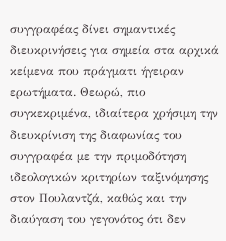συγγραφέας δίνει σημαντικές διευκρινήσεις για σημεία στα αρχικά κείμενα που πράγματι ήγειραν ερωτήματα. Θεωρώ, πιο συγκεκριμένα, ιδιαίτερα χρήσιμη την διευκρίνιση της διαφωνίας του συγγραφέα με την πριμοδότηση ιδεολογικών κριτηρίων ταξινόμησης στον Πουλαντζά, καθώς και την διαύγαση του γεγονότος ότι δεν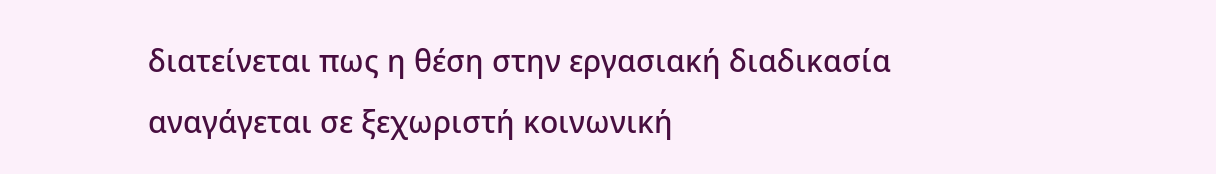διατείνεται πως η θέση στην εργασιακή διαδικασία αναγάγεται σε ξεχωριστή κοινωνική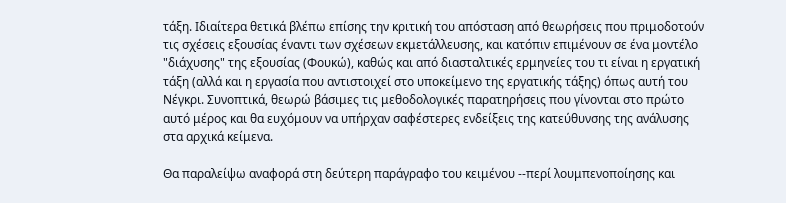τάξη. Ιδιαίτερα θετικά βλέπω επίσης την κριτική του απόσταση από θεωρήσεις που πριμοδοτούν τις σχέσεις εξουσίας έναντι των σχέσεων εκμετάλλευσης, και κατόπιν επιμένουν σε ένα μοντέλο "διάχυσης" της εξουσίας (Φουκώ), καθώς και από διασταλτικές ερμηνείες του τι είναι η εργατική τάξη (αλλά και η εργασία που αντιστοιχεί στο υποκείμενο της εργατικής τάξης) όπως αυτή του Νέγκρι. Συνοπτικά, θεωρώ βάσιμες τις μεθοδολογικές παρατηρήσεις που γίνονται στο πρώτο αυτό μέρος και θα ευχόμουν να υπήρχαν σαφέστερες ενδείξεις της κατεύθυνσης της ανάλυσης στα αρχικά κείμενα.

Θα παραλείψω αναφορά στη δεύτερη παράγραφο του κειμένου --περί λουμπενοποίησης και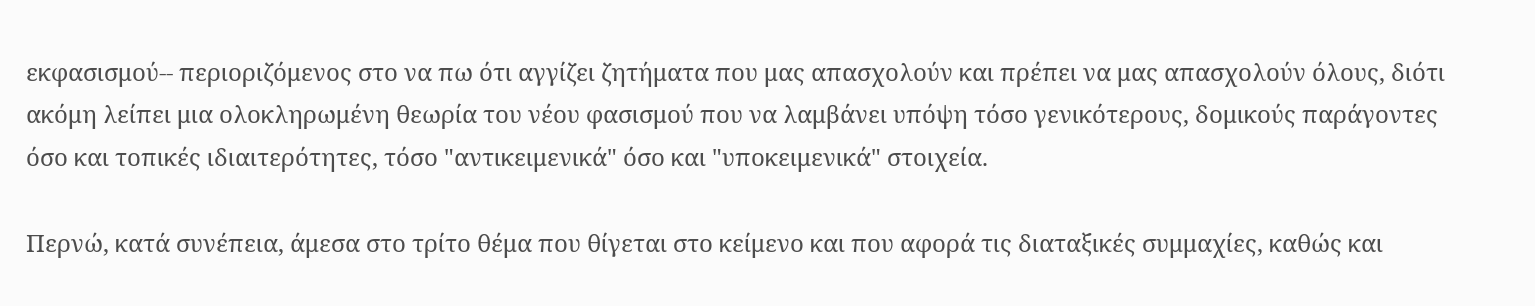εκφασισμού-- περιοριζόμενος στο να πω ότι αγγίζει ζητήματα που μας απασχολούν και πρέπει να μας απασχολούν όλους, διότι ακόμη λείπει μια ολοκληρωμένη θεωρία του νέου φασισμού που να λαμβάνει υπόψη τόσο γενικότερους, δομικούς παράγοντες όσο και τοπικές ιδιαιτερότητες, τόσο "αντικειμενικά" όσο και "υποκειμενικά" στοιχεία.

Περνώ, κατά συνέπεια, άμεσα στο τρίτο θέμα που θίγεται στο κείμενο και που αφορά τις διαταξικές συμμαχίες, καθώς και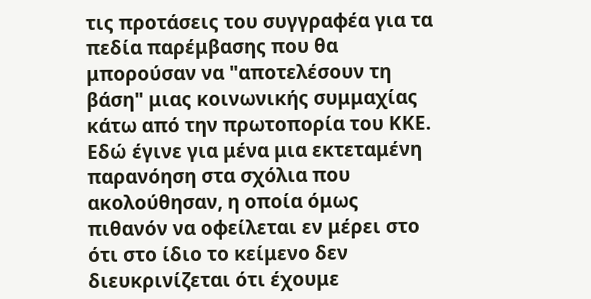τις προτάσεις του συγγραφέα για τα πεδία παρέμβασης που θα μπορούσαν να "αποτελέσουν τη βάση" μιας κοινωνικής συμμαχίας κάτω από την πρωτοπορία του ΚΚΕ. Εδώ έγινε για μένα μια εκτεταμένη παρανόηση στα σχόλια που ακολούθησαν, η οποία όμως πιθανόν να οφείλεται εν μέρει στο ότι στο ίδιο το κείμενο δεν διευκρινίζεται ότι έχουμε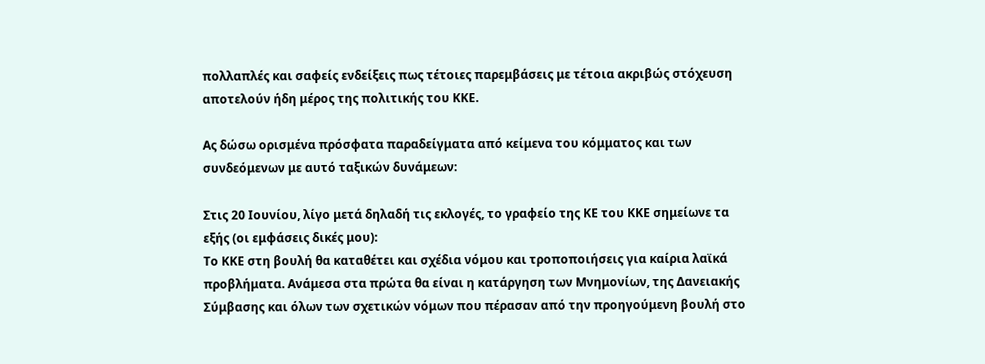πολλαπλές και σαφείς ενδείξεις πως τέτοιες παρεμβάσεις με τέτοια ακριβώς στόχευση αποτελούν ήδη μέρος της πολιτικής του ΚΚΕ.

Ας δώσω ορισμένα πρόσφατα παραδείγματα από κείμενα του κόμματος και των συνδεόμενων με αυτό ταξικών δυνάμεων:

Στις 20 Ιουνίου, λίγο μετά δηλαδή τις εκλογές, το γραφείο της ΚΕ του ΚΚΕ σημείωνε τα εξής (οι εμφάσεις δικές μου):
Το ΚΚΕ στη βουλή θα καταθέτει και σχέδια νόμου και τροποποιήσεις για καίρια λαϊκά προβλήματα. Ανάμεσα στα πρώτα θα είναι η κατάργηση των Μνημονίων, της Δανειακής Σύμβασης και όλων των σχετικών νόμων που πέρασαν από την προηγούμενη βουλή στο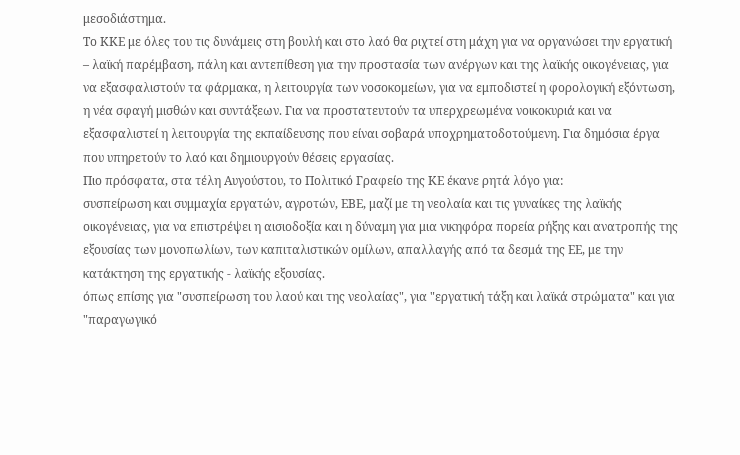μεσοδιάστημα.
Το ΚΚΕ με όλες του τις δυνάμεις στη βουλή και στο λαό θα ριχτεί στη μάχη για να οργανώσει την εργατική – λαϊκή παρέμβαση, πάλη και αντεπίθεση για την προστασία των ανέργων και της λαϊκής οικογένειας, για να εξασφαλιστούν τα φάρμακα, η λειτουργία των νοσοκομείων, για να εμποδιστεί η φορολογική εξόντωση, η νέα σφαγή μισθών και συντάξεων. Για να προστατευτούν τα υπερχρεωμένα νοικοκυριά και να εξασφαλιστεί η λειτουργία της εκπαίδευσης που είναι σοβαρά υποχρηματοδοτούμενη. Για δημόσια έργα που υπηρετούν το λαό και δημιουργούν θέσεις εργασίας.
Πιο πρόσφατα, στα τέλη Αυγούστου, το Πολιτικό Γραφείο της ΚΕ έκανε ρητά λόγο για:
συσπείρωση και συμμαχία εργατών, αγροτών, ΕΒΕ, μαζί με τη νεολαία και τις γυναίκες της λαϊκής οικογένειας, για να επιστρέψει η αισιοδοξία και η δύναμη για μια νικηφόρα πορεία ρήξης και ανατροπής της εξουσίας των μονοπωλίων, των καπιταλιστικών ομίλων, απαλλαγής από τα δεσμά της ΕΕ, με την κατάκτηση της εργατικής - λαϊκής εξουσίας.
όπως επίσης για "συσπείρωση του λαού και της νεολαίας", για "εργατική τάξη και λαϊκά στρώματα" και για "παραγωγικό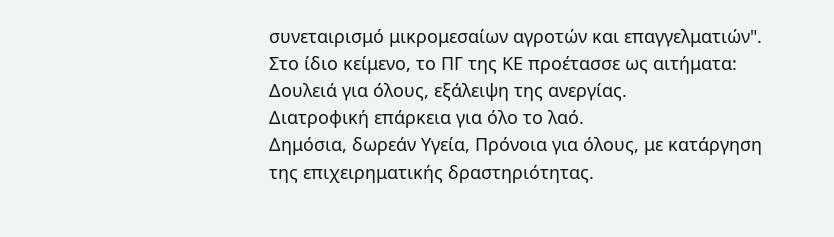συνεταιρισμό μικρομεσαίων αγροτών και επαγγελματιών". Στο ίδιο κείμενο, το ΠΓ της ΚΕ προέτασσε ως αιτήματα:
Δουλειά για όλους, εξάλειψη της ανεργίας.
Διατροφική επάρκεια για όλο το λαό.
Δημόσια, δωρεάν Υγεία, Πρόνοια για όλους, με κατάργηση της επιχειρηματικής δραστηριότητας.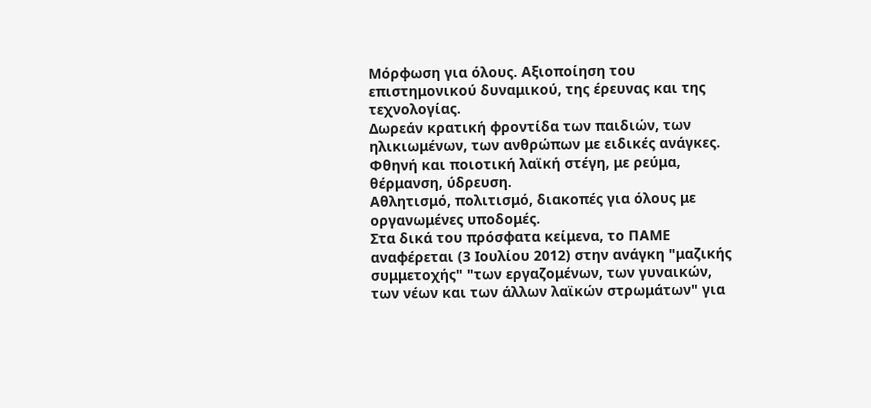Μόρφωση για όλους. Αξιοποίηση του επιστημονικού δυναμικού, της έρευνας και της τεχνολογίας.
Δωρεάν κρατική φροντίδα των παιδιών, των ηλικιωμένων, των ανθρώπων με ειδικές ανάγκες.
Φθηνή και ποιοτική λαϊκή στέγη, με ρεύμα, θέρμανση, ύδρευση.
Αθλητισμό, πολιτισμό, διακοπές για όλους με οργανωμένες υποδομές.
Στα δικά του πρόσφατα κείμενα, το ΠΑΜΕ αναφέρεται (3 Ιουλίου 2012) στην ανάγκη "μαζικής συμμετοχής" "των εργαζομένων, των γυναικών, των νέων και των άλλων λαϊκών στρωμάτων" για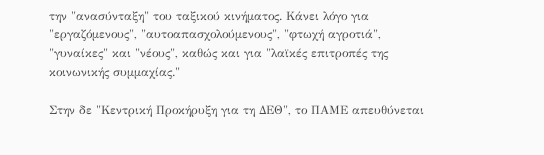την "ανασύνταξη" του ταξικού κινήματος. Κάνει λόγο για "εργαζόμενους", "αυτοαπασχολούμενους", "φτωχή αγροτιά", "γυναίκες" και "νέους", καθώς και για "λαϊκές επιτροπές της κοινωνικής συμμαχίας."

Στην δε "Κεντρική Προκήρυξη για τη ΔΕΘ", το ΠΑΜΕ απευθύνεται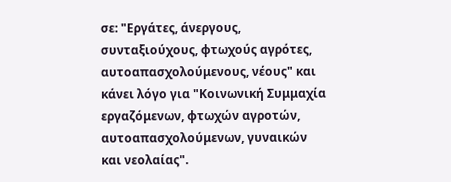σε: "Εργάτες, άνεργους, συνταξιούχους, φτωχούς αγρότες, αυτοαπασχολούμενους, νέους" και κάνει λόγο για "Κοινωνική Συμμαχία εργαζόμενων, φτωχών αγροτών, αυτοαπασχολούμενων, γυναικών και νεολαίας".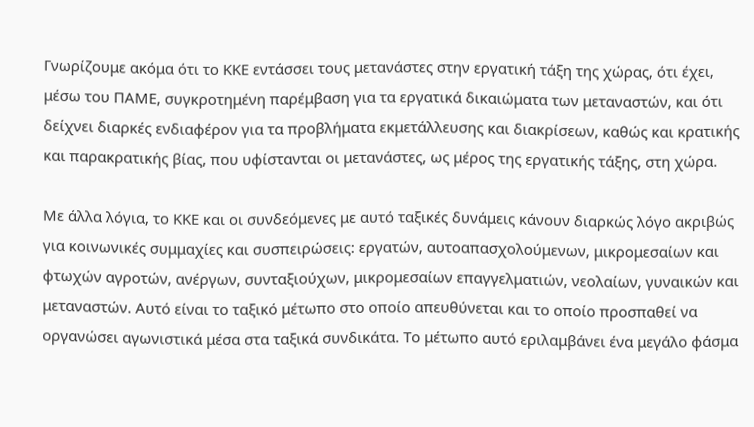Γνωρίζουμε ακόμα ότι το ΚΚΕ εντάσσει τους μετανάστες στην εργατική τάξη της χώρας, ότι έχει, μέσω του ΠΑΜΕ, συγκροτημένη παρέμβαση για τα εργατικά δικαιώματα των μεταναστών, και ότι δείχνει διαρκές ενδιαφέρον για τα προβλήματα εκμετάλλευσης και διακρίσεων, καθώς και κρατικής και παρακρατικής βίας, που υφίστανται οι μετανάστες, ως μέρος της εργατικής τάξης, στη χώρα.

Με άλλα λόγια, το ΚΚΕ και οι συνδεόμενες με αυτό ταξικές δυνάμεις κάνουν διαρκώς λόγο ακριβώς για κοινωνικές συμμαχίες και συσπειρώσεις: εργατών, αυτοαπασχολούμενων, μικρομεσαίων και φτωχών αγροτών, ανέργων, συνταξιούχων, μικρομεσαίων επαγγελματιών, νεολαίων, γυναικών και μεταναστών. Αυτό είναι το ταξικό μέτωπο στο οποίο απευθύνεται και το οποίο προσπαθεί να οργανώσει αγωνιστικά μέσα στα ταξικά συνδικάτα. Το μέτωπο αυτό εριλαμβάνει ένα μεγάλο φάσμα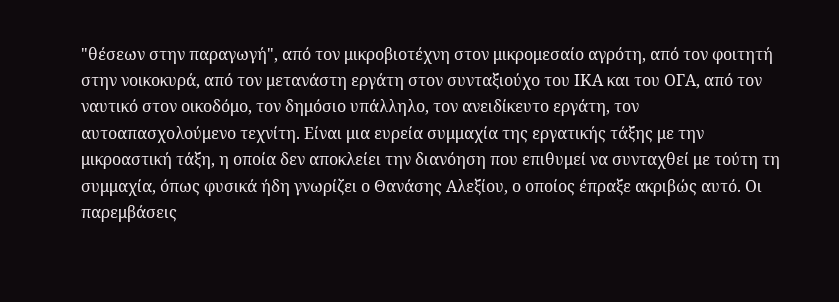"θέσεων στην παραγωγή", από τον μικροβιοτέχνη στον μικρομεσαίο αγρότη, από τον φοιτητή στην νοικοκυρά, από τον μετανάστη εργάτη στον συνταξιούχο του ΙΚΑ και του ΟΓΑ, από τον ναυτικό στον οικοδόμο, τον δημόσιο υπάλληλο, τον ανειδίκευτο εργάτη, τον αυτοαπασχολούμενο τεχνίτη. Είναι μια ευρεία συμμαχία της εργατικής τάξης με την μικροαστική τάξη, η οποία δεν αποκλείει την διανόηση που επιθυμεί να συνταχθεί με τούτη τη συμμαχία, όπως φυσικά ήδη γνωρίζει ο Θανάσης Αλεξίου, ο οποίος έπραξε ακριβώς αυτό. Οι παρεμβάσεις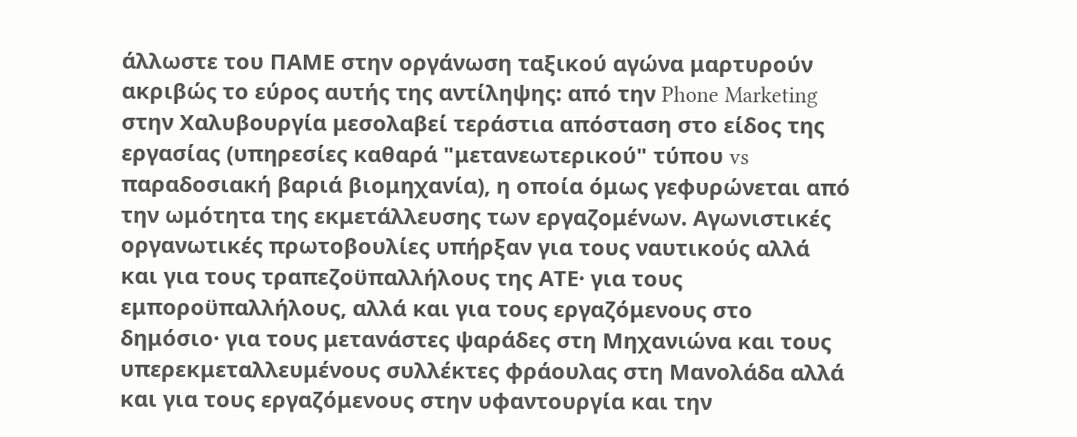άλλωστε του ΠΑΜΕ στην οργάνωση ταξικού αγώνα μαρτυρούν ακριβώς το εύρος αυτής της αντίληψης: από την Phone Marketing στην Χαλυβουργία μεσολαβεί τεράστια απόσταση στο είδος της εργασίας (υπηρεσίες καθαρά "μετανεωτερικού" τύπου vs παραδοσιακή βαριά βιομηχανία), η οποία όμως γεφυρώνεται από την ωμότητα της εκμετάλλευσης των εργαζομένων. Αγωνιστικές οργανωτικές πρωτοβουλίες υπήρξαν για τους ναυτικούς αλλά και για τους τραπεζοϋπαλλήλους της ΑΤΕ· για τους εμποροϋπαλλήλους, αλλά και για τους εργαζόμενους στο δημόσιο· για τους μετανάστες ψαράδες στη Μηχανιώνα και τους υπερεκμεταλλευμένους συλλέκτες φράουλας στη Μανολάδα αλλά και για τους εργαζόμενους στην υφαντουργία και την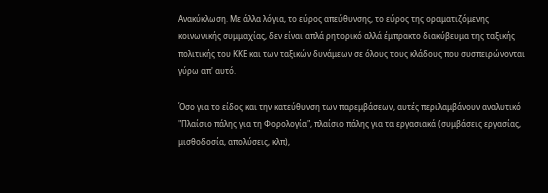Ανακύκλωση. Με άλλα λόγια, το εύρος απεύθυνσης, το εύρος της οραματιζόμενης κοινωνικής συμμαχίας, δεν είναι απλά ρητορικό αλλά έμπρακτο διακύβευμα της ταξικής πολιτικής του ΚΚΕ και των ταξικών δυνάμεων σε όλους τους κλάδους που συσπειρώνονται γύρω απ' αυτό.

Όσο για το είδος και την κατεύθυνση των παρεμβάσεων, αυτές περιλαμβάνουν αναλυτικό "Πλαίσιο πάλης για τη Φορολογία", πλαίσιο πάλης για τα εργασιακά (συμβάσεις εργασίας, μισθοδοσία, απολύσεις, κλπ),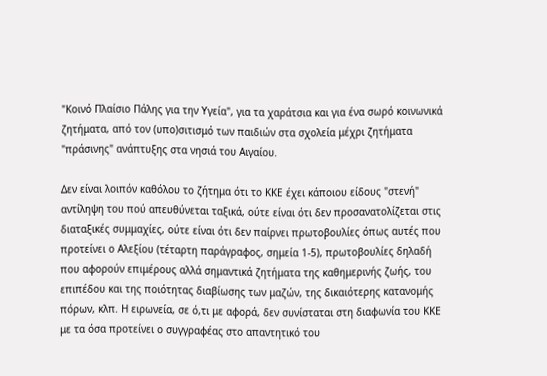"Κοινό Πλαίσιο Πάλης για την Υγεία", για τα χαράτσια και για ένα σωρό κοινωνικά ζητήματα, από τον (υπο)σιτισμό των παιδιών στα σχολεία μέχρι ζητήματα "πράσινης" ανάπτυξης στα νησιά του Αιγαίου.

Δεν είναι λοιπόν καθόλου το ζήτημα ότι το ΚΚΕ έχει κάποιου είδους "στενή" αντίληψη του πού απευθύνεται ταξικά, ούτε είναι ότι δεν προσανατολίζεται στις διαταξικές συμμαχίες, ούτε είναι ότι δεν παίρνει πρωτοβουλίες όπως αυτές που προτείνει ο Αλεξίου (τέταρτη παράγραφος, σημεία 1-5), πρωτοβουλίες δηλαδή που αφορούν επιμέρους αλλά σημαντικά ζητήματα της καθημερινής ζωής, του επιπέδου και της ποιότητας διαβίωσης των μαζών, της δικαιότερης κατανομής πόρων, κλπ. Η ειρωνεία, σε ό,τι με αφορά, δεν συνίσταται στη διαφωνία του ΚΚΕ με τα όσα προτείνει ο συγγραφέας στο απαντητικό του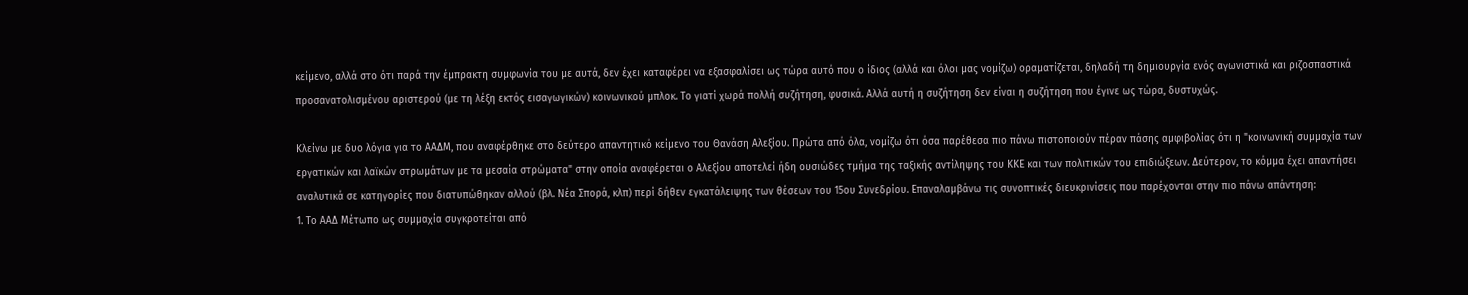κείμενο, αλλά στο ότι παρά την έμπρακτη συμφωνία του με αυτά, δεν έχει καταφέρει να εξασφαλίσει ως τώρα αυτό που ο ίδιος (αλλά και όλοι μας νομίζω) οραματίζεται, δηλαδή τη δημιουργία ενός αγωνιστικά και ριζοσπαστικά προσανατολισμένου αριστερού (με τη λέξη εκτός εισαγωγικών) κοινωνικού μπλοκ. Το γιατί χωρά πολλή συζήτηση, φυσικά. Αλλά αυτή η συζήτηση δεν είναι η συζήτηση που έγινε ως τώρα, δυστυχώς.

Κλείνω με δυο λόγια για το ΑΑΔΜ, που αναφέρθηκε στο δεύτερο απαντητικό κείμενο του Θανάση Αλεξίου. Πρώτα από όλα, νομίζω ότι όσα παρέθεσα πιο πάνω πιστοποιούν πέραν πάσης αμφιβολίας ότι η "κοινωνική συμμαχία των εργατικών και λαϊκών στρωμάτων με τα μεσαία στρώματα" στην οποία αναφέρεται ο Αλεξίου αποτελεί ήδη ουσιώδες τμήμα της ταξικής αντίληψης του ΚΚΕ και των πολιτικών του επιδιώξεων. Δεύτερον, το κόμμα έχει απαντήσει αναλυτικά σε κατηγορίες που διατυπώθηκαν αλλού (βλ. Νέα Σπορά, κλπ) περί δήθεν εγκατάλειψης των θέσεων του 15ου Συνεδρίου. Επαναλαμβάνω τις συνοπτικές διευκρινίσεις που παρέχονται στην πιο πάνω απάντηση:
1. Το ΑΑΔ Μέτωπο ως συμμαχία συγκροτείται από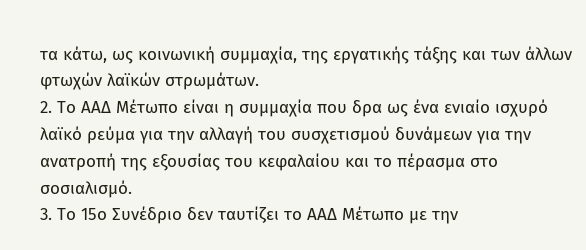τα κάτω, ως κοινωνική συμμαχία, της εργατικής τάξης και των άλλων φτωχών λαϊκών στρωμάτων.
2. Το ΑΑΔ Μέτωπο είναι η συμμαχία που δρα ως ένα ενιαίο ισχυρό λαϊκό ρεύμα για την αλλαγή του συσχετισμού δυνάμεων για την ανατροπή της εξουσίας του κεφαλαίου και το πέρασμα στο σοσιαλισμό.
3. Το 15ο Συνέδριο δεν ταυτίζει το ΑΑΔ Μέτωπο με την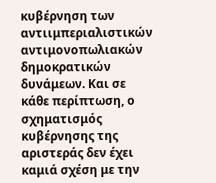κυβέρνηση των αντιιμπεριαλιστικών αντιμονοπωλιακών δημοκρατικών δυνάμεων. Και σε κάθε περίπτωση, ο σχηματισμός κυβέρνησης της αριστεράς δεν έχει καμιά σχέση με την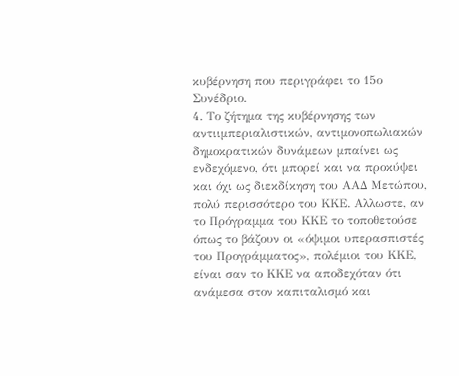κυβέρνηση που περιγράφει το 15ο Συνέδριο.
4. Το ζήτημα της κυβέρνησης των αντιιμπεριαλιστικών, αντιμονοπωλιακών δημοκρατικών δυνάμεων μπαίνει ως ενδεχόμενο, ότι μπορεί και να προκύψει και όχι ως διεκδίκηση του ΑΑΔ Μετώπου, πολύ περισσότερο του ΚΚΕ. Αλλωστε, αν το Πρόγραμμα του ΚΚΕ το τοποθετούσε όπως το βάζουν οι «όψιμοι υπερασπιστές του Προγράμματος», πολέμιοι του ΚΚΕ, είναι σαν το ΚΚΕ να αποδεχόταν ότι ανάμεσα στον καπιταλισμό και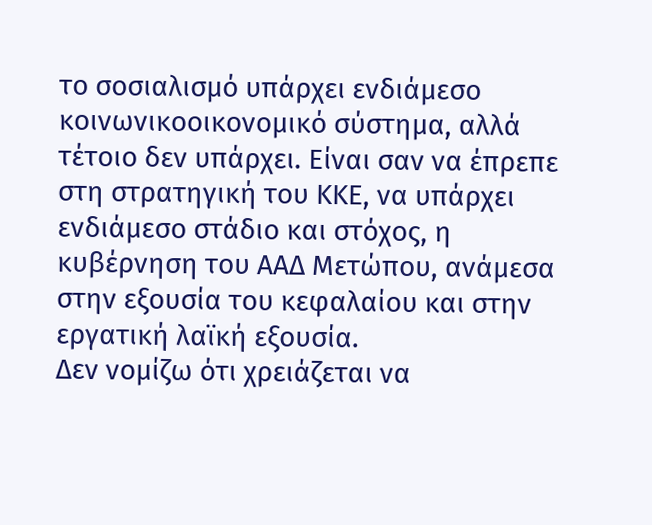το σοσιαλισμό υπάρχει ενδιάμεσο κοινωνικοοικονομικό σύστημα, αλλά τέτοιο δεν υπάρχει. Είναι σαν να έπρεπε στη στρατηγική του ΚΚΕ, να υπάρχει ενδιάμεσο στάδιο και στόχος, η κυβέρνηση του ΑΑΔ Μετώπου, ανάμεσα στην εξουσία του κεφαλαίου και στην εργατική λαϊκή εξουσία.
Δεν νομίζω ότι χρειάζεται να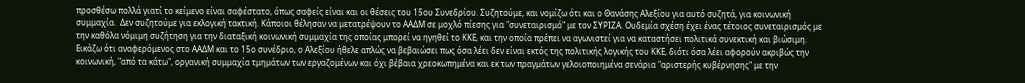προσθέσω πολλά γιατί το κείμενο είναι σαφέστατο, όπως σαφείς είναι και οι θέσεις του 15ου Συνεδρίου. Συζητούμε, και νομίζω ότι και ο Θανάσης Αλεξίου για αυτό συζητά, για κοινωνική συμμαχία.  Δεν συζητούμε για εκλογική τακτική. Κάποιοι θέλησαν να μετατρέψουν το ΑΑΔΜ σε μοχλό πίεσης για "συνεταιρισμό" με τον ΣΥΡΙΖΑ. Ουδεμία σχέση έχει ένας τέτοιος συνεταιρισμός με την καθόλα νόμιμη συζήτηση για την διαταξική κοινωνική συμμαχία της οποίας μπορεί να ηγηθεί το ΚΚΕ, και την οποία πρέπει να αγωνιστεί για να καταστήσει πολιτικά συνεκτική και βιώσιμη. Εικάζω ότι αναφερόμενος στο ΑΑΔΜ και το 15ο συνέδριο, ο Αλεξίου ήθελε απλώς να βεβαιώσει πως όσα λέει δεν είναι εκτός της πολιτικής λογικής του ΚΚΕ, διότι όσα λέει αφορούν ακριβώς την κοινωνική, "από τα κάτω", οργανική συμμαχία τμημάτων των εργαζομένων και όχι βέβαια χρεοκωπημένα και εκ των πραγμάτων γελοιοποιημένα σενάρια "αριστερής κυβέρνησης" με την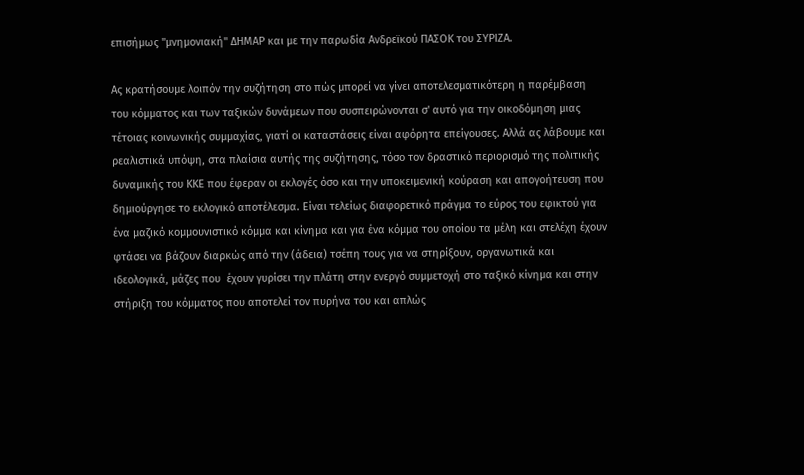επισήμως "μνημονιακή" ΔΗΜΑΡ και με την παρωδία Ανδρεϊκού ΠΑΣΟΚ του ΣΥΡΙΖΑ.

Ας κρατήσουμε λοιπόν την συζήτηση στο πώς μπορεί να γίνει αποτελεσματικότερη η παρέμβαση του κόμματος και των ταξικών δυνάμεων που συσπειρώνονται σ' αυτό για την οικοδόμηση μιας τέτοιας κοινωνικής συμμαχίας, γιατί οι καταστάσεις είναι αφόρητα επείγουσες. Αλλά ας λάβουμε και ρεαλιστικά υπόψη, στα πλαίσια αυτής της συζήτησης, τόσο τον δραστικό περιορισμό της πολιτικής δυναμικής του ΚΚΕ που έφεραν οι εκλογές όσο και την υποκειμενική κούραση και απογοήτευση που δημιούργησε το εκλογικό αποτέλεσμα. Είναι τελείως διαφορετικό πράγμα το εύρος του εφικτού για ένα μαζικό κομμουνιστικό κόμμα και κίνημα και για ένα κόμμα του οποίου τα μέλη και στελέχη έχουν φτάσει να βάζουν διαρκώς από την (άδεια) τσέπη τους για να στηρίξουν, οργανωτικά και ιδεολογικά, μάζες που  έχουν γυρίσει την πλάτη στην ενεργό συμμετοχή στο ταξικό κίνημα και στην στήριξη του κόμματος που αποτελεί τον πυρήνα του και απλώς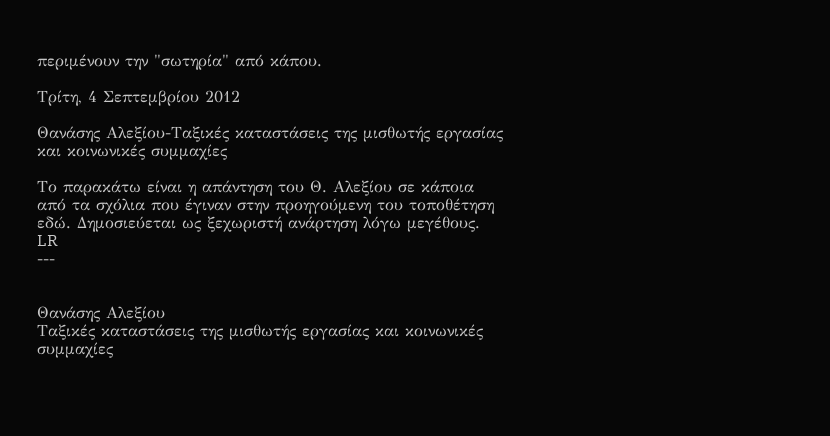περιμένουν την "σωτηρία" από κάπου.

Τρίτη, 4 Σεπτεμβρίου 2012

Θανάσης Αλεξίου-Ταξικές καταστάσεις της μισθωτής εργασίας και κοινωνικές συμμαχίες

Το παρακάτω είναι η απάντηση του Θ. Αλεξίου σε κάποια από τα σχόλια που έγιναν στην προηγούμενη του τοποθέτηση εδώ. Δημοσιεύεται ως ξεχωριστή ανάρτηση λόγω μεγέθους.
LR
---


Θανάσης Αλεξίου
Ταξικές καταστάσεις της μισθωτής εργασίας και κοινωνικές συμμαχίες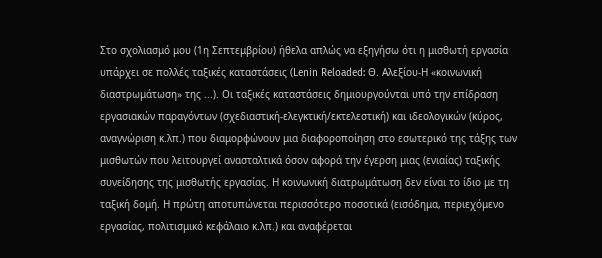Στο σχολιασμό μου (1η Σεπτεμβρίου) ήθελα απλώς να εξηγήσω ότι η μισθωτή εργασία υπάρχει σε πολλές ταξικές καταστάσεις (Lenin Reloaded: Θ. Αλεξίου-Η «κοινωνική διαστρωμάτωση» της ...). Οι ταξικές καταστάσεις δημιουργούνται υπό την επίδραση εργασιακών παραγόντων (σχεδιαστική-ελεγκτική/εκτελεστική) και ιδεολογικών (κύρος, αναγνώριση κ.λπ.) που διαμορφώνουν μια διαφοροποίηση στο εσωτερικό της τάξης των μισθωτών που λειτουργεί ανασταλτικά όσον αφορά την έγερση μιας (ενιαίας) ταξικής συνείδησης της μισθωτής εργασίας. Η κοινωνική διατρωμάτωση δεν είναι το ίδιο με τη ταξική δομή. Η πρώτη αποτυπώνεται περισσότερο ποσοτικά (εισόδημα, περιεχόμενο εργασίας, πολιτισμικό κεφάλαιο κ.λπ.) και αναφέρεται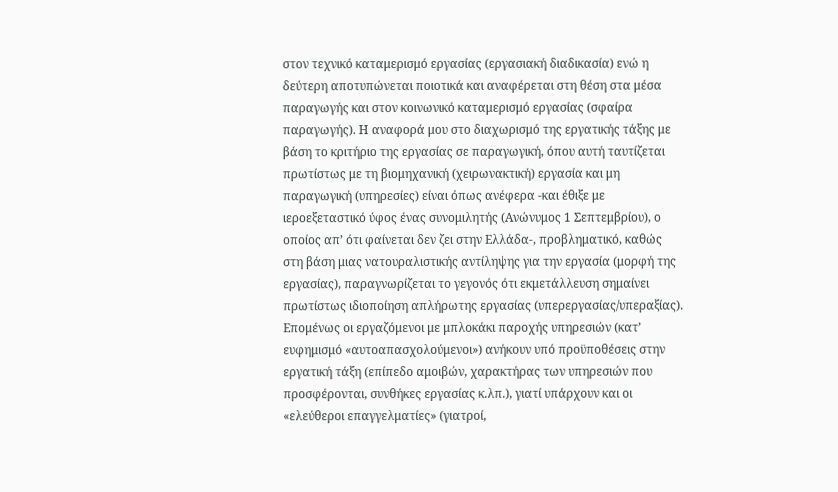στον τεχνικό καταμερισμό εργασίας (εργασιακή διαδικασία) ενώ η δεύτερη αποτυπώνεται ποιοτικά και αναφέρεται στη θέση στα μέσα παραγωγής και στον κοινωνικό καταμερισμό εργασίας (σφαίρα παραγωγής). Η αναφορά μου στο διαχωρισμό της εργατικής τάξης με βάση το κριτήριο της εργασίας σε παραγωγική, όπου αυτή ταυτίζεται πρωτίστως με τη βιομηχανική (χειρωνακτική) εργασία και μη παραγωγική (υπηρεσίες) είναι όπως ανέφερα -και έθιξε με ιεροεξεταστικό ύφος ένας συνομιλητής (Ανώνυμος 1 Σεπτεμβρίου), ο οποίος απ’ ότι φαίνεται δεν ζει στην Ελλάδα-, προβληματικό, καθώς στη βάση μιας νατουραλιστικής αντίληψης για την εργασία (μορφή της εργασίας), παραγνωρίζεται το γεγονός ότι εκμετάλλευση σημαίνει πρωτίστως ιδιοποίηση απλήρωτης εργασίας (υπερεργασίας/υπεραξίας). Επομένως οι εργαζόμενοι με μπλοκάκι παροχής υπηρεσιών (κατ’ ευφημισμό «αυτοαπασχολούμενοι») ανήκουν υπό προϋποθέσεις στην εργατική τάξη (επίπεδο αμοιβών, χαρακτήρας των υπηρεσιών που προσφέρονται, συνθήκες εργασίας κ.λπ.), γιατί υπάρχουν και οι «ελεύθεροι επαγγελματίες» (γιατροί,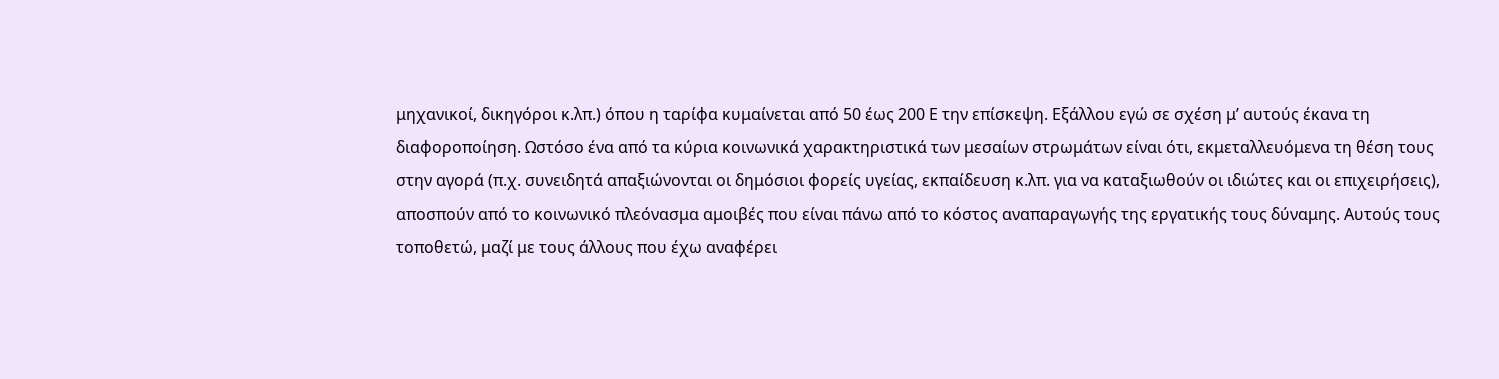μηχανικοί, δικηγόροι κ.λπ.) όπου η ταρίφα κυμαίνεται από 50 έως 200 Ε την επίσκεψη. Εξάλλου εγώ σε σχέση μ’ αυτούς έκανα τη διαφοροποίηση. Ωστόσο ένα από τα κύρια κοινωνικά χαρακτηριστικά των μεσαίων στρωμάτων είναι ότι, εκμεταλλευόμενα τη θέση τους στην αγορά (π.χ. συνειδητά απαξιώνονται οι δημόσιοι φορείς υγείας, εκπαίδευση κ.λπ. για να καταξιωθούν οι ιδιώτες και οι επιχειρήσεις), αποσπούν από το κοινωνικό πλεόνασμα αμοιβές που είναι πάνω από το κόστος αναπαραγωγής της εργατικής τους δύναμης. Αυτούς τους τοποθετώ, μαζί με τους άλλους που έχω αναφέρει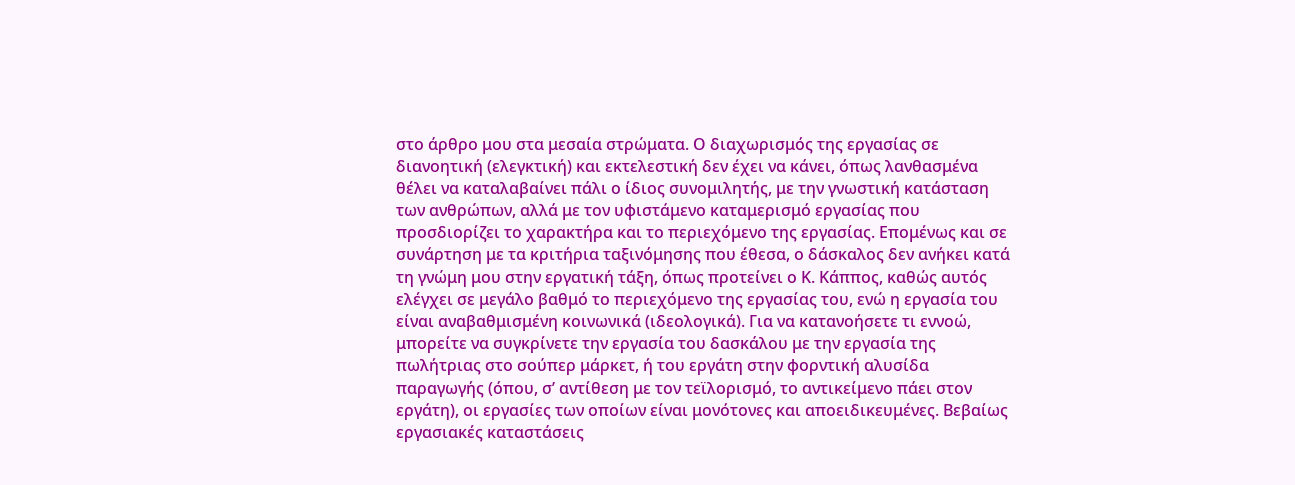στο άρθρο μου στα μεσαία στρώματα. Ο διαχωρισμός της εργασίας σε διανοητική (ελεγκτική) και εκτελεστική δεν έχει να κάνει, όπως λανθασμένα θέλει να καταλαβαίνει πάλι ο ίδιος συνομιλητής, με την γνωστική κατάσταση των ανθρώπων, αλλά με τον υφιστάμενο καταμερισμό εργασίας που προσδιορίζει το χαρακτήρα και το περιεχόμενο της εργασίας. Επομένως και σε συνάρτηση με τα κριτήρια ταξινόμησης που έθεσα, ο δάσκαλος δεν ανήκει κατά τη γνώμη μου στην εργατική τάξη, όπως προτείνει ο Κ. Κάππος, καθώς αυτός ελέγχει σε μεγάλο βαθμό το περιεχόμενο της εργασίας του, ενώ η εργασία του είναι αναβαθμισμένη κοινωνικά (ιδεολογικά). Για να κατανοήσετε τι εννοώ, μπορείτε να συγκρίνετε την εργασία του δασκάλου με την εργασία της πωλήτριας στο σούπερ μάρκετ, ή του εργάτη στην φορντική αλυσίδα παραγωγής (όπου, σ’ αντίθεση με τον τεϊλορισμό, το αντικείμενο πάει στον εργάτη), οι εργασίες των οποίων είναι μονότονες και αποειδικευμένες. Βεβαίως εργασιακές καταστάσεις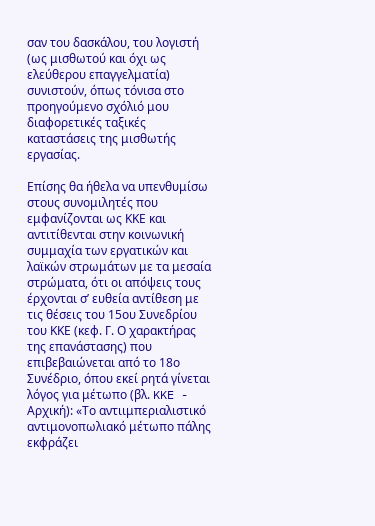σαν του δασκάλου, του λογιστή (ως μισθωτού και όχι ως ελεύθερου επαγγελματία) συνιστούν, όπως τόνισα στο προηγούμενο σχόλιό μου διαφορετικές ταξικές καταστάσεις της μισθωτής εργασίας.

Επίσης θα ήθελα να υπενθυμίσω στους συνομιλητές που εμφανίζονται ως ΚΚΕ και αντιτίθενται στην κοινωνική συμμαχία των εργατικών και λαϊκών στρωμάτων με τα μεσαία στρώματα, ότι οι απόψεις τους έρχονται σ’ ευθεία αντίθεση με τις θέσεις του 15ου Συνεδρίου του ΚΚΕ (κεφ. Γ. Ο χαρακτήρας της επανάστασης) που επιβεβαιώνεται από το 18ο Συνέδριο, όπου εκεί ρητά γίνεται λόγος για μέτωπο (βλ. KKE - Αρχική): «Το αντιιμπεριαλιστικό αντιμονοπωλιακό μέτωπο πάλης εκφράζει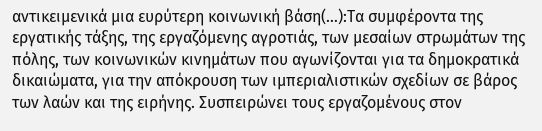αντικειμενικά μια ευρύτερη κοινωνική βάση(…):Τα συμφέροντα της εργατικής τάξης, της εργαζόμενης αγροτιάς, των μεσαίων στρωμάτων της πόλης, των κοινωνικών κινημάτων που αγωνίζονται για τα δημοκρατικά δικαιώματα, για την απόκρουση των ιμπεριαλιστικών σχεδίων σε βάρος των λαών και της ειρήνης. Συσπειρώνει τους εργαζομένους στον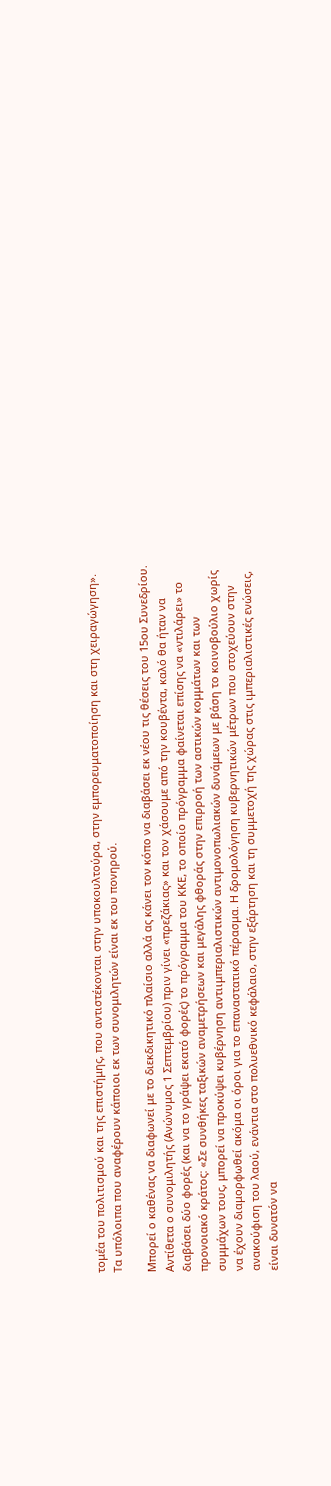τομέα του πολιτισμού και της επιστήμης, που αντιστέκονται στην υποκουλτούρα, στην εμπορευματοποίηση και στη χειραγώγηση». Tα υπόλοιπα που αναφέρουν κάποιοι εκ των συνομιλητών είναι εκ του πονηρού.

Μπορεί ο καθένας να διαφωνεί με το διεκδικητικό πλαίσιο αλλά ας κάνει τον κόπο να διαβάσει εκ νέου τις θέσεις του 15ου Συνεδρίου. Αντίθετα ο συνομιλητής (Ανώνυμος 1 Σεπτεμβρίου) πριν γίνει «πρεζάκιας» και τον χάσουμε από την κουβέντα, καλό θα ήταν να διαβάσει δύο φορές (και να το γράψει εκατό φορές) το πρόγραμμα του ΚΚΕ, το οποίο πρόγραμμα φαίνεται επίσης να «ντιλάρει» το προνοιακό κράτος: «Σε συνθήκες ταξικών αναμετρήσεων και μεγάλης φθοράς στην επιρροή των αστικών κομμάτων και των συμμάχων τους, μπορεί να προκύψει κυβέρνηση αντιιμπεριαλιστικών αντιμονοπωλιακών δυνάμεων με βάση το κοινοβούλιο χωρίς να έχουν διαμορφωθεί ακόμα οι όροι για το επαναστατικό πέρασμα. Η δρομολόγηση κυβερνητικών μέτρων που στοχεύουν στην ανακούφιση του λαού, ενάντια στο πολυεθνικό κεφάλαιο, στην εξάρτηση και τη συμμετοχή της χώρας στις ιμπεριαλιστικές ενώσεις, είναι δυνατόν να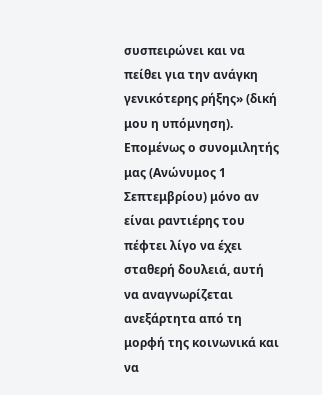συσπειρώνει και να πείθει για την ανάγκη γενικότερης ρήξης» (δική μου η υπόμνηση). Επομένως ο συνομιλητής μας (Ανώνυμος 1 Σεπτεμβρίου) μόνο αν είναι ραντιέρης του πέφτει λίγο να έχει σταθερή δουλειά, αυτή να αναγνωρίζεται ανεξάρτητα από τη μορφή της κοινωνικά και να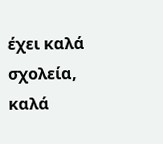έχει καλά σχολεία, καλά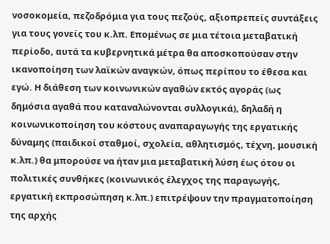νοσοκομεία, πεζοδρόμια για τους πεζούς, αξιοπρεπείς συντάξεις για τους γονείς του κ.λπ. Επομένως σε μια τέτοια μεταβατική περίοδο, αυτά τα κυβερνητικά μέτρα θα αποσκοπούσαν στην ικανοποίηση των λαϊκών αναγκών, όπως περίπου το έθεσα και εγώ. Η διάθεση των κοινωνικών αγαθών εκτός αγοράς (ως δημόσια αγαθά που καταναλώνονται συλλογικά), δηλαδή η κοινωνικοποίηση του κόστους αναπαραγωγής της εργατικής δύναμης (παιδικοί σταθμοί, σχολεία, αθλητισμός, τέχνη, μουσική κ.λπ.) θα μπορούσε να ήταν μια μεταβατική λύση έως ότου οι πολιτικές συνθήκες (κοινωνικός έλεγχος της παραγωγής, εργατική εκπροσώπηση κ.λπ.) επιτρέψουν την πραγματοποίηση της αρχής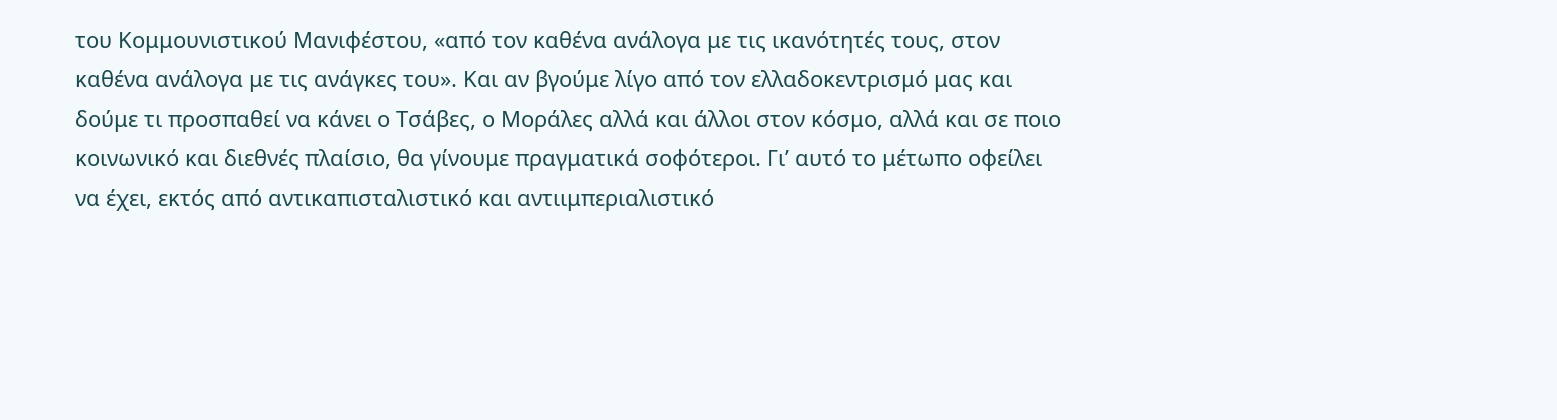του Κομμουνιστικού Μανιφέστου, «από τον καθένα ανάλογα με τις ικανότητές τους, στον καθένα ανάλογα με τις ανάγκες του». Και αν βγούμε λίγο από τον ελλαδοκεντρισμό μας και δούμε τι προσπαθεί να κάνει ο Τσάβες, ο Μοράλες αλλά και άλλοι στον κόσμο, αλλά και σε ποιο κοινωνικό και διεθνές πλαίσιο, θα γίνουμε πραγματικά σοφότεροι. Γι’ αυτό το μέτωπο οφείλει να έχει, εκτός από αντικαπισταλιστικό και αντιιμπεριαλιστικό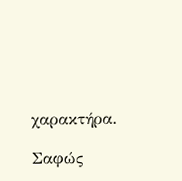χαρακτήρα.

Σαφώς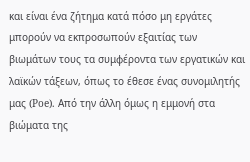και είναι ένα ζήτημα κατά πόσο μη εργάτες μπορούν να εκπροσωπούν εξαιτίας των βιωμάτων τους τα συμφέροντα των εργατικών και λαϊκών τάξεων, όπως το έθεσε ένας συνομιλητής μας (Poe). Από την άλλη όμως η εμμονή στα βιώματα της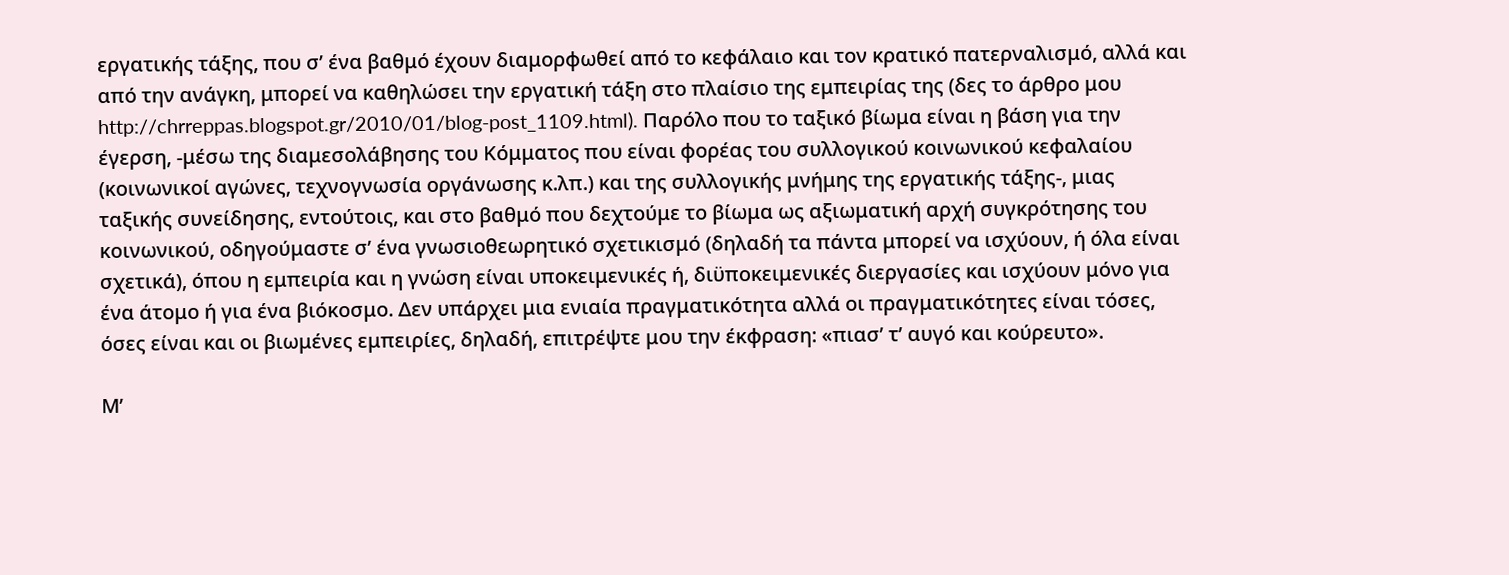εργατικής τάξης, που σ’ ένα βαθμό έχουν διαμορφωθεί από το κεφάλαιο και τον κρατικό πατερναλισμό, αλλά και από την ανάγκη, μπορεί να καθηλώσει την εργατική τάξη στο πλαίσιο της εμπειρίας της (δες το άρθρο μου http://chrreppas.blogspot.gr/2010/01/blog-post_1109.html). Παρόλο που το ταξικό βίωμα είναι η βάση για την έγερση, -μέσω της διαμεσολάβησης του Κόμματος που είναι φορέας του συλλογικού κοινωνικού κεφαλαίου (κοινωνικοί αγώνες, τεχνογνωσία οργάνωσης κ.λπ.) και της συλλογικής μνήμης της εργατικής τάξης-, μιας ταξικής συνείδησης, εντούτοις, και στο βαθμό που δεχτούμε το βίωμα ως αξιωματική αρχή συγκρότησης του κοινωνικού, οδηγούμαστε σ’ ένα γνωσιοθεωρητικό σχετικισμό (δηλαδή τα πάντα μπορεί να ισχύουν, ή όλα είναι σχετικά), όπου η εμπειρία και η γνώση είναι υποκειμενικές ή, διϋποκειμενικές διεργασίες και ισχύουν μόνο για ένα άτομο ή για ένα βιόκοσμο. Δεν υπάρχει μια ενιαία πραγματικότητα αλλά οι πραγματικότητες είναι τόσες, όσες είναι και οι βιωμένες εμπειρίες, δηλαδή, επιτρέψτε μου την έκφραση: «πιασ’ τ’ αυγό και κούρευτο».

Μ’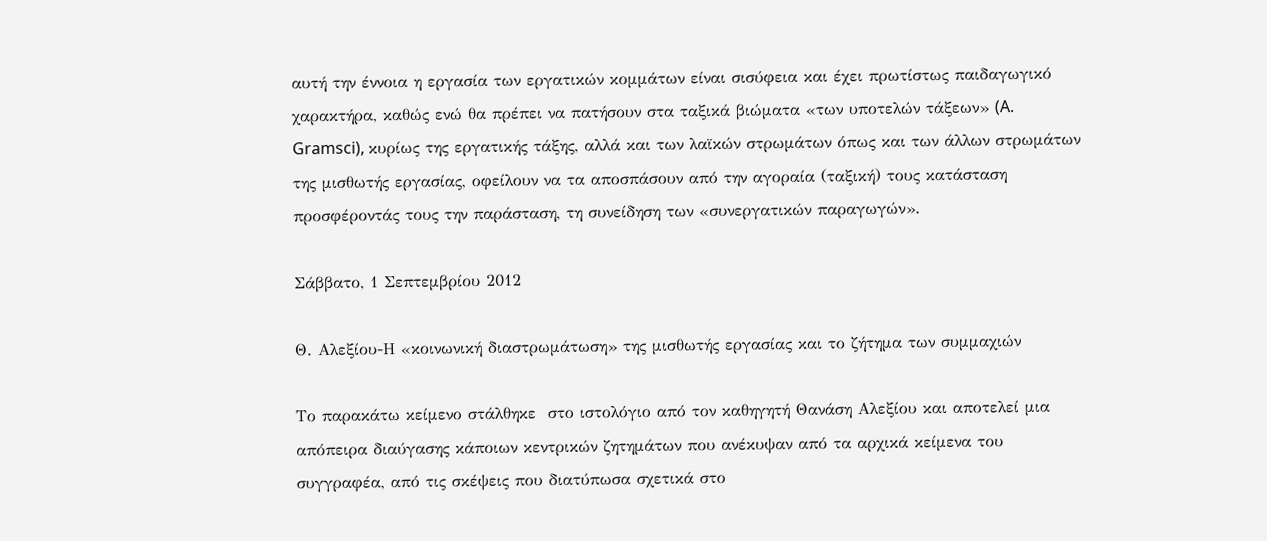αυτή την έννοια η εργασία των εργατικών κομμάτων είναι σισύφεια και έχει πρωτίστως παιδαγωγικό χαρακτήρα, καθώς ενώ θα πρέπει να πατήσουν στα ταξικά βιώματα «των υποτελών τάξεων» (A. Gramsci), κυρίως της εργατικής τάξης, αλλά και των λαϊκών στρωμάτων όπως και των άλλων στρωμάτων της μισθωτής εργασίας, οφείλουν να τα αποσπάσουν από την αγοραία (ταξική) τους κατάσταση προσφέροντάς τους την παράσταση, τη συνείδηση των «συνεργατικών παραγωγών».

Σάββατο, 1 Σεπτεμβρίου 2012

Θ. Αλεξίου-Η «κοινωνική διαστρωμάτωση» της μισθωτής εργασίας και το ζήτημα των συμμαχιών

Το παρακάτω κείμενο στάλθηκε  στο ιστολόγιο από τον καθηγητή Θανάση Αλεξίου και αποτελεί μια απόπειρα διαύγασης κάποιων κεντρικών ζητημάτων που ανέκυψαν από τα αρχικά κείμενα του συγγραφέα, από τις σκέψεις που διατύπωσα σχετικά στο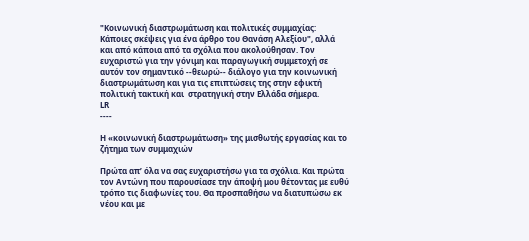"Κοινωνική διαστρωμάτωση και πολιτικές συμμαχίας: Κάποιες σκέψεις για ένα άρθρο του Θανάση Αλεξίου", αλλά και από κάποια από τα σχόλια που ακολούθησαν. Τον ευχαριστώ για την γόνιμη και παραγωγική συμμετοχή σε αυτόν τον σημαντικό --θεωρώ-- διάλογο για την κοινωνική διαστρωμάτωση και για τις επιπτώσεις της στην εφικτή πολιτική τακτική και  στρατηγική στην Ελλάδα σήμερα.
LR
----

Η «κοινωνική διαστρωμάτωση» της μισθωτής εργασίας και το ζήτημα των συμμαχιών

Πρώτα απ’ όλα να σας ευχαριστήσω για τα σχόλια. Και πρώτα τον Αντώνη που παρουσίασε την άποψή μου θέτοντας με ευθύ τρόπο τις διαφωνίες του. Θα προσπαθήσω να διατυπώσω εκ νέου και με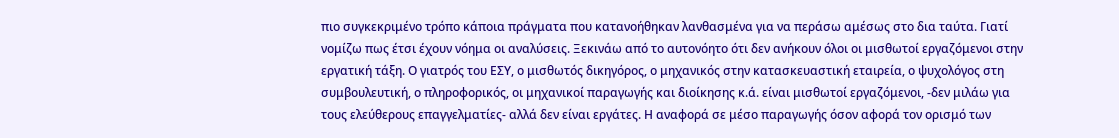πιο συγκεκριμένο τρόπο κάποια πράγματα που κατανοήθηκαν λανθασμένα για να περάσω αμέσως στο δια ταύτα. Γιατί νομίζω πως έτσι έχουν νόημα οι αναλύσεις. Ξεκινάω από το αυτονόητο ότι δεν ανήκουν όλοι οι μισθωτοί εργαζόμενοι στην εργατική τάξη. Ο γιατρός του ΕΣΥ, ο μισθωτός δικηγόρος, ο μηχανικός στην κατασκευαστική εταιρεία, ο ψυχολόγος στη συμβουλευτική, ο πληροφορικός, οι μηχανικοί παραγωγής και διοίκησης κ.ά. είναι μισθωτοί εργαζόμενοι, -δεν μιλάω για τους ελεύθερους επαγγελματίες- αλλά δεν είναι εργάτες. Η αναφορά σε μέσο παραγωγής όσον αφορά τον ορισμό των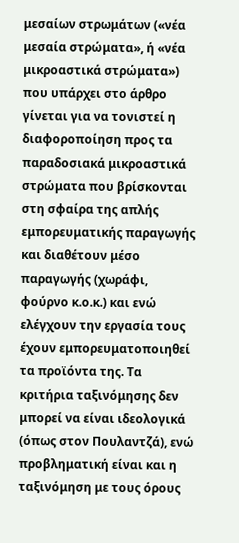μεσαίων στρωμάτων («νέα μεσαία στρώματα», ή «νέα μικροαστικά στρώματα») που υπάρχει στο άρθρο γίνεται για να τονιστεί η διαφοροποίηση προς τα παραδοσιακά μικροαστικά στρώματα που βρίσκονται στη σφαίρα της απλής εμπορευματικής παραγωγής και διαθέτουν μέσο παραγωγής (χωράφι, φούρνο κ.ο.κ.) και ενώ ελέγχουν την εργασία τους έχουν εμπορευματοποιηθεί τα προϊόντα της. Τα κριτήρια ταξινόμησης δεν μπορεί να είναι ιδεολογικά (όπως στον Πουλαντζά), ενώ προβληματική είναι και η ταξινόμηση με τους όρους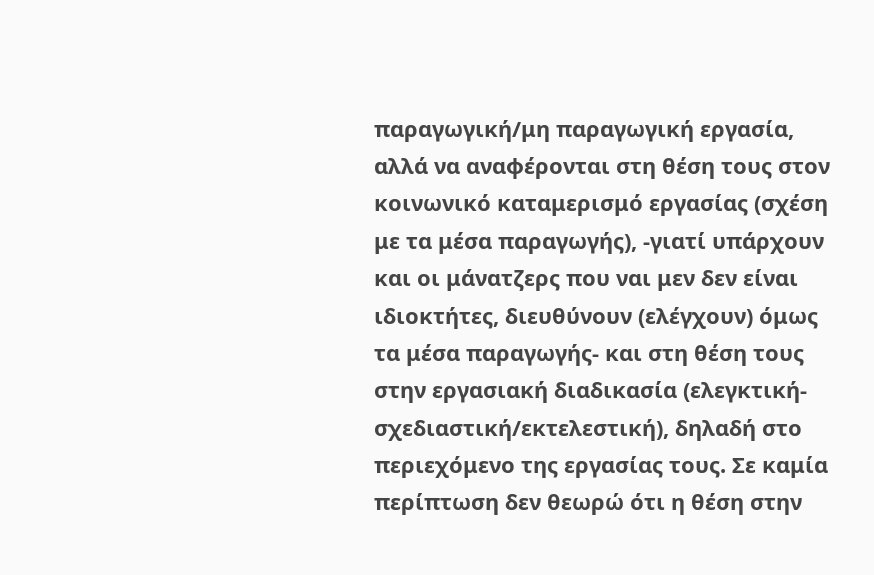παραγωγική/μη παραγωγική εργασία, αλλά να αναφέρονται στη θέση τους στον κοινωνικό καταμερισμό εργασίας (σχέση με τα μέσα παραγωγής), -γιατί υπάρχουν και οι μάνατζερς που ναι μεν δεν είναι ιδιοκτήτες, διευθύνουν (ελέγχουν) όμως τα μέσα παραγωγής- και στη θέση τους στην εργασιακή διαδικασία (ελεγκτική-σχεδιαστική/εκτελεστική), δηλαδή στο περιεχόμενο της εργασίας τους. Σε καμία περίπτωση δεν θεωρώ ότι η θέση στην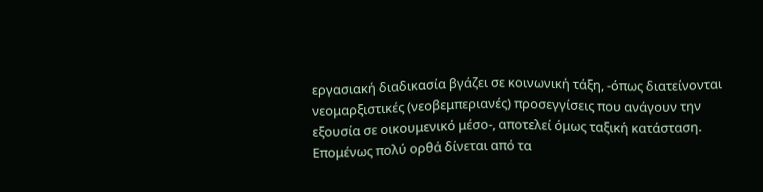εργασιακή διαδικασία βγάζει σε κοινωνική τάξη, -όπως διατείνονται νεομαρξιστικές (νεοβεμπεριανές) προσεγγίσεις που ανάγουν την εξουσία σε οικουμενικό μέσο-, αποτελεί όμως ταξική κατάσταση. Eπομένως πολύ ορθά δίνεται από τα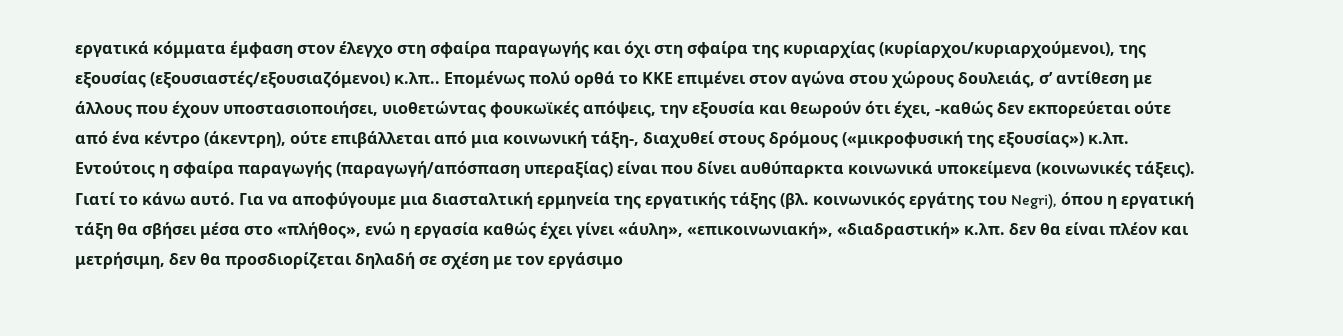εργατικά κόμματα έμφαση στον έλεγχο στη σφαίρα παραγωγής και όχι στη σφαίρα της κυριαρχίας (κυρίαρχοι/κυριαρχούμενοι), της εξουσίας (εξουσιαστές/εξουσιαζόμενοι) κ.λπ.. Επομένως πολύ ορθά το ΚΚΕ επιμένει στον αγώνα στου χώρους δουλειάς, σ’ αντίθεση με άλλους που έχουν υποστασιοποιήσει, υιοθετώντας φουκωϊκές απόψεις, την εξουσία και θεωρούν ότι έχει, -καθώς δεν εκπορεύεται ούτε από ένα κέντρο (άκεντρη), ούτε επιβάλλεται από μια κοινωνική τάξη-, διαχυθεί στους δρόμους («μικροφυσική της εξουσίας») κ.λπ. Εντούτοις η σφαίρα παραγωγής (παραγωγή/απόσπαση υπεραξίας) είναι που δίνει αυθύπαρκτα κοινωνικά υποκείμενα (κοινωνικές τάξεις). Γιατί το κάνω αυτό. Για να αποφύγουμε μια διασταλτική ερμηνεία της εργατικής τάξης (βλ. κοινωνικός εργάτης του Negri), όπου η εργατική τάξη θα σβήσει μέσα στο «πλήθος», ενώ η εργασία καθώς έχει γίνει «άυλη», «επικοινωνιακή», «διαδραστική» κ.λπ. δεν θα είναι πλέον και μετρήσιμη, δεν θα προσδιορίζεται δηλαδή σε σχέση με τον εργάσιμο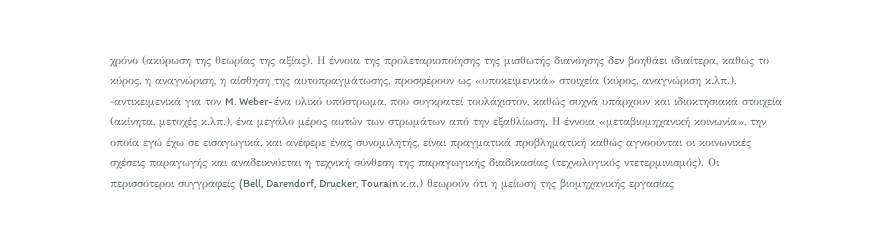χρόνο (ακύρωση της θεωρίας της αξίας). Η έννοια της προλεταριοποίησης της μισθωτής διανόησης δεν βοηθάει ιδιαίτερα, καθώς το κύρος, η αναγνώριση, η αίσθηση της αυτοπραγμάτωσης, προσφέρουν ως «υποκειμενικά» στοιχεία (κύρος, αναγνώριση κ.λπ.), -αντικειμενικά για τον M. Weber- ένα υλικό υπόστρωμα, που συγκρατεί τουλάχιστον, καθώς συχνά υπάρχουν και ιδιοκτησιακά στοιχεία (ακίνητα, μετοχές κ.λπ.), ένα μεγάλο μέρος αυτών των στρωμάτων από την εξαθλίωση. Η έννοια «μεταβιομηχανική κοινωνία», την οποία εγώ έχω σε εισαγωγικά, και ανέφερε ένας συνομιλητής, είναι πραγματικά προβληματική καθώς αγνοούνται οι κοινωνικές σχέσεις παραγωγής και αναδεικνύεται η τεχνική σύνθεση της παραγωγικής διαδικασίας (τεχνολογικός ντετερμινισμός). Οι περισσότεροι συγγραφείς (Bell, Darendorf, Drucker, Tourain κ.α.) θεωρούν ότι η μείωση της βιομηχανικής εργασίας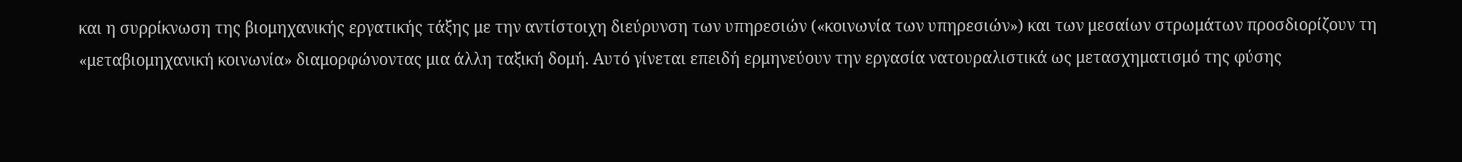και η συρρίκνωση της βιομηχανικής εργατικής τάξης με την αντίστοιχη διεύρυνση των υπηρεσιών («κοινωνία των υπηρεσιών») και των μεσαίων στρωμάτων προσδιορίζουν τη «μεταβιομηχανική κοινωνία» διαμορφώνοντας μια άλλη ταξική δομή. Αυτό γίνεται επειδή ερμηνεύουν την εργασία νατουραλιστικά ως μετασχηματισμό της φύσης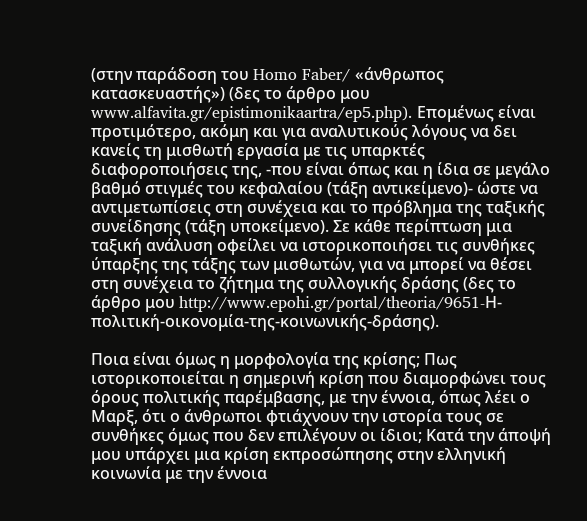(στην παράδοση του Homo Faber/ «άνθρωπος κατασκευαστής») (δες το άρθρο μου www.alfavita.gr/epistimonikaartra/ep5.php). Επομένως είναι προτιμότερο, ακόμη και για αναλυτικούς λόγους να δει κανείς τη μισθωτή εργασία με τις υπαρκτές διαφοροποιήσεις της, -που είναι όπως και η ίδια σε μεγάλο βαθμό στιγμές του κεφαλαίου (τάξη αντικείμενο)- ώστε να αντιμετωπίσεις στη συνέχεια και το πρόβλημα της ταξικής συνείδησης (τάξη υποκείμενο). Σε κάθε περίπτωση μια ταξική ανάλυση οφείλει να ιστορικοποιήσει τις συνθήκες ύπαρξης της τάξης των μισθωτών, για να μπορεί να θέσει στη συνέχεια το ζήτημα της συλλογικής δράσης (δες το άρθρο μου http://www.epohi.gr/portal/theoria/9651-Η-πολιτική-οικονομία-της-κοινωνικής-δράσης).

Ποια είναι όμως η μορφολογία της κρίσης; Πως ιστορικοποιείται η σημερινή κρίση που διαμορφώνει τους όρους πολιτικής παρέμβασης, με την έννοια, όπως λέει ο Μαρξ, ότι ο άνθρωποι φτιάχνουν την ιστορία τους σε συνθήκες όμως που δεν επιλέγουν οι ίδιοι; Κατά την άποψή μου υπάρχει μια κρίση εκπροσώπησης στην ελληνική κοινωνία με την έννοια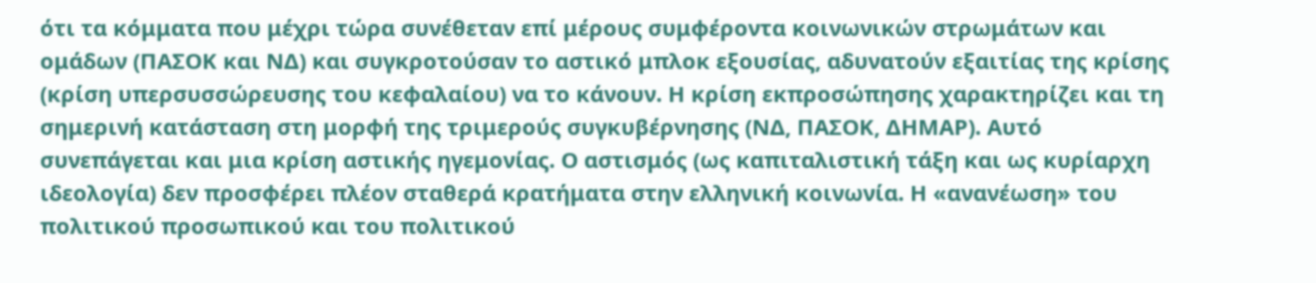ότι τα κόμματα που μέχρι τώρα συνέθεταν επί μέρους συμφέροντα κοινωνικών στρωμάτων και ομάδων (ΠΑΣΟΚ και ΝΔ) και συγκροτούσαν το αστικό μπλοκ εξουσίας, αδυνατούν εξαιτίας της κρίσης (κρίση υπερσυσσώρευσης του κεφαλαίου) να το κάνουν. Η κρίση εκπροσώπησης χαρακτηρίζει και τη σημερινή κατάσταση στη μορφή της τριμερούς συγκυβέρνησης (ΝΔ, ΠΑΣΟΚ, ΔΗΜΑΡ). Αυτό συνεπάγεται και μια κρίση αστικής ηγεμονίας. Ο αστισμός (ως καπιταλιστική τάξη και ως κυρίαρχη ιδεολογία) δεν προσφέρει πλέον σταθερά κρατήματα στην ελληνική κοινωνία. Η «ανανέωση» του πολιτικού προσωπικού και του πολιτικού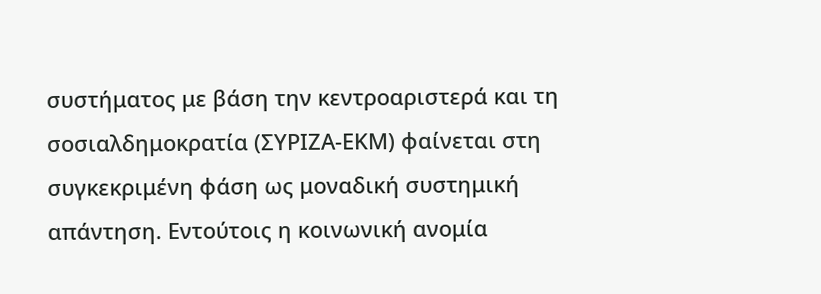συστήματος με βάση την κεντροαριστερά και τη σοσιαλδημοκρατία (ΣΥΡΙΖΑ-ΕΚΜ) φαίνεται στη συγκεκριμένη φάση ως μοναδική συστημική απάντηση. Εντούτοις η κοινωνική ανομία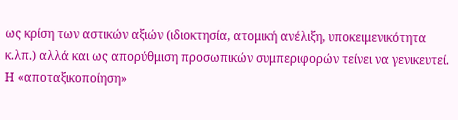ως κρίση των αστικών αξιών (ιδιοκτησία, ατομική ανέλιξη, υποκειμενικότητα κ.λπ.) αλλά και ως απορύθμιση προσωπικών συμπεριφορών τείνει να γενικευτεί. Η «αποταξικοποίηση»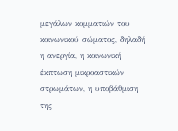μεγάλων κομματιών του κοινωνικού σώματος, δηλαδή η ανεργία, η κοινωνική έκπτωση μικροαστικών στρωμάτων, η υποβάθμιση της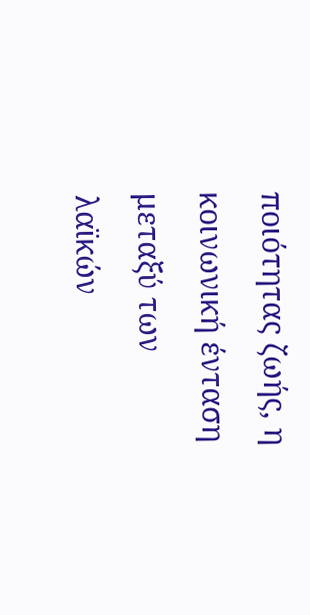ποιότητας ζωής, η κοινωνική ένταση μεταξύ των λαϊκών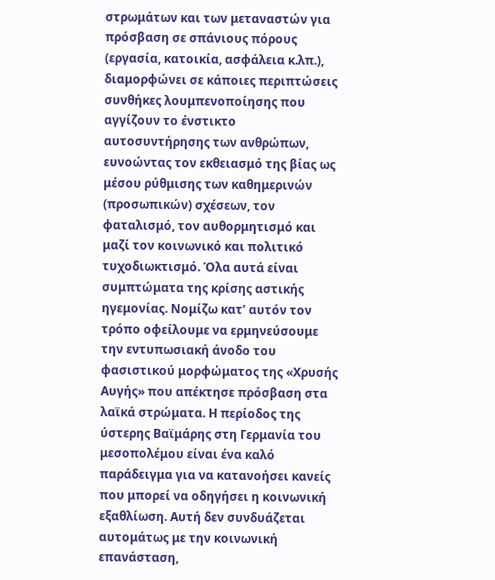στρωμάτων και των μεταναστών για πρόσβαση σε σπάνιους πόρους (εργασία, κατοικία, ασφάλεια κ.λπ.), διαμορφώνει σε κάποιες περιπτώσεις συνθήκες λουμπενοποίησης που αγγίζουν το ένστικτο αυτοσυντήρησης των ανθρώπων, ευνοώντας τον εκθειασμό της βίας ως μέσου ρύθμισης των καθημερινών (προσωπικών) σχέσεων, τον φαταλισμό, τον αυθορμητισμό και μαζί τον κοινωνικό και πολιτικό τυχοδιωκτισμό. Όλα αυτά είναι συμπτώματα της κρίσης αστικής ηγεμονίας. Νομίζω κατ’ αυτόν τον τρόπο οφείλουμε να ερμηνεύσουμε την εντυπωσιακή άνοδο του φασιστικού μορφώματος της «Χρυσής Αυγής» που απέκτησε πρόσβαση στα λαϊκά στρώματα. Η περίοδος της ύστερης Βαϊμάρης στη Γερμανία του μεσοπολέμου είναι ένα καλό παράδειγμα για να κατανοήσει κανείς που μπορεί να οδηγήσει η κοινωνική εξαθλίωση. Αυτή δεν συνδυάζεται αυτομάτως με την κοινωνική επανάσταση,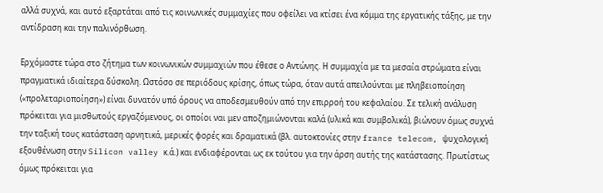αλλά συχνά, και αυτό εξαρτάται από τις κοινωνικές συμμαχίες που οφείλει να κτίσει ένα κόμμα της εργατικής τάξης, με την αντίδραση και την παλινόρθωση.

Ερχόμαστε τώρα στο ζήτημα των κοινωνικών συμμαχιών που έθεσε ο Αντώνης. Η συμμαχία με τα μεσαία στρώματα είναι πραγματικά ιδιαίτερα δύσκολη. Ωστόσο σε περιόδους κρίσης, όπως τώρα, όταν αυτά απειλούνται με πληβειοποίηση («προλεταριοποίηση») είναι δυνατόν υπό όρους να αποδεσμευθούν από την επιρροή του κεφαλαίου. Σε τελική ανάλυση πρόκειται για μισθωτούς εργαζόμενους, οι οποίοι ναι μεν αποζημιώνονται καλά (υλικά και συμβολικά), βιώνουν όμως συχνά την ταξική τους κατάσταση αρνητικά, μερικές φορές και δραματικά (βλ. αυτοκτονίες στην france telecom, ψυχολογική εξουθένωση στην Silicon valley κ.ά.) και ενδιαφέρονται ως εκ τούτου για την άρση αυτής της κατάστασης. Πρωτίστως όμως πρόκειται για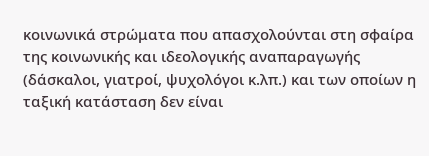κοινωνικά στρώματα που απασχολούνται στη σφαίρα της κοινωνικής και ιδεολογικής αναπαραγωγής (δάσκαλοι, γιατροί, ψυχολόγοι κ.λπ.) και των οποίων η ταξική κατάσταση δεν είναι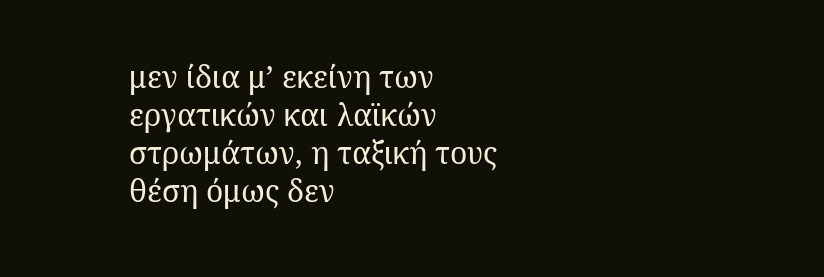μεν ίδια μ’ εκείνη των εργατικών και λαϊκών στρωμάτων, η ταξική τους θέση όμως δεν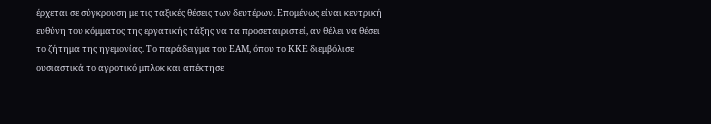έρχεται σε σύγκρουση με τις ταξικές θέσεις των δευτέρων. Επομένως είναι κεντρική ευθύνη του κόμματος της εργατικής τάξης να τα προσεταιριστεί, αν θέλει να θέσει το ζήτημα της ηγεμονίας. Το παράδειγμα του ΕΑΜ, όπου το ΚΚΕ διεμβόλισε ουσιαστικά το αγροτικό μπλοκ και απέκτησε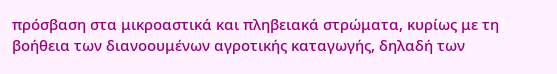πρόσβαση στα μικροαστικά και πληβειακά στρώματα, κυρίως με τη βοήθεια των διανοουμένων αγροτικής καταγωγής, δηλαδή των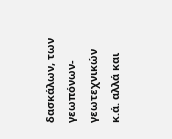δασκάλων, των γεωπόνων-γεωτεχνικών κ.ά. αλλά και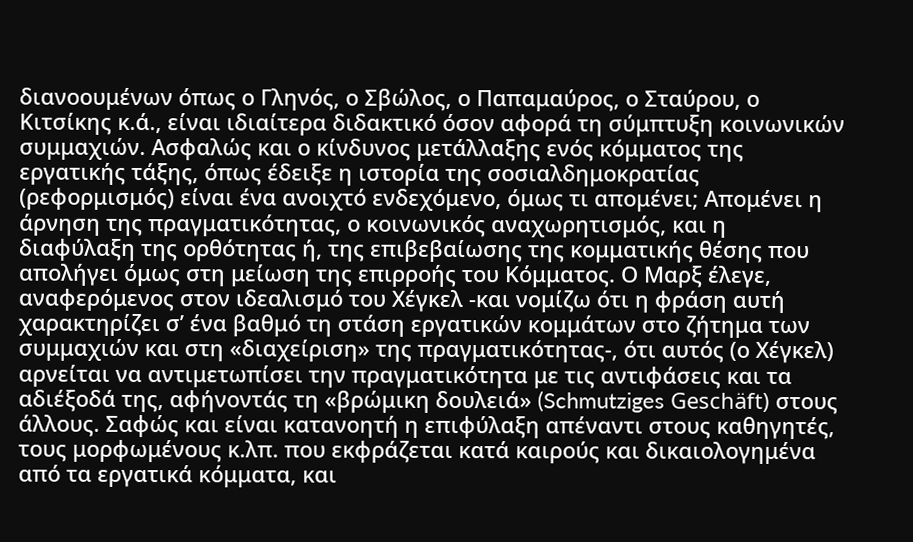διανοουμένων όπως ο Γληνός, ο Σβώλος, ο Παπαμαύρος, ο Σταύρου, ο Κιτσίκης κ.ά., είναι ιδιαίτερα διδακτικό όσον αφορά τη σύμπτυξη κοινωνικών συμμαχιών. Ασφαλώς και ο κίνδυνος μετάλλαξης ενός κόμματος της εργατικής τάξης, όπως έδειξε η ιστορία της σοσιαλδημοκρατίας (ρεφορμισμός) είναι ένα ανοιχτό ενδεχόμενο, όμως τι απομένει; Απομένει η άρνηση της πραγματικότητας, ο κοινωνικός αναχωρητισμός, και η διαφύλαξη της ορθότητας ή, της επιβεβαίωσης της κομματικής θέσης που απολήγει όμως στη μείωση της επιρροής του Κόμματος. Ο Μαρξ έλεγε, αναφερόμενος στον ιδεαλισμό του Χέγκελ -και νομίζω ότι η φράση αυτή χαρακτηρίζει σ’ ένα βαθμό τη στάση εργατικών κομμάτων στο ζήτημα των συμμαχιών και στη «διαχείριση» της πραγματικότητας-, ότι αυτός (ο Χέγκελ) αρνείται να αντιμετωπίσει την πραγματικότητα με τις αντιφάσεις και τα αδιέξοδά της, αφήνοντάς τη «βρώμικη δουλειά» (Schmutziges Geschäft) στους άλλους. Σαφώς και είναι κατανοητή η επιφύλαξη απέναντι στους καθηγητές, τους μορφωμένους κ.λπ. που εκφράζεται κατά καιρούς και δικαιολογημένα από τα εργατικά κόμματα, και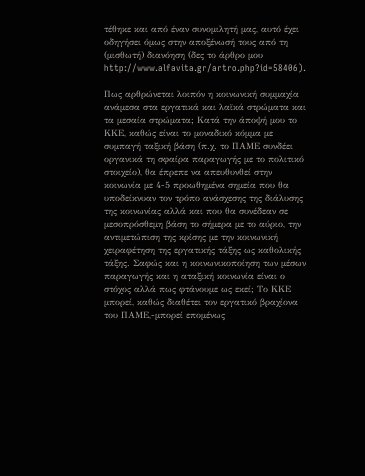τέθηκε και από έναν συνομιλητή μας, αυτό έχει οδηγήσει όμως στην αποξένωσή τους από τη (μισθωτή) διανόηση (δες το άρθρο μου http://www.alfavita.gr/artro.php?id=58406).

Πως αρθρώνεται λοιπόν η κοινωνική συμμαχία ανάμεσα στα εργατικά και λαϊκά στρώματα και τα μεσαία στρώματα; Κατά την άποψή μου το ΚΚΕ, καθώς είναι το μοναδικό κόμμα με συμπαγή ταξική βάση (π.χ. το ΠΑΜΕ συνδέει οργανικά τη σφαίρα παραγωγής με το πολιτικό στοιχείο), θα έπρεπε να απευθυνθεί στην κοινωνία με 4-5 προωθημένα σημεία που θα υποδείκνυαν τον τρόπο ανάσχεσης της διάλυσης της κοινωνίας αλλά και που θα συνέδεαν σε μεσοπρόσθεμη βάση το σήμερα με το αύριο, την αντιμετώπιση της κρίσης με την κοινωνική χειραφέτηση της εργατικής τάξης ως καθολικής τάξης. Σαφώς και η κοινωνικοποίηση των μέσων παραγωγής και η αταξική κοινωνία είναι ο στόχος αλλά πως φτάνουμε ως εκεί; Το ΚΚΕ μπορεί, καθώς διαθέτει τον εργατικό βραχίονα του ΠΑΜΕ,-μπορεί επομένως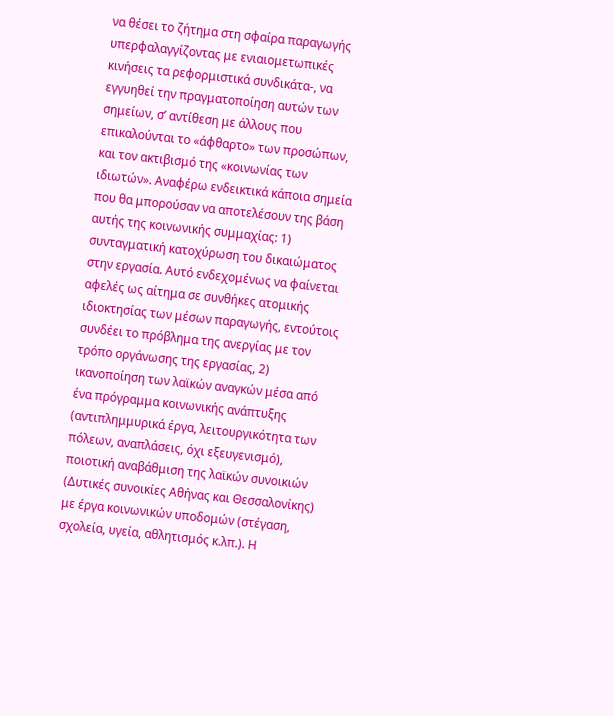να θέσει το ζήτημα στη σφαίρα παραγωγής υπερφαλαγγίζοντας με ενιαιομετωπικές κινήσεις τα ρεφορμιστικά συνδικάτα-, να εγγυηθεί την πραγματοποίηση αυτών των σημείων, σ’ αντίθεση με άλλους που επικαλούνται το «άφθαρτο» των προσώπων, και τον ακτιβισμό της «κοινωνίας των ιδιωτών». Αναφέρω ενδεικτικά κάποια σημεία που θα μπορούσαν να αποτελέσουν της βάση αυτής της κοινωνικής συμμαχίας: 1) συνταγματική κατοχύρωση του δικαιώματος στην εργασία. Αυτό ενδεχομένως να φαίνεται αφελές ως αίτημα σε συνθήκες ατομικής ιδιοκτησίας των μέσων παραγωγής, εντούτοις συνδέει το πρόβλημα της ανεργίας με τον τρόπο οργάνωσης της εργασίας, 2) ικανοποίηση των λαϊκών αναγκών μέσα από ένα πρόγραμμα κοινωνικής ανάπτυξης (αντιπλημμυρικά έργα, λειτουργικότητα των πόλεων, αναπλάσεις, όχι εξευγενισμό), ποιοτική αναβάθμιση της λαϊκών συνοικιών (Δυτικές συνοικίες Αθήνας και Θεσσαλονίκης) με έργα κοινωνικών υποδομών (στέγαση, σχολεία, υγεία, αθλητισμός κ.λπ.). Η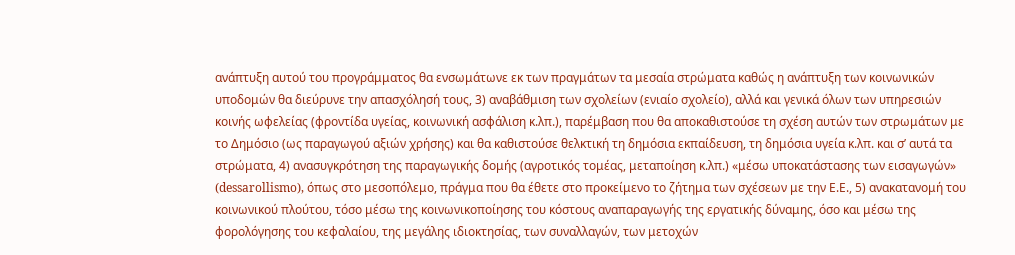ανάπτυξη αυτού του προγράμματος θα ενσωμάτωνε εκ των πραγμάτων τα μεσαία στρώματα καθώς η ανάπτυξη των κοινωνικών υποδομών θα διεύρυνε την απασχόλησή τους, 3) αναβάθμιση των σχολείων (ενιαίο σχολείο), αλλά και γενικά όλων των υπηρεσιών κοινής ωφελείας (φροντίδα υγείας, κοινωνική ασφάλιση κ.λπ.), παρέμβαση που θα αποκαθιστούσε τη σχέση αυτών των στρωμάτων με το Δημόσιο (ως παραγωγού αξιών χρήσης) και θα καθιστούσε θελκτική τη δημόσια εκπαίδευση, τη δημόσια υγεία κ.λπ. και σ’ αυτά τα στρώματα, 4) ανασυγκρότηση της παραγωγικής δομής (αγροτικός τομέας, μεταποίηση κ.λπ.) «μέσω υποκατάστασης των εισαγωγών» (dessarollismo), όπως στο μεσοπόλεμο, πράγμα που θα έθετε στο προκείμενο το ζήτημα των σχέσεων με την Ε.Ε., 5) ανακατανομή του κοινωνικού πλούτου, τόσο μέσω της κοινωνικοποίησης του κόστους αναπαραγωγής της εργατικής δύναμης, όσο και μέσω της φορολόγησης του κεφαλαίου, της μεγάλης ιδιοκτησίας, των συναλλαγών, των μετοχών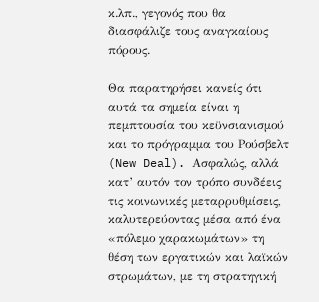κ.λπ., γεγονός που θα διασφάλιζε τους αναγκαίους πόρους.

Θα παρατηρήσει κανείς ότι αυτά τα σημεία είναι η πεμπτουσία του κεϋνσιανισμού και το πρόγραμμα του Ρούσβελτ (New Deal). Ασφαλώς, αλλά κατ’ αυτόν τον τρόπο συνδέεις τις κοινωνικές μεταρρυθμίσεις, καλυτερεύοντας μέσα από ένα «πόλεμο χαρακωμάτων» τη θέση των εργατικών και λαϊκών στρωμάτων, με τη στρατηγική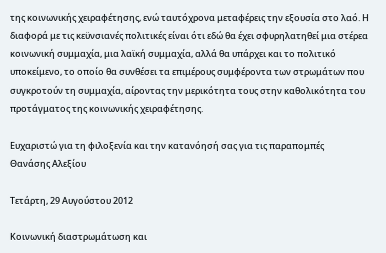της κοινωνικής χειραφέτησης, ενώ ταυτόχρονα μεταφέρεις την εξουσία στο λαό. Η διαφορά με τις κεϋνσιανές πολιτικές είναι ότι εδώ θα έχει σφυρηλατηθεί μια στέρεα κοινωνική συμμαχία, μια λαϊκή συμμαχία, αλλά θα υπάρχει και το πολιτικό υποκείμενο, το οποίο θα συνθέσει τα επιμέρους συμφέροντα των στρωμάτων που συγκροτούν τη συμμαχία, αίροντας την μερικότητα τους στην καθολικότητα του προτάγματος της κοινωνικής χειραφέτησης.

Ευχαριστώ για τη φιλοξενία και την κατανόησή σας για τις παραπομπές
Θανάσης Αλεξίου

Τετάρτη, 29 Αυγούστου 2012

Κοινωνική διαστρωμάτωση και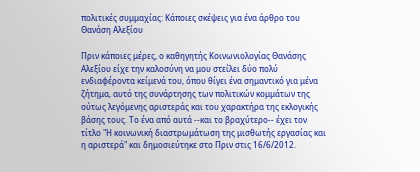πολιτικές συμμαχίας: Κάποιες σκέψεις για ένα άρθρο του Θανάση Αλεξίου

Πριν κάποιες μέρες, ο καθηγητής Κοινωνιολογίας Θανάσης Αλεξίου είχε την καλοσύνη να μου στείλει δύο πολύ ενδιαφέροντα κείμενά του, όπου θίγει ένα σημαντικό για μένα ζήτημα, αυτό της συνάρτησης των πολιτικών κομμάτων της ούτως λεγόμενης αριστεράς και του χαρακτήρα της εκλογικής βάσης τους. Το ένα από αυτά --και το βραχύτερο-- έχει τον τίτλο "Η κοινωνική διαστρωμάτωση της μισθωτής εργασίας και η αριστερά" και δημοσιεύτηκε στο Πριν στις 16/6/2012.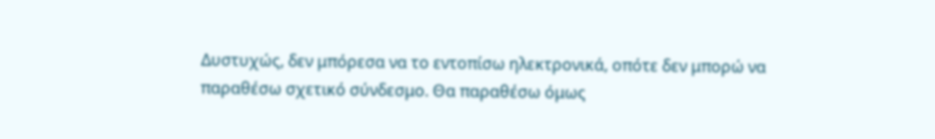Δυστυχώς, δεν μπόρεσα να το εντοπίσω ηλεκτρονικά, οπότε δεν μπορώ να παραθέσω σχετικό σύνδεσμο. Θα παραθέσω όμως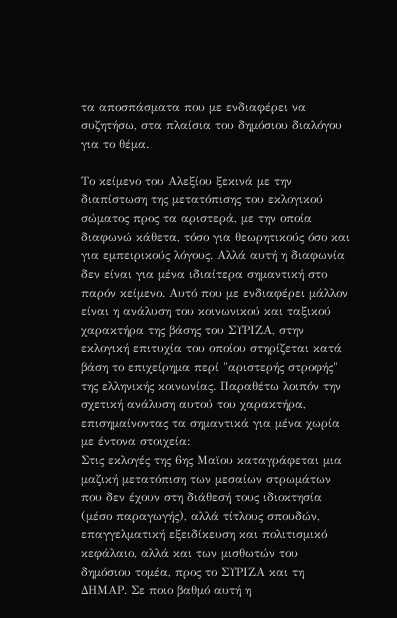τα αποσπάσματα που με ενδιαφέρει να συζητήσω, στα πλαίσια του δημόσιου διαλόγου για το θέμα.

Το κείμενο του Αλεξίου ξεκινά με την διαπίστωση της μετατόπισης του εκλογικού σώματος προς τα αριστερά, με την οποία διαφωνώ κάθετα, τόσο για θεωρητικούς όσο και για εμπειρικούς λόγους. Αλλά αυτή η διαφωνία δεν είναι για μένα ιδιαίτερα σημαντική στο παρόν κείμενο. Αυτό που με ενδιαφέρει μάλλον είναι η ανάλυση του κοινωνικού και ταξικού χαρακτήρα της βάσης του ΣΥΡΙΖΑ, στην εκλογική επιτυχία του οποίου στηρίζεται κατά βάση το επιχείρημα περί "αριστερής στροφής" της ελληνικής κοινωνίας. Παραθέτω λοιπόν την σχετική ανάλυση αυτού του χαρακτήρα, επισημαίνοντας τα σημαντικά για μένα χωρία με έντονα στοιχεία:
Στις εκλογές της 6ης Μαϊου καταγράφεται μια μαζική μετατόπιση των μεσαίων στρωμάτων που δεν έχουν στη διάθεσή τους ιδιοκτησία (μέσο παραγωγής), αλλά τίτλους σπουδών, επαγγελματική εξειδίκευση και πολιτισμικό κεφάλαιο, αλλά και των μισθωτών του δημόσιου τομέα, προς το ΣΥΡΙΖΑ και τη ΔΗΜΑΡ. Σε ποιο βαθμό αυτή η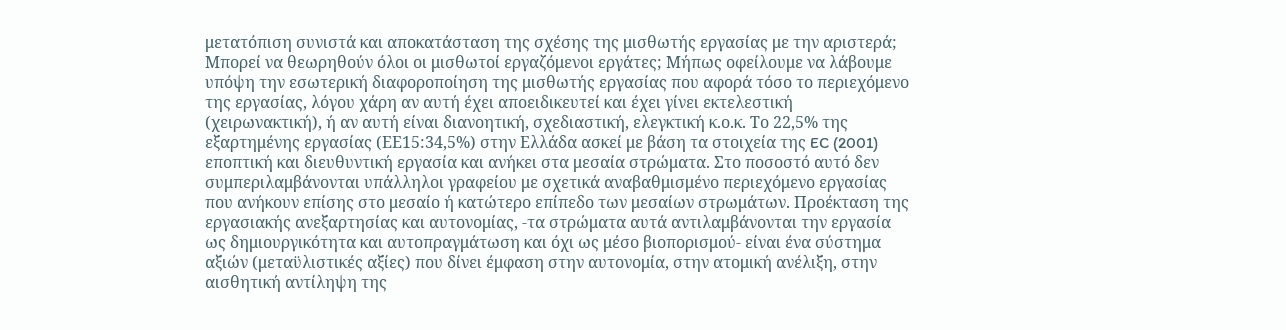μετατόπιση συνιστά και αποκατάσταση της σχέσης της μισθωτής εργασίας με την αριστερά; Μπορεί να θεωρηθούν όλοι οι μισθωτοί εργαζόμενοι εργάτες; Μήπως οφείλουμε να λάβουμε υπόψη την εσωτερική διαφοροποίηση της μισθωτής εργασίας που αφορά τόσο το περιεχόμενο της εργασίας, λόγου χάρη αν αυτή έχει αποειδικευτεί και έχει γίνει εκτελεστική (χειρωνακτική), ή αν αυτή είναι διανοητική, σχεδιαστική, ελεγκτική κ.ο.κ. Το 22,5% της εξαρτημένης εργασίας (ΕΕ15:34,5%) στην Ελλάδα ασκεί με βάση τα στοιχεία της EC (2001) εποπτική και διευθυντική εργασία και ανήκει στα μεσαία στρώματα. Στο ποσοστό αυτό δεν συμπεριλαμβάνονται υπάλληλοι γραφείου με σχετικά αναβαθμισμένο περιεχόμενο εργασίας που ανήκουν επίσης στο μεσαίο ή κατώτερο επίπεδο των μεσαίων στρωμάτων. Προέκταση της εργασιακής ανεξαρτησίας και αυτονομίας, -τα στρώματα αυτά αντιλαμβάνονται την εργασία ως δημιουργικότητα και αυτοπραγμάτωση και όχι ως μέσο βιοπορισμού- είναι ένα σύστημα αξιών (μεταϋλιστικές αξίες) που δίνει έμφαση στην αυτονομία, στην ατομική ανέλιξη, στην αισθητική αντίληψη της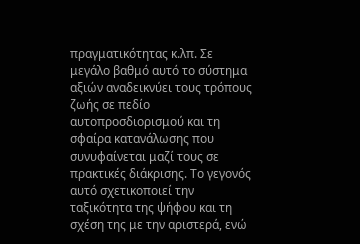πραγματικότητας κ.λπ. Σε μεγάλο βαθμό αυτό το σύστημα αξιών αναδεικνύει τους τρόπους ζωής σε πεδίο αυτοπροσδιορισμού και τη σφαίρα κατανάλωσης που συνυφαίνεται μαζί τους σε πρακτικές διάκρισης. Το γεγονός αυτό σχετικοποιεί την ταξικότητα της ψήφου και τη σχέση της με την αριστερά, ενώ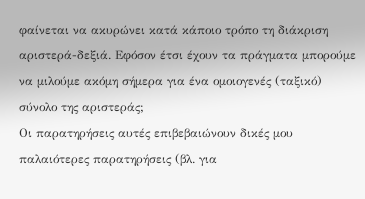φαίνεται να ακυρώνει κατά κάποιο τρόπο τη διάκριση αριστερά-δεξιά. Εφόσον έτσι έχουν τα πράγματα μπορούμε να μιλούμε ακόμη σήμερα για ένα ομοιογενές (ταξικό) σύνολο της αριστεράς;
Οι παρατηρήσεις αυτές επιβεβαιώνουν δικές μου παλαιότερες παρατηρήσεις (βλ. για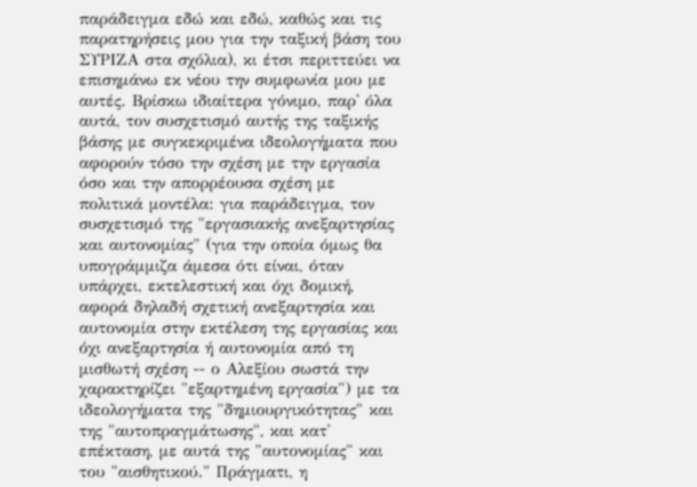παράδειγμα εδώ και εδώ, καθώς και τις παρατηρήσεις μου για την ταξική βάση του ΣΥΡΙΖΑ στα σχόλια), κι έτσι περιττεύει να επισημάνω εκ νέου την συμφωνία μου με αυτές. Βρίσκω ιδιαίτερα γόνιμο, παρ' όλα αυτά, τον συσχετισμό αυτής της ταξικής βάσης με συγκεκριμένα ιδεολογήματα που αφορούν τόσο την σχέση με την εργασία όσο και την απορρέουσα σχέση με πολιτικά μοντέλα: για παράδειγμα, τον συσχετισμό της "εργασιακής ανεξαρτησίας και αυτονομίας" (για την οποία όμως θα υπογράμμιζα άμεσα ότι είναι, όταν υπάρχει, εκτελεστική και όχι δομική, αφορά δηλαδή σχετική ανεξαρτησία και αυτονομία στην εκτέλεση της εργασίας και όχι ανεξαρτησία ή αυτονομία από τη μισθωτή σχέση -- ο Αλεξίου σωστά την χαρακτηρίζει "εξαρτημένη εργασία") με τα ιδεολογήματα της "δημιουργικότητας" και της "αυτοπραγμάτωσης", και κατ' επέκταση, με αυτά της "αυτονομίας" και του "αισθητικού." Πράγματι, η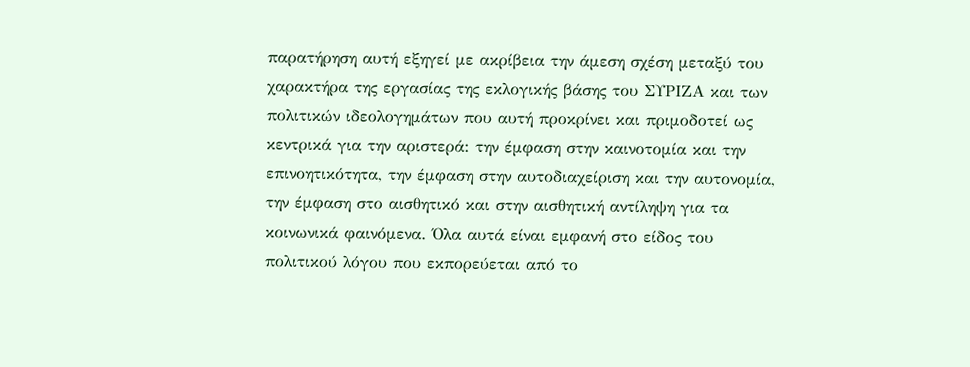παρατήρηση αυτή εξηγεί με ακρίβεια την άμεση σχέση μεταξύ του χαρακτήρα της εργασίας της εκλογικής βάσης του ΣΥΡΙΖΑ και των πολιτικών ιδεολογημάτων που αυτή προκρίνει και πριμοδοτεί ως κεντρικά για την αριστερά: την έμφαση στην καινοτομία και την επινοητικότητα, την έμφαση στην αυτοδιαχείριση και την αυτονομία, την έμφαση στο αισθητικό και στην αισθητική αντίληψη για τα κοινωνικά φαινόμενα. Όλα αυτά είναι εμφανή στο είδος του πολιτικού λόγου που εκπορεύεται από το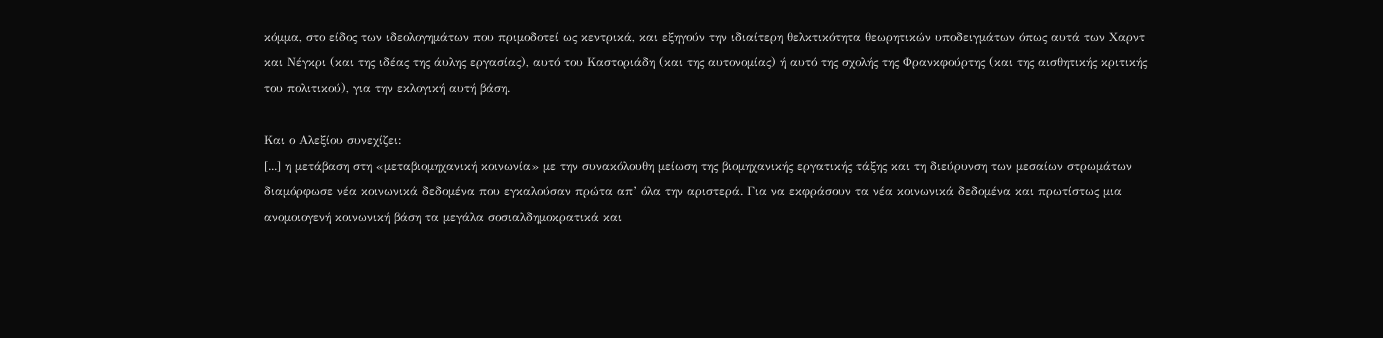κόμμα, στο είδος των ιδεολογημάτων που πριμοδοτεί ως κεντρικά, και εξηγούν την ιδιαίτερη θελκτικότητα θεωρητικών υποδειγμάτων όπως αυτά των Χαρντ και Νέγκρι (και της ιδέας της άυλης εργασίας), αυτό του Καστοριάδη (και της αυτονομίας) ή αυτό της σχολής της Φρανκφούρτης (και της αισθητικής κριτικής του πολιτικού), για την εκλογική αυτή βάση.

Και ο Αλεξίου συνεχίζει:
[...] η μετάβαση στη «μεταβιομηχανική κοινωνία» με την συνακόλουθη μείωση της βιομηχανικής εργατικής τάξης και τη διεύρυνση των μεσαίων στρωμάτων διαμόρφωσε νέα κοινωνικά δεδομένα που εγκαλούσαν πρώτα απ’ όλα την αριστερά. Για να εκφράσουν τα νέα κοινωνικά δεδομένα και πρωτίστως μια ανομοιογενή κοινωνική βάση τα μεγάλα σοσιαλδημοκρατικά και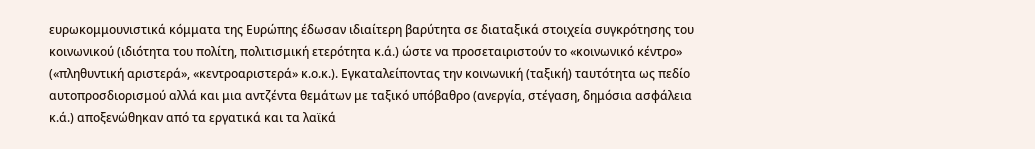ευρωκομμουνιστικά κόμματα της Ευρώπης έδωσαν ιδιαίτερη βαρύτητα σε διαταξικά στοιχεία συγκρότησης του κοινωνικού (ιδιότητα του πολίτη, πολιτισμική ετερότητα κ.ά.) ώστε να προσεταιριστούν το «κοινωνικό κέντρο» («πληθυντική αριστερά», «κεντροαριστερά» κ.ο.κ.). Εγκαταλείποντας την κοινωνική (ταξική) ταυτότητα ως πεδίο αυτοπροσδιορισμού αλλά και μια αντζέντα θεμάτων με ταξικό υπόβαθρο (ανεργία, στέγαση, δημόσια ασφάλεια κ.ά.) αποξενώθηκαν από τα εργατικά και τα λαϊκά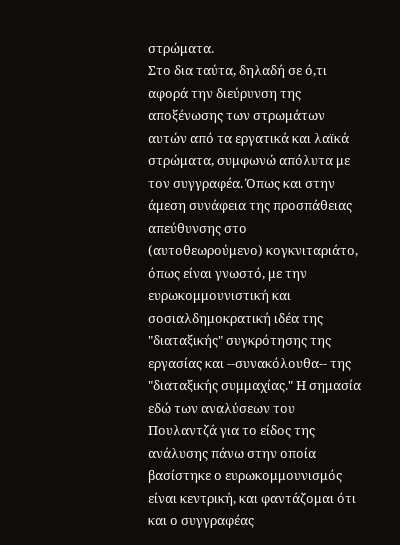στρώματα.
Στο δια ταύτα, δηλαδή σε ό,τι αφορά την διεύρυνση της αποξένωσης των στρωμάτων αυτών από τα εργατικά και λαϊκά στρώματα, συμφωνώ απόλυτα με τον συγγραφέα. Όπως και στην άμεση συνάφεια της προσπάθειας απεύθυνσης στο (αυτοθεωρούμενο) κογκνιταριάτο, όπως είναι γνωστό, με την ευρωκομμουνιστική και σοσιαλδημοκρατική ιδέα της "διαταξικής" συγκρότησης της εργασίας και --συνακόλουθα-- της "διαταξικής συμμαχίας." Η σημασία εδώ των αναλύσεων του Πουλαντζά για το είδος της ανάλυσης πάνω στην οποία βασίστηκε ο ευρωκομμουνισμός είναι κεντρική, και φαντάζομαι ότι και ο συγγραφέας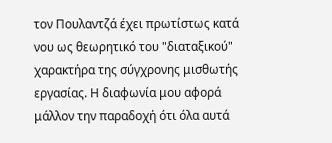τον Πουλαντζά έχει πρωτίστως κατά νου ως θεωρητικό του "διαταξικού" χαρακτήρα της σύγχρονης μισθωτής εργασίας. Η διαφωνία μου αφορά μάλλον την παραδοχή ότι όλα αυτά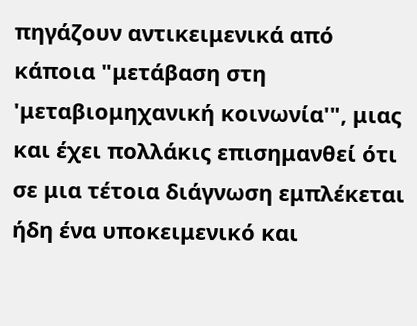πηγάζουν αντικειμενικά από κάποια "μετάβαση στη 'μεταβιομηχανική κοινωνία'", μιας και έχει πολλάκις επισημανθεί ότι σε μια τέτοια διάγνωση εμπλέκεται ήδη ένα υποκειμενικό και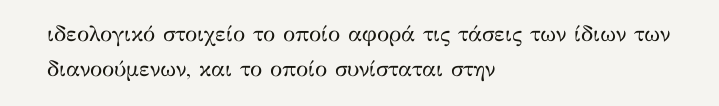ιδεολογικό στοιχείο το οποίο αφορά τις τάσεις των ίδιων των διανοούμενων, και το οποίο συνίσταται στην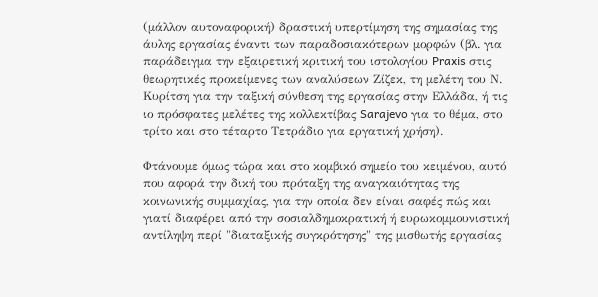(μάλλον αυτοναφορική) δραστική υπερτίμηση της σημασίας της άυλης εργασίας έναντι των παραδοσιακότερων μορφών (βλ. για παράδειγμα την εξαιρετική κριτική του ιστολογίου Praxis στις θεωρητικές προκείμενες των αναλύσεων Ζίζεκ, τη μελέτη του Ν. Κυρίτση για την ταξική σύνθεση της εργασίας στην Ελλάδα, ή τις ιο πρόσφατες μελέτες της κολλεκτίβας Sarajevo για το θέμα, στο τρίτο και στο τέταρτο Τετράδιο για εργατική χρήση).

Φτάνουμε όμως τώρα και στο κομβικό σημείο του κειμένου, αυτό που αφορά την δική του πρόταξη της αναγκαιότητας της κοινωνικής συμμαχίας, για την οποία δεν είναι σαφές πώς και γιατί διαφέρει από την σοσιαλδημοκρατική ή ευρωκομμουνιστική αντίληψη περί "διαταξικής συγκρότησης" της μισθωτής εργασίας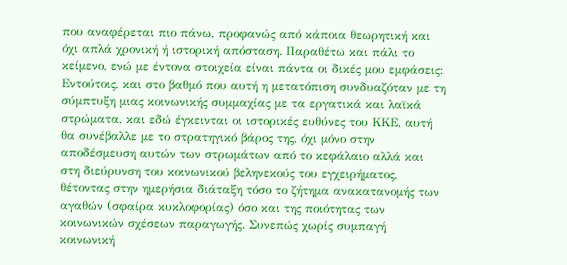που αναφέρεται πιο πάνω, προφανώς από κάποια θεωρητική και όχι απλά χρονική ή ιστορική απόσταση. Παραθέτω και πάλι το κείμενο, ενώ με έντονα στοιχεία είναι πάντα οι δικές μου εμφάσεις:
Εντούτοις, και στο βαθμό που αυτή η μετατόπιση συνδυαζόταν με τη σύμπτυξη μιας κοινωνικής συμμαχίας με τα εργατικά και λαϊκά στρώματα, και εδώ έγκεινται οι ιστορικές ευθύνες του ΚΚΕ, αυτή θα συνέβαλλε με το στρατηγικό βάρος της, όχι μόνο στην αποδέσμευση αυτών των στρωμάτων από το κεφάλαιο αλλά και στη διεύρυνση του κοινωνικού βεληνεκούς του εγχειρήματος, θέτοντας στην ημερήσια διάταξη τόσο το ζήτημα ανακατανομής των αγαθών (σφαίρα κυκλοφορίας) όσο και της ποιότητας των κοινωνικών σχέσεων παραγωγής. Συνεπώς χωρίς συμπαγή κοινωνική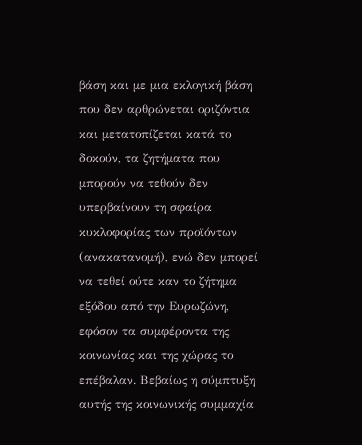βάση και με μια εκλογική βάση που δεν αρθρώνεται οριζόντια και μετατοπίζεται κατά το δοκούν, τα ζητήματα που μπορούν να τεθούν δεν υπερβαίνουν τη σφαίρα κυκλοφορίας των προϊόντων (ανακατανομή), ενώ δεν μπορεί να τεθεί ούτε καν το ζήτημα εξόδου από την Ευρωζώνη, εφόσον τα συμφέροντα της κοινωνίας και της χώρας το επέβαλαν. Βεβαίως η σύμπτυξη αυτής της κοινωνικής συμμαχία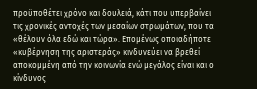προϋποθέτει χρόνο και δουλειά, κάτι που υπερβαίνει τις χρονικές αντοχές των μεσαίων στρωμάτων, που τα «θέλουν όλα εδώ και τώρα». Επομένως οποιαδήποτε «κυβέρνηση της αριστεράς» κινδυνεύει να βρεθεί αποκομμένη από την κοινωνία ενώ μεγάλος είναι και ο κίνδυνος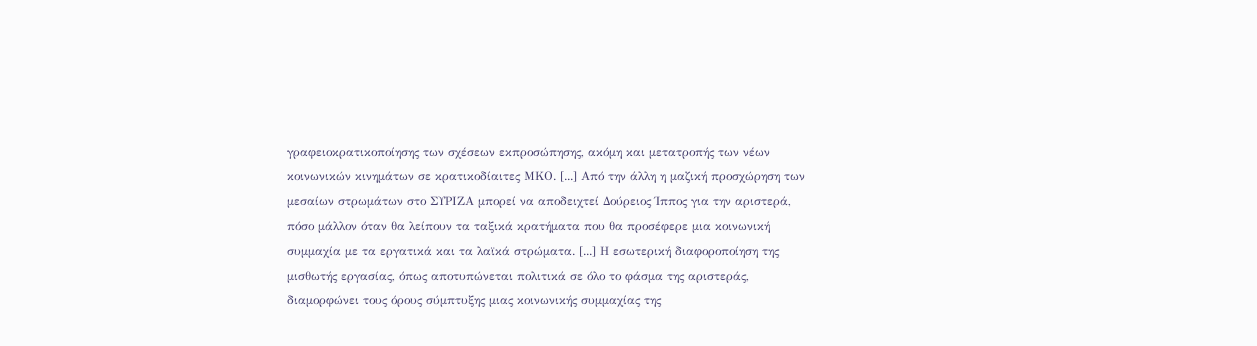γραφειοκρατικοποίησης των σχέσεων εκπροσώπησης, ακόμη και μετατροπής των νέων κοινωνικών κινημάτων σε κρατικοδίαιτες ΜΚΟ. [...] Από την άλλη η μαζική προσχώρηση των μεσαίων στρωμάτων στο ΣΥΡΙΖΑ μπορεί να αποδειχτεί Δούρειος Ίππος για την αριστερά, πόσο μάλλον όταν θα λείπουν τα ταξικά κρατήματα που θα προσέφερε μια κοινωνική συμμαχία με τα εργατικά και τα λαϊκά στρώματα. [...] Η εσωτερική διαφοροποίηση της μισθωτής εργασίας, όπως αποτυπώνεται πολιτικά σε όλο το φάσμα της αριστεράς, διαμορφώνει τους όρους σύμπτυξης μιας κοινωνικής συμμαχίας της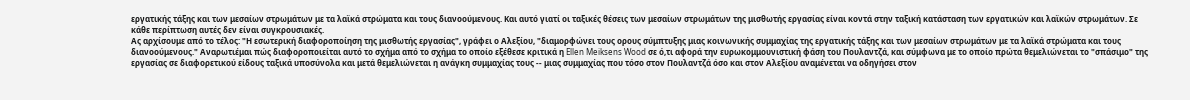εργατικής τάξης και των μεσαίων στρωμάτων με τα λαϊκά στρώματα και τους διανοούμενους. Και αυτό γιατί οι ταξικές θέσεις των μεσαίων στρωμάτων της μισθωτής εργασίας είναι κοντά στην ταξική κατάσταση των εργατικών και λαϊκών στρωμάτων. Σε κάθε περίπτωση αυτές δεν είναι συγκρουσιακές.
Ας αρχίσουμε από το τέλος: "Η εσωτερική διαφοροποίηση της μισθωτής εργασίας", γράφει ο Αλεξίου, "διαμορφώνει τους ορους σύμπτυξης μιας κοινωνικής συμμαχίας της εργατικής τάξης και των μεσαίων στρωμάτων με τα λαϊκά στρώματα και τους διανοούμενους." Αναρωτιέμαι πώς διαφοροποιείται αυτό το σχήμα από το σχήμα το οποίο εξέθεσε κριτικά η Ellen Meiksens Wood σε ό,τι αφορά την ευρωκομμουνιστική φάση του Πουλαντζά, και σύμφωνα με το οποίο πρώτα θεμελιώνεται το "σπάσιμο" της εργασίας σε διαφορετικού είδους ταξικά υποσύνολα και μετά θεμελιώνεται η ανάγκη συμμαχίας τους -- μιας συμμαχίας που τόσο στον Πουλαντζά όσο και στον Αλεξίου αναμένεται να οδηγήσει στον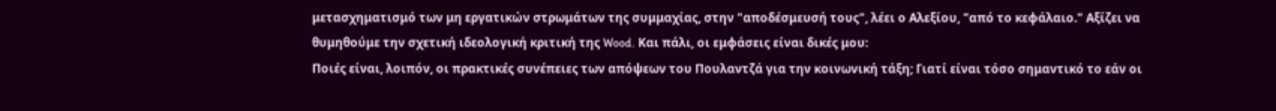μετασχηματισμό των μη εργατικών στρωμάτων της συμμαχίας, στην "αποδέσμευσή τους", λέει ο Αλεξίου, "από το κεφάλαιο." Αξίζει να θυμηθούμε την σχετική ιδεολογική κριτική της Wood. Και πάλι, οι εμφάσεις είναι δικές μου:
Ποιές είναι, λοιπόν, οι πρακτικές συνέπειες των απόψεων του Πουλαντζά για την κοινωνική τάξη; Γιατί είναι τόσο σημαντικό το εάν οι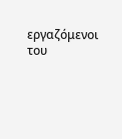εργαζόμενοι του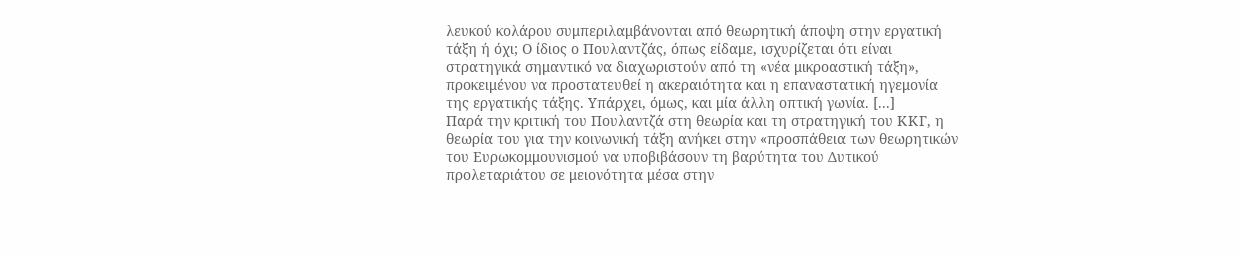λευκού κολάρου συμπεριλαμβάνονται από θεωρητική άποψη στην εργατική τάξη ή όχι; Ο ίδιος ο Πουλαντζάς, όπως είδαμε, ισχυρίζεται ότι είναι στρατηγικά σημαντικό να διαχωριστούν από τη «νέα μικροαστική τάξη», προκειμένου να προστατευθεί η ακεραιότητα και η επαναστατική ηγεμονία της εργατικής τάξης. Υπάρχει, όμως, και μία άλλη οπτική γωνία. [...]
Παρά την κριτική του Πουλαντζά στη θεωρία και τη στρατηγική του ΚΚΓ, η θεωρία του για την κοινωνική τάξη ανήκει στην «προσπάθεια των θεωρητικών του Ευρωκομμουνισμού να υποβιβάσουν τη βαρύτητα του Δυτικού προλεταριάτου σε μειονότητα μέσα στην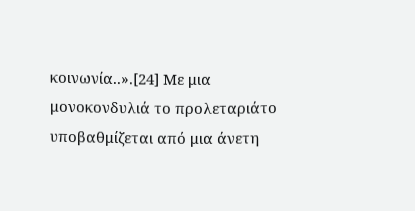κοινωνία..».[24] Με μια μονοκονδυλιά το προλεταριάτο υποβαθμίζεται από μια άνετη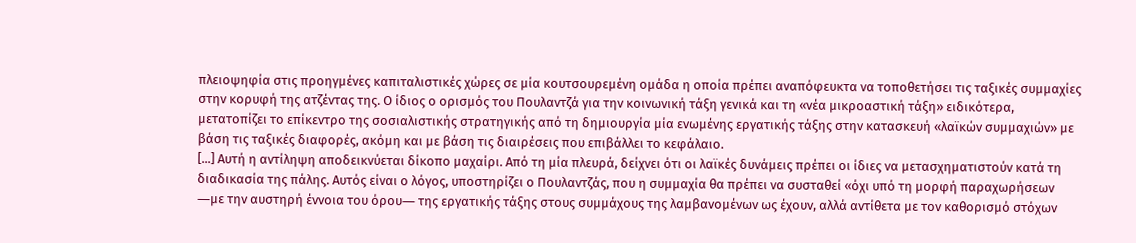πλειοψηφία στις προηγμένες καπιταλιστικές χώρες σε μία κουτσουρεμένη ομάδα η οποία πρέπει αναπόφευκτα να τοποθετήσει τις ταξικές συμμαχίες στην κορυφή της ατζέντας της. Ο ίδιος ο ορισμός του Πουλαντζά για την κοινωνική τάξη γενικά και τη «νέα μικροαστική τάξη» ειδικότερα, μετατοπίζει το επίκεντρο της σοσιαλιστικής στρατηγικής από τη δημιουργία μία ενωμένης εργατικής τάξης στην κατασκευή «λαϊκών συμμαχιών» με βάση τις ταξικές διαφορές, ακόμη και με βάση τις διαιρέσεις που επιβάλλει το κεφάλαιο.
[...] Αυτή η αντίληψη αποδεικνύεται δίκοπο μαχαίρι. Από τη μία πλευρά, δείχνει ότι οι λαϊκές δυνάμεις πρέπει οι ίδιες να μετασχηματιστούν κατά τη διαδικασία της πάλης. Αυτός είναι ο λόγος, υποστηρίζει ο Πουλαντζάς, που η συμμαχία θα πρέπει να συσταθεί «όχι υπό τη μορφή παραχωρήσεων ―με την αυστηρή έννοια του όρου― της εργατικής τάξης στους συμμάχους της λαμβανομένων ως έχουν, αλλά αντίθετα με τον καθορισμό στόχων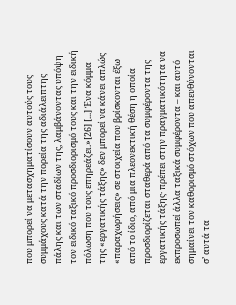που μπορεί να μετασχηματίσουν αυτούς τους συμμάχους κατά την πορεία της αδιάλειπτης πάλης και των σταδίων της, λαμβάνοντας υπόψη τον ειδικό ταξικό προσδιορισμό τους και την ειδική πόλωση που τους επηρεάζει.»[26] [...] Ένα κόμμα της «εργατικής τάξης» δεν μπορεί να κάνει απλώς «παραχωρήσεις» σε στοιχεία που βρίσκονται έξω από το ίδιο, από μια πλεονεκτική θέση η οποία προσδιορίζεται σταθερά από τα συμφέροντα της εργατικής τάξης· πρέπει στην πραγματικότητα να εκπροσωπεί άλλα ταξικά συμφέροντα – και αυτό σημαίνει τον καθορισμό στόχων που απευθύνονται σ’ αυτά τα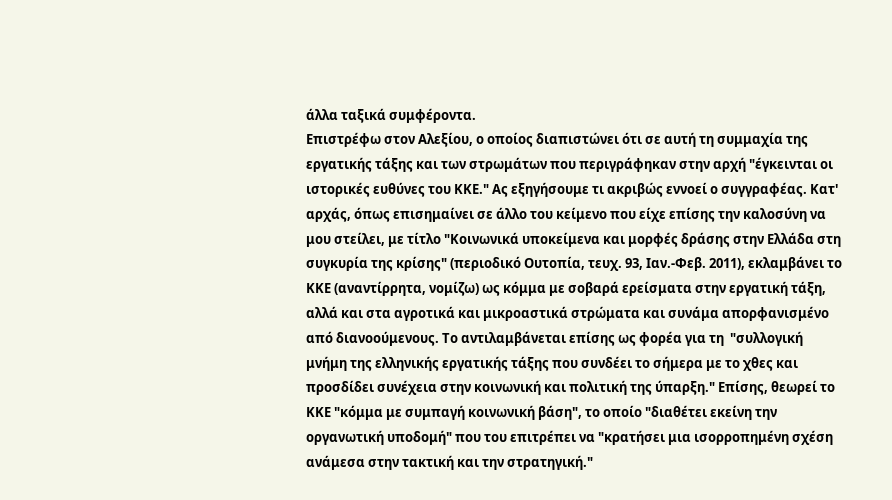άλλα ταξικά συμφέροντα.
Επιστρέφω στον Αλεξίου, ο οποίος διαπιστώνει ότι σε αυτή τη συμμαχία της εργατικής τάξης και των στρωμάτων που περιγράφηκαν στην αρχή "έγκεινται οι ιστορικές ευθύνες του ΚΚΕ." Ας εξηγήσουμε τι ακριβώς εννοεί ο συγγραφέας. Κατ' αρχάς, όπως επισημαίνει σε άλλο του κείμενο που είχε επίσης την καλοσύνη να μου στείλει, με τίτλο "Κοινωνικά υποκείμενα και μορφές δράσης στην Ελλάδα στη συγκυρία της κρίσης" (περιοδικό Ουτοπία, τευχ. 93, Ιαν.-Φεβ. 2011), εκλαμβάνει το ΚΚΕ (αναντίρρητα, νομίζω) ως κόμμα με σοβαρά ερείσματα στην εργατική τάξη, αλλά και στα αγροτικά και μικροαστικά στρώματα και συνάμα απορφανισμένο από διανοούμενους. Το αντιλαμβάνεται επίσης ως φορέα για τη  "συλλογική μνήμη της ελληνικής εργατικής τάξης που συνδέει το σήμερα με το χθες και προσδίδει συνέχεια στην κοινωνική και πολιτική της ύπαρξη." Επίσης, θεωρεί το ΚΚΕ "κόμμα με συμπαγή κοινωνική βάση", το οποίο "διαθέτει εκείνη την οργανωτική υποδομή" που του επιτρέπει να "κρατήσει μια ισορροπημένη σχέση ανάμεσα στην τακτική και την στρατηγική."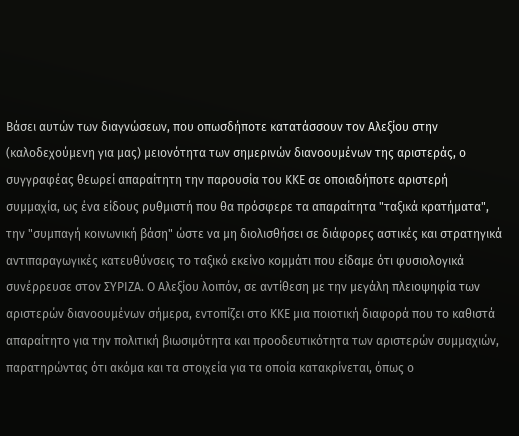Βάσει αυτών των διαγνώσεων, που οπωσδήποτε κατατάσσουν τον Αλεξίου στην (καλοδεχούμενη για μας) μειονότητα των σημερινών διανοουμένων της αριστεράς, ο συγγραφέας θεωρεί απαραίτητη την παρουσία του ΚΚΕ σε οποιαδήποτε αριστερή συμμαχία, ως ένα είδους ρυθμιστή που θα πρόσφερε τα απαραίτητα "ταξικά κρατήματα", την "συμπαγή κοινωνική βάση" ώστε να μη διολισθήσει σε διάφορες αστικές και στρατηγικά αντιπαραγωγικές κατευθύνσεις το ταξικό εκείνο κομμάτι που είδαμε ότι φυσιολογικά συνέρρευσε στον ΣΥΡΙΖΑ. Ο Αλεξίου λοιπόν, σε αντίθεση με την μεγάλη πλειοψηφία των αριστερών διανοουμένων σήμερα, εντοπίζει στο ΚΚΕ μια ποιοτική διαφορά που το καθιστά απαραίτητο για την πολιτική βιωσιμότητα και προοδευτικότητα των αριστερών συμμαχιών, παρατηρώντας ότι ακόμα και τα στοιχεία για τα οποία κατακρίνεται, όπως ο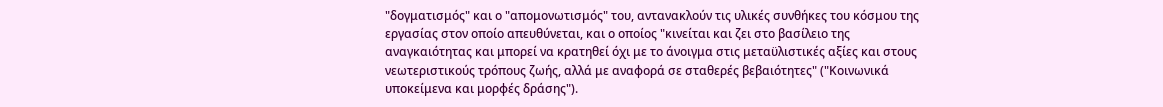"δογματισμός" και ο "απομονωτισμός" του, αντανακλούν τις υλικές συνθήκες του κόσμου της εργασίας στον οποίο απευθύνεται, και ο οποίος "κινείται και ζει στο βασίλειο της αναγκαιότητας και μπορεί να κρατηθεί όχι με το άνοιγμα στις μεταϋλιστικές αξίες και στους νεωτεριστικούς τρόπους ζωής, αλλά με αναφορά σε σταθερές βεβαιότητες" ("Κοινωνικά υποκείμενα και μορφές δράσης").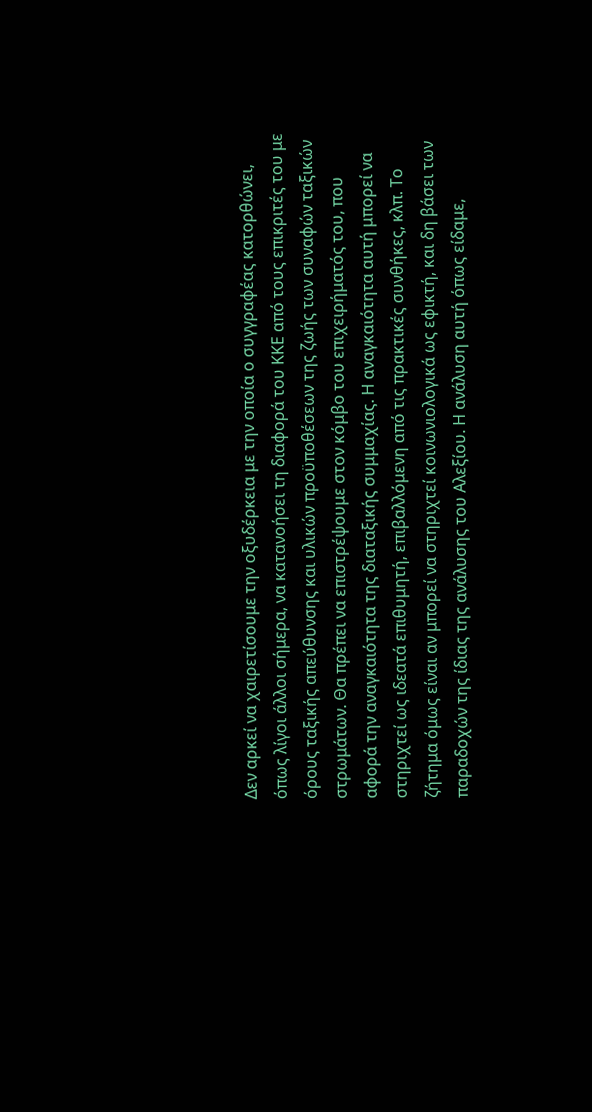Δεν αρκεί να χαιρετίσουμε την οξυδέρκεια με την οποία ο συγγραφέας κατορθώνει, όπως λίγοι άλλοι σήμερα, να κατανοήσει τη διαφορά του ΚΚΕ από τους επικριτές του με όρους ταξικής απεύθυνσης και υλικών προϋποθέσεων της ζωής των συναφών ταξικών στρωμάτων. Θα πρέπει να επιστρέψουμε στον κόμβο του επιχειρήματός του, που αφορά την αναγκαιότητα της διαταξικής συμμαχίας. Η αναγκαιότητα αυτή μπορεί να στηριχτεί ως ιδεατά επιθυμητή, επιβαλλόμενη από τις πρακτικές συνθήκες, κλπ. Το ζήτημα όμως είναι αν μπορεί να στηριχτεί κοινωνιολογικά ως εφικτή, και δη βάσει των παραδοχών της ίδιας της ανάλυσης του Αλεξίου. Η ανάλυση αυτή όπως είδαμε,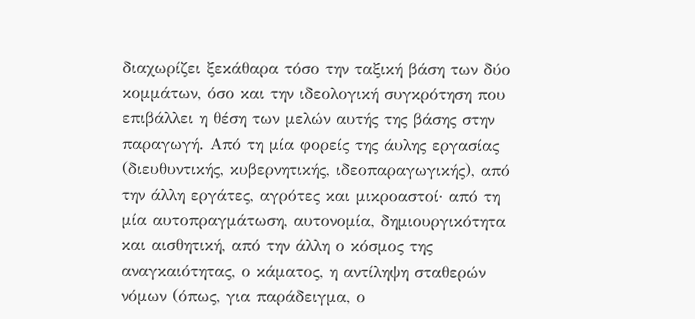διαχωρίζει ξεκάθαρα τόσο την ταξική βάση των δύο κομμάτων, όσο και την ιδεολογική συγκρότηση που επιβάλλει η θέση των μελών αυτής της βάσης στην παραγωγή. Από τη μία φορείς της άυλης εργασίας (διευθυντικής, κυβερνητικής, ιδεοπαραγωγικής), από την άλλη εργάτες, αγρότες και μικροαστοί· από τη μία αυτοπραγμάτωση, αυτονομία, δημιουργικότητα και αισθητική, από την άλλη ο κόσμος της αναγκαιότητας, ο κάματος, η αντίληψη σταθερών νόμων (όπως, για παράδειγμα, ο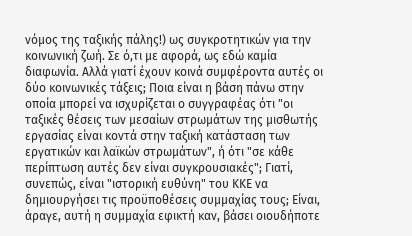νόμος της ταξικής πάλης!) ως συγκροτητικών για την κοινωνική ζωή. Σε ό,τι με αφορά, ως εδώ καμία διαφωνία. Αλλά γιατί έχουν κοινά συμφέροντα αυτές οι δύο κοινωνικές τάξεις; Ποια είναι η βάση πάνω στην οποία μπορεί να ισχυρίζεται ο συγγραφέας ότι "οι ταξικές θέσεις των μεσαίων στρωμάτων της μισθωτής εργασίας είναι κοντά στην ταξική κατάσταση των εργατικών και λαϊκών στρωμάτων", ή ότι "σε κάθε περίπτωση αυτές δεν είναι συγκρουσιακές"; Γιατί, συνεπώς, είναι "ιστορική ευθύνη" του ΚΚΕ να δημιουργήσει τις προϋποθέσεις συμμαχίας τους; Είναι, άραγε, αυτή η συμμαχία εφικτή καν, βάσει οιουδήποτε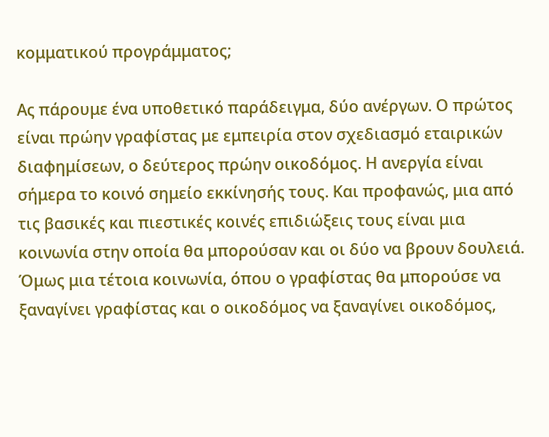κομματικού προγράμματος;

Ας πάρουμε ένα υποθετικό παράδειγμα, δύο ανέργων. Ο πρώτος είναι πρώην γραφίστας με εμπειρία στον σχεδιασμό εταιρικών διαφημίσεων, ο δεύτερος πρώην οικοδόμος. Η ανεργία είναι σήμερα το κοινό σημείο εκκίνησής τους. Και προφανώς, μια από τις βασικές και πιεστικές κοινές επιδιώξεις τους είναι μια κοινωνία στην οποία θα μπορούσαν και οι δύο να βρουν δουλειά. Όμως μια τέτοια κοινωνία, όπου ο γραφίστας θα μπορούσε να ξαναγίνει γραφίστας και ο οικοδόμος να ξαναγίνει οικοδόμος,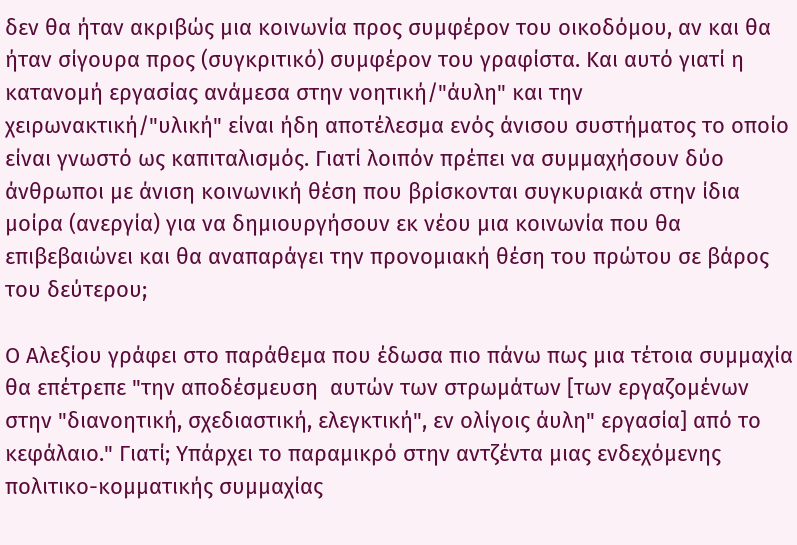δεν θα ήταν ακριβώς μια κοινωνία προς συμφέρον του οικοδόμου, αν και θα ήταν σίγουρα προς (συγκριτικό) συμφέρον του γραφίστα. Και αυτό γιατί η κατανομή εργασίας ανάμεσα στην νοητική/"άυλη" και την χειρωνακτική/"υλική" είναι ήδη αποτέλεσμα ενός άνισου συστήματος το οποίο είναι γνωστό ως καπιταλισμός. Γιατί λοιπόν πρέπει να συμμαχήσουν δύο άνθρωποι με άνιση κοινωνική θέση που βρίσκονται συγκυριακά στην ίδια μοίρα (ανεργία) για να δημιουργήσουν εκ νέου μια κοινωνία που θα επιβεβαιώνει και θα αναπαράγει την προνομιακή θέση του πρώτου σε βάρος του δεύτερου;

Ο Αλεξίου γράφει στο παράθεμα που έδωσα πιο πάνω πως μια τέτοια συμμαχία θα επέτρεπε "την αποδέσμευση  αυτών των στρωμάτων [των εργαζομένων στην "διανοητική, σχεδιαστική, ελεγκτική", εν ολίγοις άυλη" εργασία] από το κεφάλαιο." Γιατί; Υπάρχει το παραμικρό στην αντζέντα μιας ενδεχόμενης πολιτικο-κομματικής συμμαχίας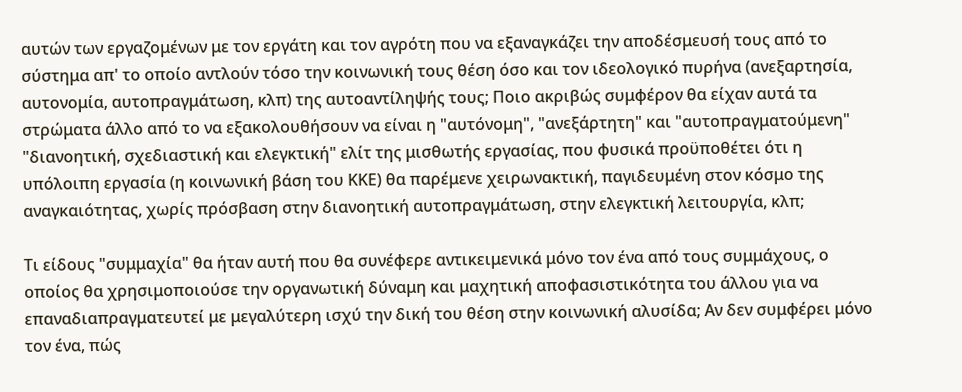αυτών των εργαζομένων με τον εργάτη και τον αγρότη που να εξαναγκάζει την αποδέσμευσή τους από το σύστημα απ' το οποίο αντλούν τόσο την κοινωνική τους θέση όσο και τον ιδεολογικό πυρήνα (ανεξαρτησία, αυτονομία, αυτοπραγμάτωση, κλπ) της αυτοαντίληψής τους; Ποιο ακριβώς συμφέρον θα είχαν αυτά τα στρώματα άλλο από το να εξακολουθήσουν να είναι η "αυτόνομη", "ανεξάρτητη" και "αυτοπραγματούμενη" "διανοητική, σχεδιαστική και ελεγκτική" ελίτ της μισθωτής εργασίας, που φυσικά προϋποθέτει ότι η υπόλοιπη εργασία (η κοινωνική βάση του ΚΚΕ) θα παρέμενε χειρωνακτική, παγιδευμένη στον κόσμο της αναγκαιότητας, χωρίς πρόσβαση στην διανοητική αυτοπραγμάτωση, στην ελεγκτική λειτουργία, κλπ;

Τι είδους "συμμαχία" θα ήταν αυτή που θα συνέφερε αντικειμενικά μόνο τον ένα από τους συμμάχους, ο οποίος θα χρησιμοποιούσε την οργανωτική δύναμη και μαχητική αποφασιστικότητα του άλλου για να επαναδιαπραγματευτεί με μεγαλύτερη ισχύ την δική του θέση στην κοινωνική αλυσίδα; Aν δεν συμφέρει μόνο τον ένα, πώς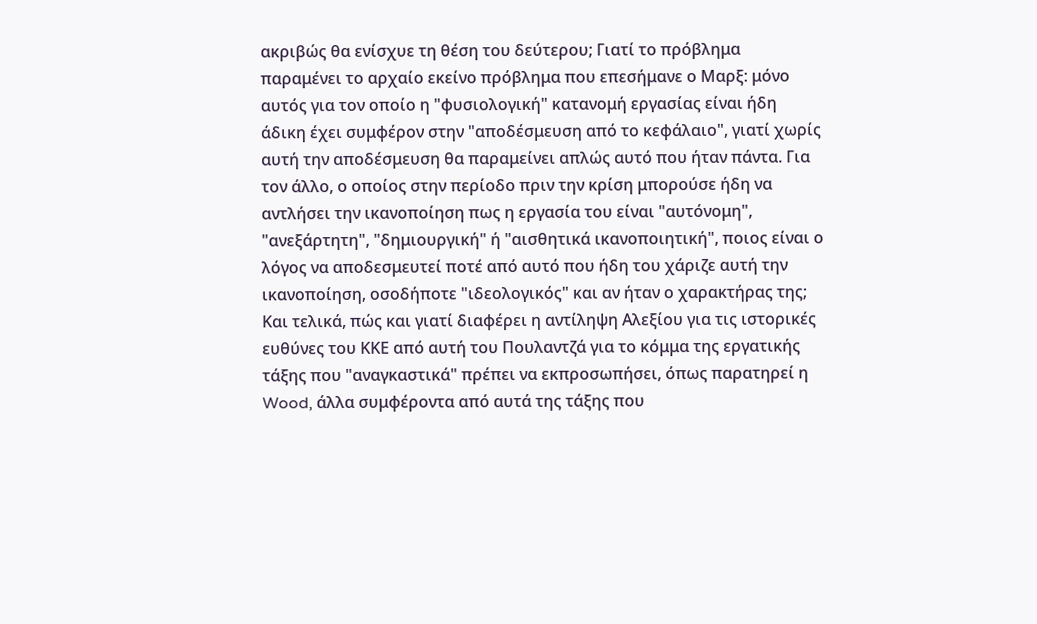ακριβώς θα ενίσχυε τη θέση του δεύτερου; Γιατί το πρόβλημα παραμένει το αρχαίο εκείνο πρόβλημα που επεσήμανε ο Μαρξ: μόνο αυτός για τον οποίο η "φυσιολογική" κατανομή εργασίας είναι ήδη άδικη έχει συμφέρον στην "αποδέσμευση από το κεφάλαιο", γιατί χωρίς αυτή την αποδέσμευση θα παραμείνει απλώς αυτό που ήταν πάντα. Για τον άλλο, ο οποίος στην περίοδο πριν την κρίση μπορούσε ήδη να αντλήσει την ικανοποίηση πως η εργασία του είναι "αυτόνομη", "ανεξάρτητη", "δημιουργική" ή "αισθητικά ικανοποιητική", ποιος είναι ο λόγος να αποδεσμευτεί ποτέ από αυτό που ήδη του χάριζε αυτή την ικανοποίηση, οσοδήποτε "ιδεολογικός" και αν ήταν ο χαρακτήρας της; Και τελικά, πώς και γιατί διαφέρει η αντίληψη Αλεξίου για τις ιστορικές ευθύνες του ΚΚΕ από αυτή του Πουλαντζά για το κόμμα της εργατικής τάξης που "αναγκαστικά" πρέπει να εκπροσωπήσει, όπως παρατηρεί η Wood, άλλα συμφέροντα από αυτά της τάξης που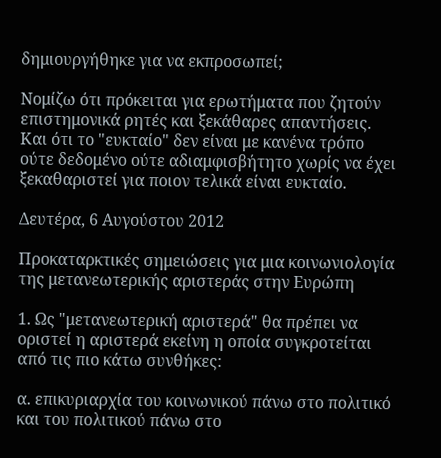δημιουργήθηκε για να εκπροσωπεί;

Νομίζω ότι πρόκειται για ερωτήματα που ζητούν επιστημονικά ρητές και ξεκάθαρες απαντήσεις. Και ότι το "ευκταίο" δεν είναι με κανένα τρόπο ούτε δεδομένο ούτε αδιαμφισβήτητο χωρίς να έχει ξεκαθαριστεί για ποιον τελικά είναι ευκταίο.

Δευτέρα, 6 Αυγούστου 2012

Προκαταρκτικές σημειώσεις για μια κοινωνιολογία της μετανεωτερικής αριστεράς στην Ευρώπη

1. Ως "μετανεωτερική αριστερά" θα πρέπει να οριστεί η αριστερά εκείνη η οποία συγκροτείται από τις πιο κάτω συνθήκες:

α. επικυριαρχία του κοινωνικού πάνω στο πολιτικό και του πολιτικού πάνω στο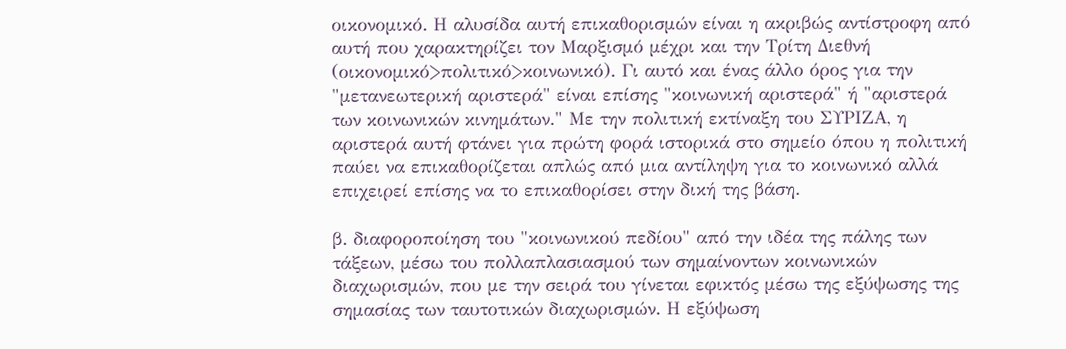οικονομικό. Η αλυσίδα αυτή επικαθορισμών είναι η ακριβώς αντίστροφη από αυτή που χαρακτηρίζει τον Μαρξισμό μέχρι και την Τρίτη Διεθνή (οικονομικό>πολιτικό>κοινωνικό). Γι αυτό και ένας άλλο όρος για την "μετανεωτερική αριστερά" είναι επίσης "κοινωνική αριστερά" ή "αριστερά των κοινωνικών κινημάτων." Με την πολιτική εκτίναξη του ΣΥΡΙΖΑ, η αριστερά αυτή φτάνει για πρώτη φορά ιστορικά στο σημείο όπου η πολιτική παύει να επικαθορίζεται απλώς από μια αντίληψη για το κοινωνικό αλλά επιχειρεί επίσης να το επικαθορίσει στην δική της βάση.

β. διαφοροποίηση του "κοινωνικού πεδίου" από την ιδέα της πάλης των τάξεων, μέσω του πολλαπλασιασμού των σημαίνοντων κοινωνικών διαχωρισμών, που με την σειρά του γίνεται εφικτός μέσω της εξύψωσης της σημασίας των ταυτοτικών διαχωρισμών. Η εξύψωση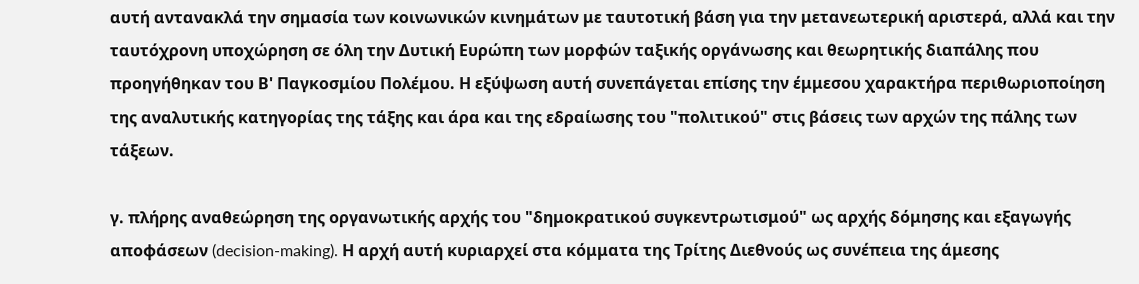αυτή αντανακλά την σημασία των κοινωνικών κινημάτων με ταυτοτική βάση για την μετανεωτερική αριστερά, αλλά και την ταυτόχρονη υποχώρηση σε όλη την Δυτική Ευρώπη των μορφών ταξικής οργάνωσης και θεωρητικής διαπάλης που προηγήθηκαν του Β' Παγκοσμίου Πολέμου. Η εξύψωση αυτή συνεπάγεται επίσης την έμμεσου χαρακτήρα περιθωριοποίηση της αναλυτικής κατηγορίας της τάξης και άρα και της εδραίωσης του "πολιτικού" στις βάσεις των αρχών της πάλης των τάξεων.

γ. πλήρης αναθεώρηση της οργανωτικής αρχής του "δημοκρατικού συγκεντρωτισμού" ως αρχής δόμησης και εξαγωγής αποφάσεων (decision-making). Η αρχή αυτή κυριαρχεί στα κόμματα της Τρίτης Διεθνούς ως συνέπεια της άμεσης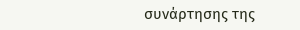συνάρτησης της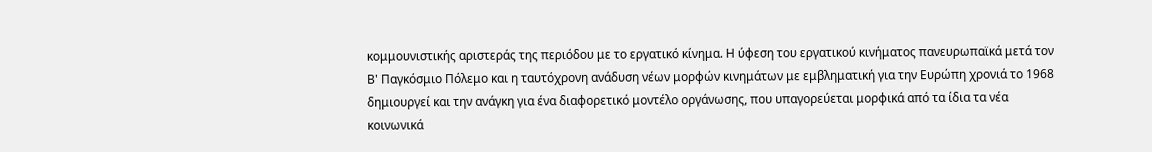κομμουνιστικής αριστεράς της περιόδου με το εργατικό κίνημα. Η ύφεση του εργατικού κινήματος πανευρωπαϊκά μετά τον Β' Παγκόσμιο Πόλεμο και η ταυτόχρονη ανάδυση νέων μορφών κινημάτων με εμβληματική για την Ευρώπη χρονιά το 1968 δημιουργεί και την ανάγκη για ένα διαφορετικό μοντέλο οργάνωσης, που υπαγορεύεται μορφικά από τα ίδια τα νέα κοινωνικά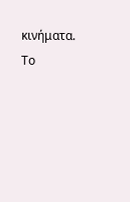κινήματα. Το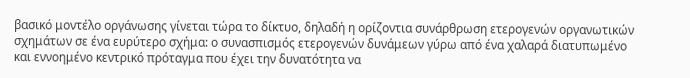βασικό μοντέλο οργάνωσης γίνεται τώρα το δίκτυο, δηλαδή η ορίζοντια συνάρθρωση ετερογενών οργανωτικών σχημάτων σε ένα ευρύτερο σχήμα: ο συνασπισμός ετερογενών δυνάμεων γύρω από ένα χαλαρά διατυπωμένο και εννοημένο κεντρικό πρόταγμα που έχει την δυνατότητα να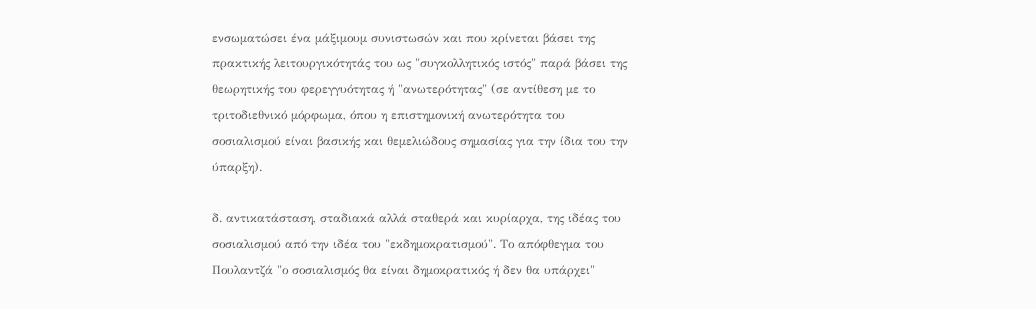ενσωματώσει ένα μάξιμουμ συνιστωσών και που κρίνεται βάσει της πρακτικής λειτουργικότητάς του ως "συγκολλητικός ιστός" παρά βάσει της θεωρητικής του φερεγγυότητας ή "ανωτερότητας" (σε αντίθεση με το τριτοδιεθνικό μόρφωμα, όπου η επιστημονική ανωτερότητα του σοσιαλισμού είναι βασικής και θεμελιώδους σημασίας για την ίδια του την ύπαρξη).

δ. αντικατάσταση, σταδιακά αλλά σταθερά και κυρίαρχα, της ιδέας του σοσιαλισμού από την ιδέα του "εκδημοκρατισμού". Το απόφθεγμα του Πουλαντζά "ο σοσιαλισμός θα είναι δημοκρατικός ή δεν θα υπάρχει"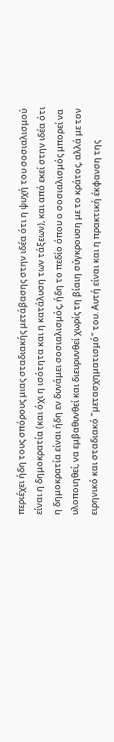περιέχει ήδη τους σπόρους μιας σταδιακής μετάβασης στην ιδέα ότι η ψυχή του σοσιαλισμού είναι η δημοκρατία (και όχι η ισότητα και η κατάλυση των τάξεων), και από εκεί στην ιδέα ότι η δημοκρατία είναι ήδη εν δυνάμει σοσιαλισμός, ήδη το πεδίο όπου ο σοσιαλισμός μπορεί να υλοποιηθεί, να εμβαθυνθεί και διευρυνθεί χωρίς τη βίαιη σύγκρουση με το κράτος, αλλά με τον ειρηνικό και σταδιακό "μετασχηματισμό" του. Αυτή είναι και η πρακτική έκφανση της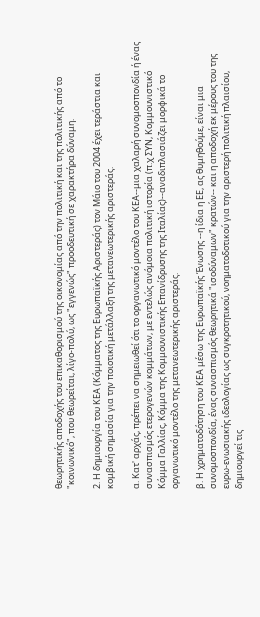θεωρητικής αποδοχής του επικαθορισμού της οικονομίας από την πολιτική και της πολιτικής από το "κοινωνικό", που θεωρείται, λίγο-πολύ, ως "εγγενώς" προοδευτική σε χαρακτήρα δύναμη.

2. Η δημιουργία του ΚΕΑ (Κόμματος της Ευρωπαϊκής Αριστεράς) τον Μάιο του 2004 έχει τεράστια και κομβική σημασία για την ποιοτική μετάλλαξη της μετανεωτερικής αριστεράς.

α. Κατ' αρχάς, πρέπει να σημειωθεί ότι το οργανωτικό μοντέλο του ΚΕΑ--μια χαλαρή συνομοσπονδία ή ένας συνασπισμός ετερογενών κομμάτων, με εντελώς ανόμοια πολιτική ιστορία (π.χ ΣΥΝ, Κομμουνιστικό Κόμμα Γαλλίας, Κόμμα της Κομμουνιστικής Επανίδρυσης της Ιταλίας)--αναδιπλασιάζει μορφικά το οργανωτικό μοντέλο της μετανεωτερικής αριστεράς.

β. Η χρηματοδότηση του ΚΕΑ μέσω της Ευρωπαϊκής Ένωσης --η ίδια η ΕΕ, ας θυμηθούμε, είναι μια συνομοσπονδία, ένας συνασπισμός θεωρητικά "ισοδύναμων" κρατών-- και η αποδοχή εκ μέρους του της ευρω-ενωσιακής ιδεολογίας ως συγκροτητικού, νοηματοδοτικού για την αριστερή πολιτική πλαισίου, δημιουργεί τις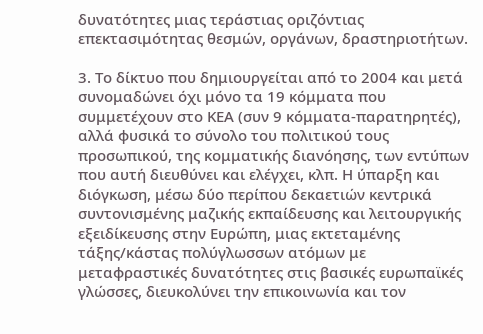δυνατότητες μιας τεράστιας οριζόντιας επεκτασιμότητας θεσμών, οργάνων, δραστηριοτήτων.

3. Το δίκτυο που δημιουργείται από το 2004 και μετά συνομαδώνει όχι μόνο τα 19 κόμματα που συμμετέχουν στο ΚΕΑ (συν 9 κόμματα-παρατηρητές), αλλά φυσικά το σύνολο του πολιτικού τους προσωπικού, της κομματικής διανόησης, των εντύπων που αυτή διευθύνει και ελέγχει, κλπ. Η ύπαρξη και διόγκωση, μέσω δύο περίπου δεκαετιών κεντρικά συντονισμένης μαζικής εκπαίδευσης και λειτουργικής εξειδίκευσης στην Ευρώπη, μιας εκτεταμένης τάξης/κάστας πολύγλωσσων ατόμων με μεταφραστικές δυνατότητες στις βασικές ευρωπαϊκές γλώσσες, διευκολύνει την επικοινωνία και τον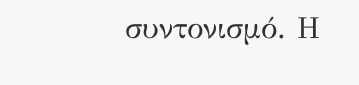συντονισμό. Η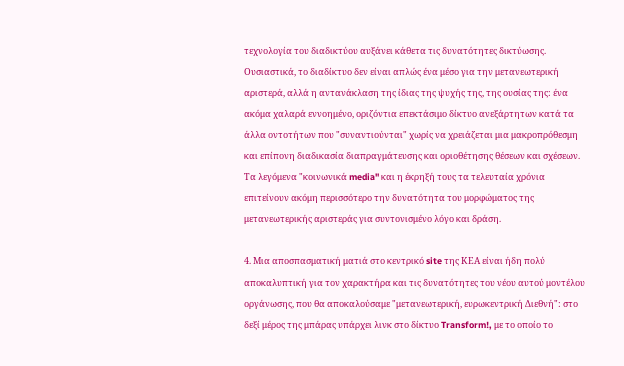τεχνολογία του διαδικτύου αυξάνει κάθετα τις δυνατότητες δικτύωσης. Ουσιαστικά, το διαδίκτυο δεν είναι απλώς ένα μέσο για την μετανεωτερική αριστερά, αλλά η αντανάκλαση της ίδιας της ψυχής της, της ουσίας της: ένα ακόμα χαλαρά εννοημένο, οριζόντια επεκτάσιμο δίκτυο ανεξάρτητων κατά τα άλλα οντοτήτων που "συναντιούνται" χωρίς να χρειάζεται μια μακροπρόθεσμη και επίπονη διαδικασία διαπραγμάτευσης και οριοθέτησης θέσεων και σχέσεων. Τα λεγόμενα "κοινωνικά media" και η έκρηξή τους τα τελευταία χρόνια επιτείνουν ακόμη περισσότερο την δυνατότητα του μορφώματος της μετανεωτερικής αριστεράς για συντονισμένο λόγο και δράση.

4. Μια αποσπασματική ματιά στο κεντρικό site της ΚΕΑ είναι ήδη πολύ αποκαλυπτική για τον χαρακτήρα και τις δυνατότητες του νέου αυτού μοντέλου οργάνωσης, που θα αποκαλούσαμε "μετανεωτερική, ευρωκεντρική Διεθνή": στο δεξί μέρος της μπάρας υπάρχει λινκ στο δίκτυο Transform!, με το οποίο το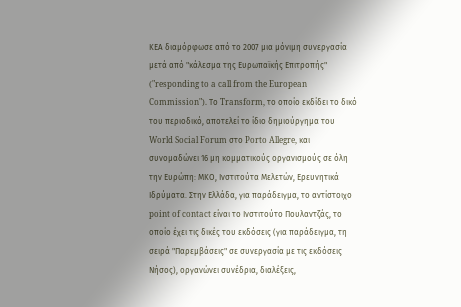ΚΕΑ διαμόρφωσε από το 2007 μια μόνιμη συνεργασία μετά από "κάλεσμα της Ευρωπαϊκής Επιτροπής" ("responding to a call from the European Commission"). Το Transform, το οποίο εκδίδει το δικό του περιοδικό, αποτελεί το ίδιο δημιούργημα του World Social Forum στο Porto Allegre, και συνομαδώνει 16 μη κομματικούς οργανισμούς σε όλη την Ευρώπη: ΜΚΟ, Ινστιτούτα Μελετών, Ερευνητικά Ιδρύματα. Στην Ελλάδα, για παράδειγμα, το αντίστοιχο point of contact είναι το Ινστιτούτο Πουλαντζάς, το οποίο έχει τις δικές του εκδόσεις (για παράδειγμα, τη σειρά "Παρεμβάσεις" σε συνεργασία με τις εκδόσεις Νήσος), οργανώνει συνέδρια, διαλέξεις,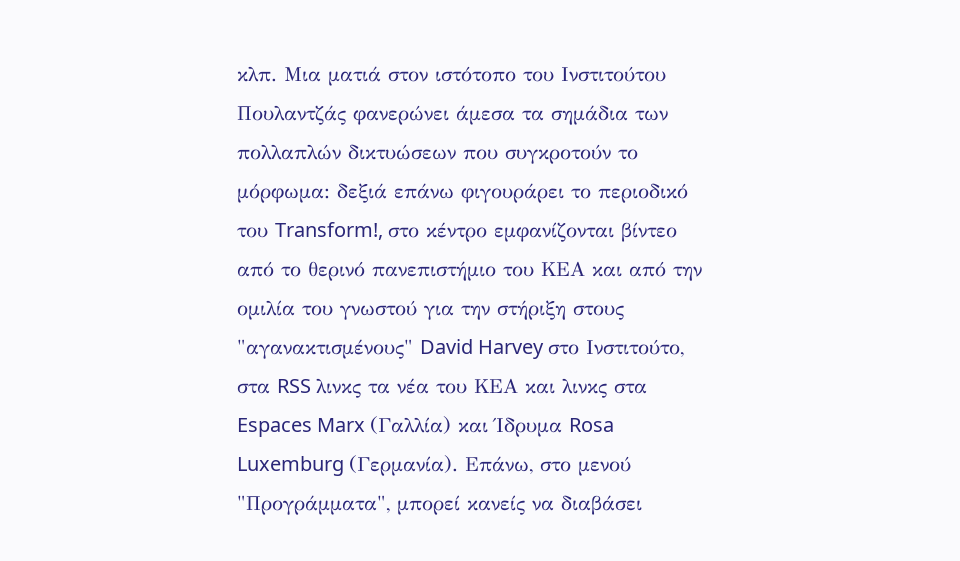κλπ. Μια ματιά στον ιστότοπο του Ινστιτούτου Πουλαντζάς φανερώνει άμεσα τα σημάδια των πολλαπλών δικτυώσεων που συγκροτούν το μόρφωμα: δεξιά επάνω φιγουράρει το περιοδικό του Transform!, στο κέντρο εμφανίζονται βίντεο από το θερινό πανεπιστήμιο του ΚΕΑ και από την ομιλία του γνωστού για την στήριξη στους "αγανακτισμένους" David Harvey στο Ινστιτούτο, στα RSS λινκς τα νέα του ΚΕΑ και λινκς στα Espaces Marx (Γαλλία) και Ίδρυμα Rosa Luxemburg (Γερμανία). Επάνω, στο μενού "Προγράμματα", μπορεί κανείς να διαβάσει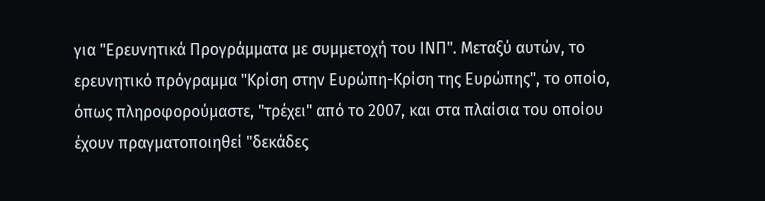για "Ερευνητικά Προγράμματα με συμμετοχή του ΙΝΠ". Μεταξύ αυτών, το ερευνητικό πρόγραμμα "Κρίση στην Ευρώπη-Κρίση της Ευρώπης", το οποίο, όπως πληροφορούμαστε, "τρέχει" από το 2007, και στα πλαίσια του οποίου έχουν πραγματοποιηθεί "δεκάδες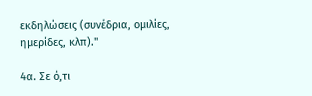εκδηλώσεις (συνέδρια, ομιλίες, ημερίδες, κλπ)."

4α. Σε ό,τι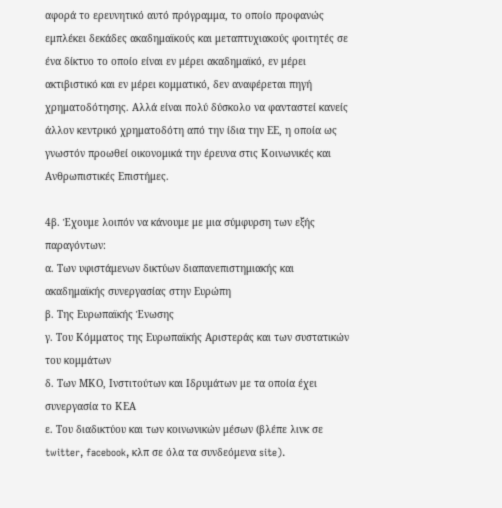αφορά το ερευνητικό αυτό πρόγραμμα, το οποίο προφανώς εμπλέκει δεκάδες ακαδημαϊκούς και μεταπτυχιακούς φοιτητές σε ένα δίκτυο το οποίο είναι εν μέρει ακαδημαϊκό, εν μέρει ακτιβιστικό και εν μέρει κομματικό, δεν αναφέρεται πηγή χρηματοδότησης. Αλλά είναι πολύ δύσκολο να φανταστεί κανείς άλλον κεντρικό χρηματοδότη από την ίδια την ΕΕ, η οποία ως γνωστόν προωθεί οικονομικά την έρευνα στις Κοινωνικές και Ανθρωπιστικές Επιστήμες.

4β. Έχουμε λοιπόν να κάνουμε με μια σύμφυρση των εξής παραγόντων:
α. Των υφιστάμενων δικτύων διαπανεπιστημιακής και ακαδημαϊκής συνεργασίας στην Ευρώπη
β. Της Ευρωπαϊκής Ένωσης
γ. Του Κόμματος της Ευρωπαϊκής Αριστεράς και των συστατικών του κομμάτων
δ. Των ΜΚΟ, Ινστιτούτων και Ιδρυμάτων με τα οποία έχει συνεργασία το ΚΕΑ
ε. Του διαδικτύου και των κοινωνικών μέσων (βλέπε λινκ σε twitter, facebook, κλπ σε όλα τα συνδεόμενα site).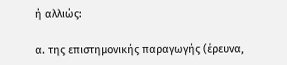ή αλλιώς:

α. της επιστημονικής παραγωγής (έρευνα,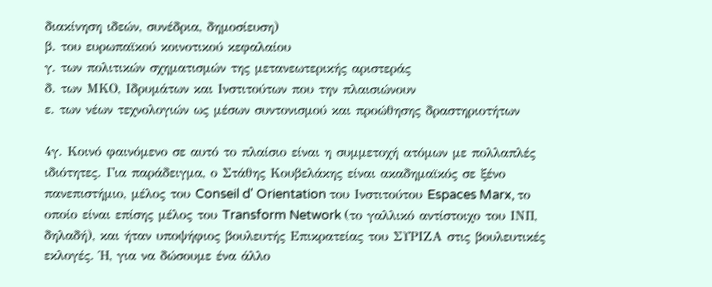διακίνηση ιδεών, συνέδρια, δημοσίευση)
β. του ευρωπαϊκού κοινοτικού κεφαλαίου
γ. των πολιτικών σχηματισμών της μετανεωτερικής αριστεράς
δ. των ΜΚΟ, Ιδρυμάτων και Ινστιτούτων που την πλαισιώνουν
ε. των νέων τεχνολογιών ως μέσων συντονισμού και προώθησης δραστηριοτήτων

4γ. Κοινό φαινόμενο σε αυτό το πλαίσιο είναι η συμμετοχή ατόμων με πολλαπλές ιδιότητες. Για παράδειγμα, ο Στάθης Κουβελάκης είναι ακαδημαϊκός σε ξένο πανεπιστήμιο, μέλος του Conseil d' Orientation του Ινστιτούτου Espaces Marx, το οποίο είναι επίσης μέλος του Transform Network (το γαλλικό αντίστοιχο του ΙΝΠ, δηλαδή), και ήταν υποψήφιος βουλευτής Επικρατείας του ΣΥΡΙΖΑ στις βουλευτικές εκλογές. Ή, για να δώσουμε ένα άλλο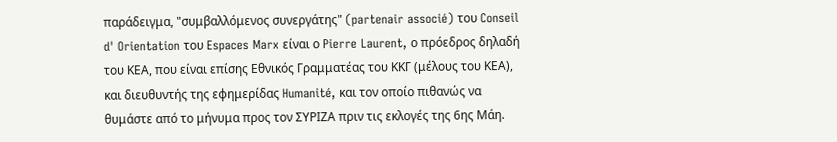παράδειγμα, "συμβαλλόμενος συνεργάτης" (partenair associé) του Conseil d' Orientation του Espaces Marx είναι ο Pierre Laurent, ο πρόεδρος δηλαδή του ΚΕΑ, που είναι επίσης Εθνικός Γραμματέας του ΚΚΓ (μέλους του ΚΕΑ), και διευθυντής της εφημερίδας Humanité, και τον οποίο πιθανώς να θυμάστε από το μήνυμα προς τον ΣΥΡΙΖΑ πριν τις εκλογές της 6ης Μάη.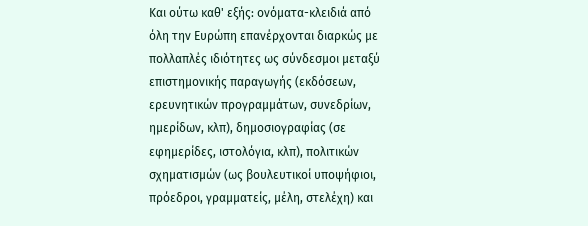Και ούτω καθ' εξής: ονόματα-κλειδιά από όλη την Ευρώπη επανέρχονται διαρκώς με πολλαπλές ιδιότητες ως σύνδεσμοι μεταξύ επιστημονικής παραγωγής (εκδόσεων, ερευνητικών προγραμμάτων, συνεδρίων, ημερίδων, κλπ), δημοσιογραφίας (σε εφημερίδες, ιστολόγια, κλπ), πολιτικών σχηματισμών (ως βουλευτικοί υποψήφιοι, πρόεδροι, γραμματείς, μέλη, στελέχη) και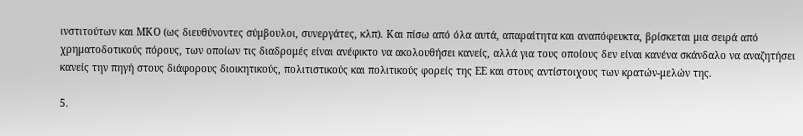ινστιτούτων και ΜΚΟ (ως διευθύνοντες σύμβουλοι, συνεργάτες, κλπ). Και πίσω από όλα αυτά, απαραίτητα και αναπόφευκτα, βρίσκεται μια σειρά από χρηματοδοτικούς πόρους, των οποίων τις διαδρομές είναι ανέφικτο να ακολουθήσει κανείς, αλλά για τους οποίους δεν είναι κανένα σκάνδαλο να αναζητήσει κανείς την πηγή στους διάφορους διοικητικούς, πολιτιστικούς και πολιτικούς φορείς της ΕΕ και στους αντίστοιχους των κρατών-μελών της.

5.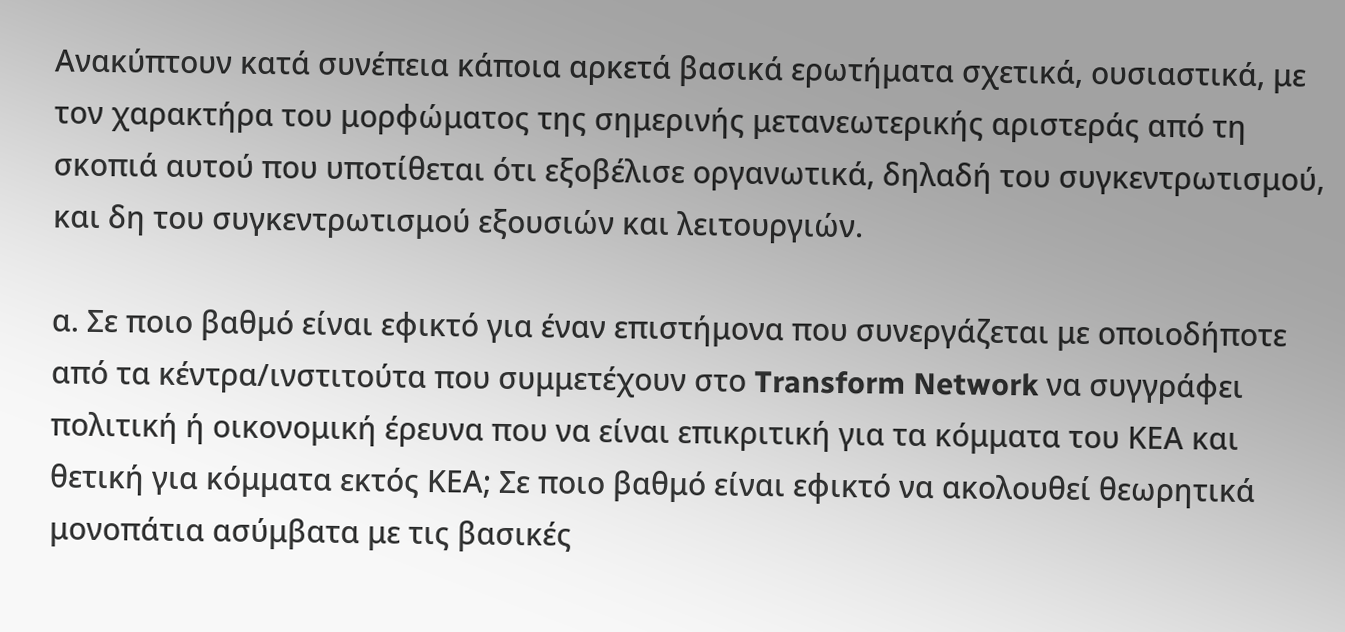Ανακύπτουν κατά συνέπεια κάποια αρκετά βασικά ερωτήματα σχετικά, ουσιαστικά, με τον χαρακτήρα του μορφώματος της σημερινής μετανεωτερικής αριστεράς από τη σκοπιά αυτού που υποτίθεται ότι εξοβέλισε οργανωτικά, δηλαδή του συγκεντρωτισμού, και δη του συγκεντρωτισμού εξουσιών και λειτουργιών.

α. Σε ποιο βαθμό είναι εφικτό για έναν επιστήμονα που συνεργάζεται με οποιοδήποτε από τα κέντρα/ινστιτούτα που συμμετέχουν στο Transform Network να συγγράφει πολιτική ή οικονομική έρευνα που να είναι επικριτική για τα κόμματα του ΚΕΑ και θετική για κόμματα εκτός ΚΕΑ; Σε ποιο βαθμό είναι εφικτό να ακολουθεί θεωρητικά μονοπάτια ασύμβατα με τις βασικές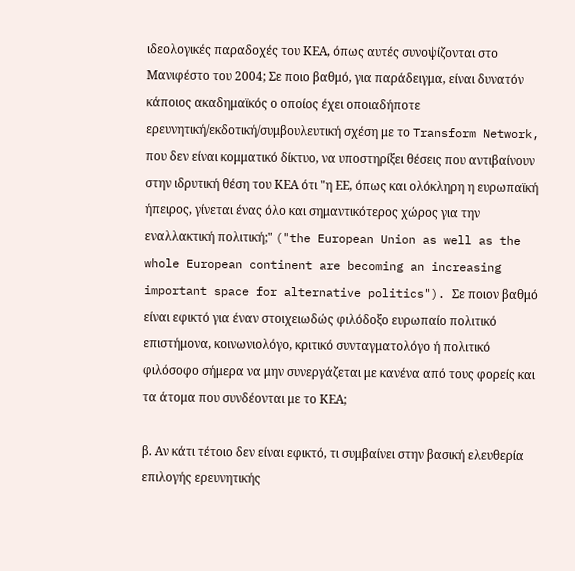ιδεολογικές παραδοχές του ΚΕΑ, όπως αυτές συνοψίζονται στο Μανιφέστο του 2004; Σε ποιο βαθμό, για παράδειγμα, είναι δυνατόν κάποιος ακαδημαϊκός ο οποίος έχει οποιαδήποτε ερευνητική/εκδοτική/συμβουλευτική σχέση με το Transform Network, που δεν είναι κομματικό δίκτυο, να υποστηρίξει θέσεις που αντιβαίνουν στην ιδρυτική θέση του ΚΕΑ ότι "η ΕΕ, όπως και ολόκληρη η ευρωπαϊκή ήπειρος, γίνεται ένας όλο και σημαντικότερος χώρος για την εναλλακτική πολιτική;" ("the European Union as well as the whole European continent are becoming an increasing important space for alternative politics"). Σε ποιον βαθμό είναι εφικτό για έναν στοιχειωδώς φιλόδοξο ευρωπαίο πολιτικό επιστήμονα, κοινωνιολόγο, κριτικό συνταγματολόγο ή πολιτικό φιλόσοφο σήμερα να μην συνεργάζεται με κανένα από τους φορείς και τα άτομα που συνδέονται με το ΚΕΑ;

β. Αν κάτι τέτοιο δεν είναι εφικτό, τι συμβαίνει στην βασική ελευθερία επιλογής ερευνητικής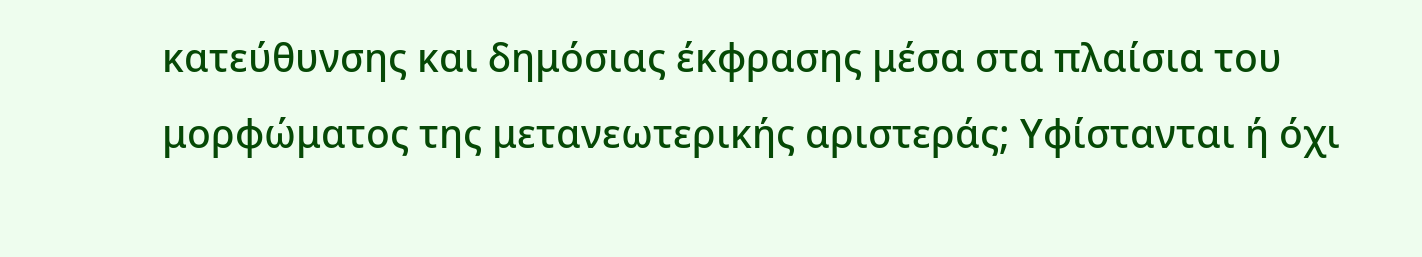κατεύθυνσης και δημόσιας έκφρασης μέσα στα πλαίσια του μορφώματος της μετανεωτερικής αριστεράς; Υφίστανται ή όχι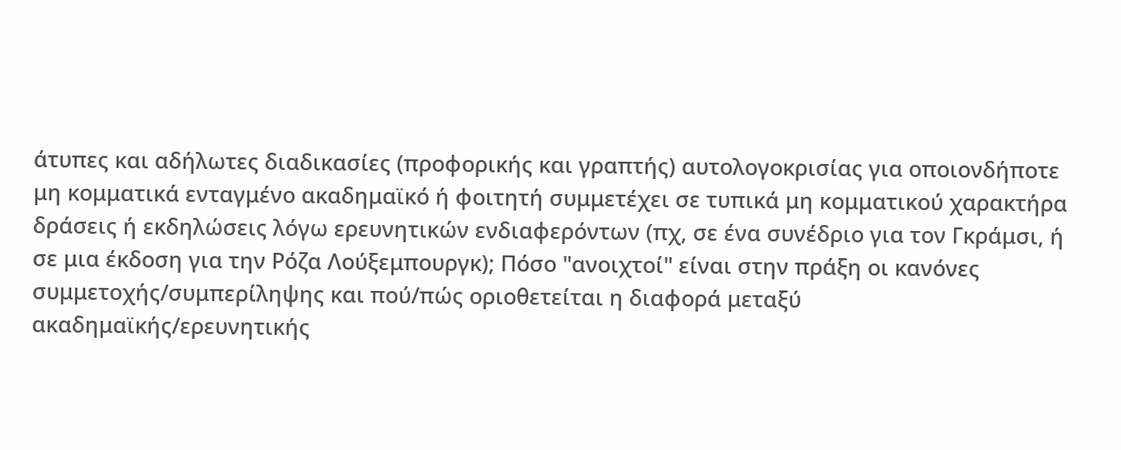άτυπες και αδήλωτες διαδικασίες (προφορικής και γραπτής) αυτολογοκρισίας για οποιονδήποτε μη κομματικά ενταγμένο ακαδημαϊκό ή φοιτητή συμμετέχει σε τυπικά μη κομματικού χαρακτήρα δράσεις ή εκδηλώσεις λόγω ερευνητικών ενδιαφερόντων (πχ, σε ένα συνέδριο για τον Γκράμσι, ή σε μια έκδοση για την Ρόζα Λούξεμπουργκ); Πόσο "ανοιχτοί" είναι στην πράξη οι κανόνες συμμετοχής/συμπερίληψης και πού/πώς οριοθετείται η διαφορά μεταξύ ακαδημαϊκής/ερευνητικής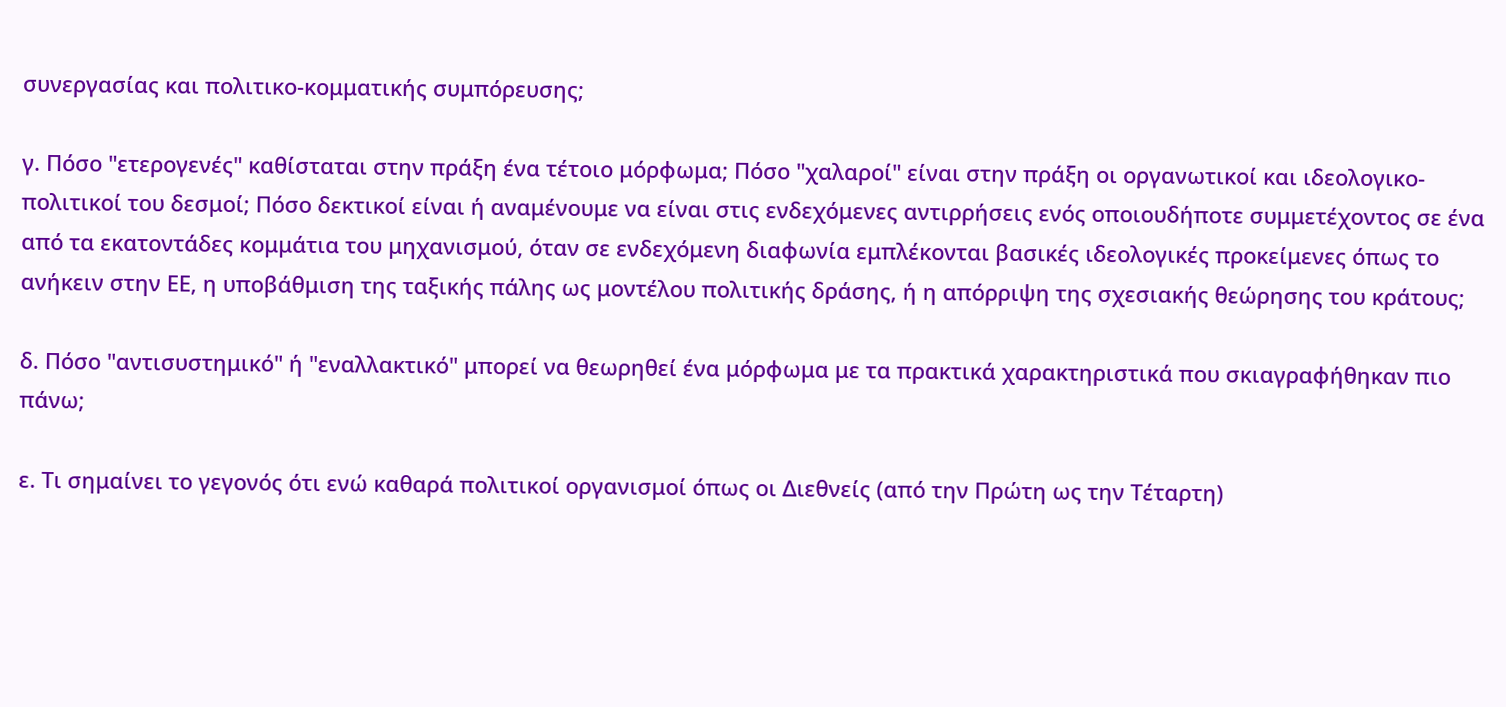συνεργασίας και πολιτικο-κομματικής συμπόρευσης;

γ. Πόσο "ετερογενές" καθίσταται στην πράξη ένα τέτοιο μόρφωμα; Πόσο "χαλαροί" είναι στην πράξη οι οργανωτικοί και ιδεολογικο-πολιτικοί του δεσμοί; Πόσο δεκτικοί είναι ή αναμένουμε να είναι στις ενδεχόμενες αντιρρήσεις ενός οποιουδήποτε συμμετέχοντος σε ένα από τα εκατοντάδες κομμάτια του μηχανισμού, όταν σε ενδεχόμενη διαφωνία εμπλέκονται βασικές ιδεολογικές προκείμενες όπως το ανήκειν στην ΕΕ, η υποβάθμιση της ταξικής πάλης ως μοντέλου πολιτικής δράσης, ή η απόρριψη της σχεσιακής θεώρησης του κράτους;

δ. Πόσο "αντισυστημικό" ή "εναλλακτικό" μπορεί να θεωρηθεί ένα μόρφωμα με τα πρακτικά χαρακτηριστικά που σκιαγραφήθηκαν πιο πάνω;

ε. Τι σημαίνει το γεγονός ότι ενώ καθαρά πολιτικοί οργανισμοί όπως οι Διεθνείς (από την Πρώτη ως την Τέταρτη)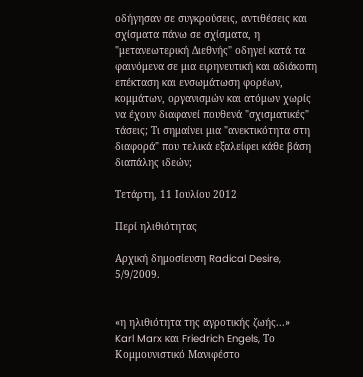οδήγησαν σε συγκρούσεις, αντιθέσεις και σχίσματα πάνω σε σχίσματα, η "μετανεωτερική Διεθνής" οδηγεί κατά τα φαινόμενα σε μια ειρηνευτική και αδιάκοπη επέκταση και ενσωμάτωση φορέων, κομμάτων, οργανισμών και ατόμων χωρίς να έχουν διαφανεί πουθενά "σχισματικές" τάσεις; Τι σημαίνει μια "ανεκτικότητα στη διαφορά" που τελικά εξαλείφει κάθε βάση διαπάλης ιδεών;

Τετάρτη, 11 Ιουλίου 2012

Περί ηλιθιότητας

Αρχική δημοσίευση Radical Desire, 5/9/2009.


«η ηλιθιότητα της αγροτικής ζωής...»
Karl Marx και Friedrich Engels, Το Κομμουνιστικό Μανιφέστο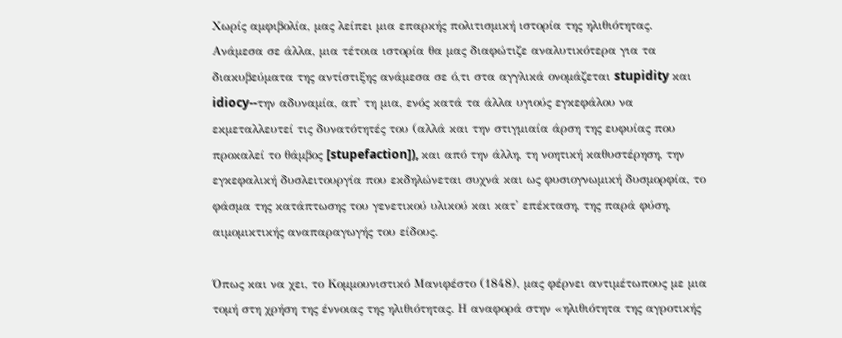Χωρίς αμφιβολία, μας λείπει μια επαρκής πολιτισμική ιστορία της ηλιθιότητας. Ανάμεσα σε άλλα, μια τέτοια ιστορία θα μας διαφώτιζε αναλυτικότερα για τα διακυβεύματα της αντίστιξης ανάμεσα σε ό,τι στα αγγλικά ονομάζεται stupidity και idiocy--την αδυναμία, απ' τη μια, ενός κατά τα άλλα υγιούς εγκεφάλου να εκμεταλλευτεί τις δυνατότητές του (αλλά και την στιγμιαία άρση της ευφυίας που προκαλεί το θάμβος [stupefaction]), και από την άλλη, τη νοητική καθυστέρηση, την εγκεφαλική δυσλειτουργία που εκδηλώνεται συχνά και ως φυσιογνωμική δυσμορφία, το φάσμα της κατάπτωσης του γενετικού υλικού και κατ' επέκταση, της παρά φύση, αιμομικτικής αναπαραγωγής του είδους.

Όπως και να χει, το Κομμουνιστικό Μανιφέστο (1848), μας φέρνει αντιμέτωπους με μια τομή στη χρήση της έννοιας της ηλιθιότητας. Η αναφορά στην «ηλιθιότητα της αγροτικής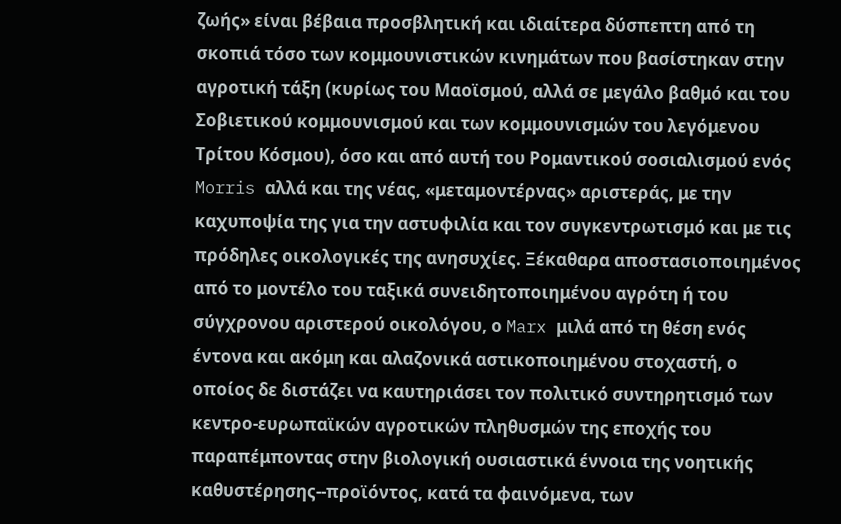ζωής» είναι βέβαια προσβλητική και ιδιαίτερα δύσπεπτη από τη σκοπιά τόσο των κομμουνιστικών κινημάτων που βασίστηκαν στην αγροτική τάξη (κυρίως του Μαοϊσμού, αλλά σε μεγάλο βαθμό και του Σοβιετικού κομμουνισμού και των κομμουνισμών του λεγόμενου Τρίτου Κόσμου), όσο και από αυτή του Ρομαντικού σοσιαλισμού ενός Morris αλλά και της νέας, «μεταμοντέρνας» αριστεράς, με την καχυποψία της για την αστυφιλία και τον συγκεντρωτισμό και με τις πρόδηλες οικολογικές της ανησυχίες. Ξέκαθαρα αποστασιοποιημένος από το μοντέλο του ταξικά συνειδητοποιημένου αγρότη ή του σύγχρονου αριστερού οικολόγου, ο Marx μιλά από τη θέση ενός έντονα και ακόμη και αλαζονικά αστικοποιημένου στοχαστή, ο οποίος δε διστάζει να καυτηριάσει τον πολιτικό συντηρητισμό των κεντρο-ευρωπαϊκών αγροτικών πληθυσμών της εποχής του παραπέμποντας στην βιολογική ουσιαστικά έννοια της νοητικής καθυστέρησης--προϊόντος, κατά τα φαινόμενα, των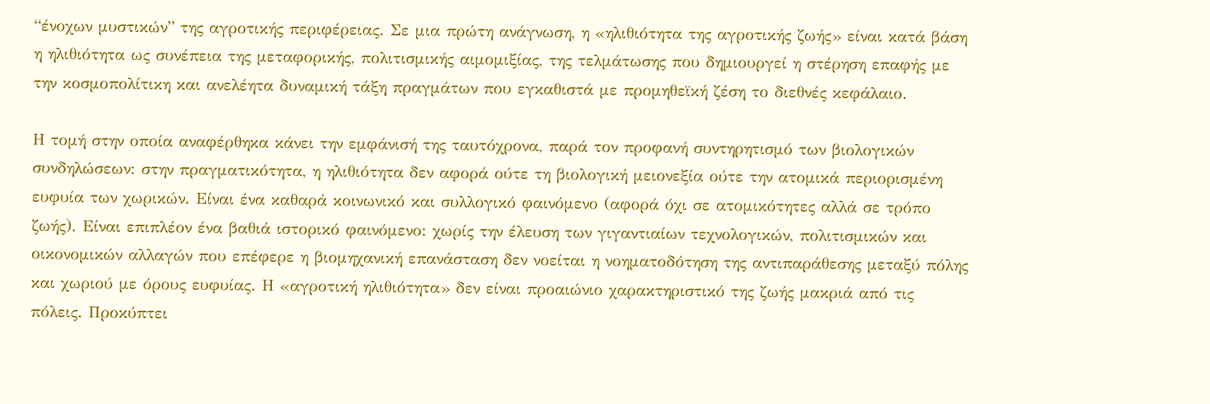“ένοχων μυστικών” της αγροτικής περιφέρειας. Σε μια πρώτη ανάγνωση, η «ηλιθιότητα της αγροτικής ζωής» είναι κατά βάση η ηλιθιότητα ως συνέπεια της μεταφορικής, πολιτισμικής αιμομιξίας, της τελμάτωσης που δημιουργεί η στέρηση επαφής με την κοσμοπολίτικη και ανελέητα δυναμική τάξη πραγμάτων που εγκαθιστά με προμηθεϊκή ζέση το διεθνές κεφάλαιο.

Η τομή στην οποία αναφέρθηκα κάνει την εμφάνισή της ταυτόχρονα, παρά τον προφανή συντηρητισμό των βιολογικών συνδηλώσεων: στην πραγματικότητα, η ηλιθιότητα δεν αφορά ούτε τη βιολογική μειονεξία ούτε την ατομικά περιορισμένη ευφυία των χωρικών. Είναι ένα καθαρά κοινωνικό και συλλογικό φαινόμενο (αφορά όχι σε ατομικότητες αλλά σε τρόπο ζωής). Είναι επιπλέον ένα βαθιά ιστορικό φαινόμενο: χωρίς την έλευση των γιγαντιαίων τεχνολογικών, πολιτισμικών και οικονομικών αλλαγών που επέφερε η βιομηχανική επανάσταση δεν νοείται η νοηματοδότηση της αντιπαράθεσης μεταξύ πόλης και χωριού με όρους ευφυίας. Η «αγροτική ηλιθιότητα» δεν είναι προαιώνιο χαρακτηριστικό της ζωής μακριά από τις πόλεις. Προκύπτει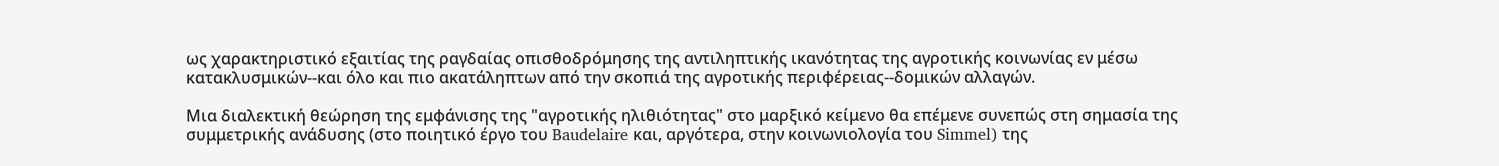ως χαρακτηριστικό εξαιτίας της ραγδαίας οπισθοδρόμησης της αντιληπτικής ικανότητας της αγροτικής κοινωνίας εν μέσω κατακλυσμικών--και όλο και πιο ακατάληπτων από την σκοπιά της αγροτικής περιφέρειας--δομικών αλλαγών.

Μια διαλεκτική θεώρηση της εμφάνισης της "αγροτικής ηλιθιότητας" στο μαρξικό κείμενο θα επέμενε συνεπώς στη σημασία της συμμετρικής ανάδυσης (στο ποιητικό έργο του Baudelaire και, αργότερα, στην κοινωνιολογία του Simmel) της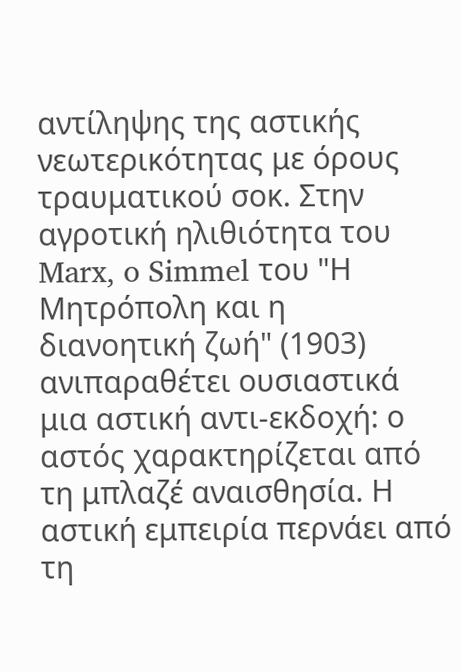αντίληψης της αστικής νεωτερικότητας με όρους τραυματικού σοκ. Στην αγροτική ηλιθιότητα του Marx, o Simmel του "Η Μητρόπολη και η διανοητική ζωή" (1903) ανιπαραθέτει ουσιαστικά μια αστική αντι-εκδοχή: ο αστός χαρακτηρίζεται από τη μπλαζέ αναισθησία. Η αστική εμπειρία περνάει από τη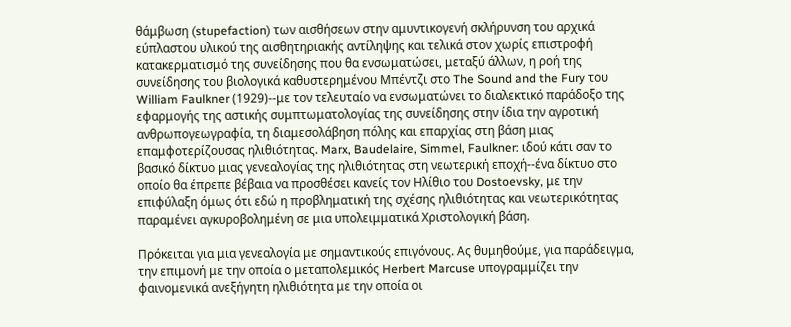θάμβωση (stupefaction) των αισθήσεων στην αμυντικογενή σκλήρυνση του αρχικά εύπλαστου υλικού της αισθητηριακής αντίληψης και τελικά στον χωρίς επιστροφή κατακερματισμό της συνείδησης που θα ενσωματώσει, μεταξύ άλλων, η ροή της συνείδησης του βιολογικά καθυστερημένου Μπέντζι στο The Sound and the Fury του William Faulkner (1929)--με τον τελευταίο να ενσωματώνει το διαλεκτικό παράδοξο της εφαρμογής της αστικής συμπτωματολογίας της συνείδησης στην ίδια την αγροτική ανθρωπογεωγραφία, τη διαμεσολάβηση πόλης και επαρχίας στη βάση μιας επαμφοτερίζουσας ηλιθιότητας. Marx, Baudelaire, Simmel, Faulkner: ιδού κάτι σαν το βασικό δίκτυο μιας γενεαλογίας της ηλιθιότητας στη νεωτερική εποχή--ένα δίκτυο στο οποίο θα έπρεπε βέβαια να προσθέσει κανείς τον Ηλίθιο του Dostoevsky, με την επιφύλαξη όμως ότι εδώ η προβληματική της σχέσης ηλιθιότητας και νεωτερικότητας παραμένει αγκυροβολημένη σε μια υπολειμματικά Χριστολογική βάση.

Πρόκειται για μια γενεαλογία με σημαντικούς επιγόνους. Ας θυμηθούμε, για παράδειγμα, την επιμονή με την οποία ο μεταπολεμικός Herbert Marcuse υπογραμμίζει την φαινομενικά ανεξήγητη ηλιθιότητα με την οποία οι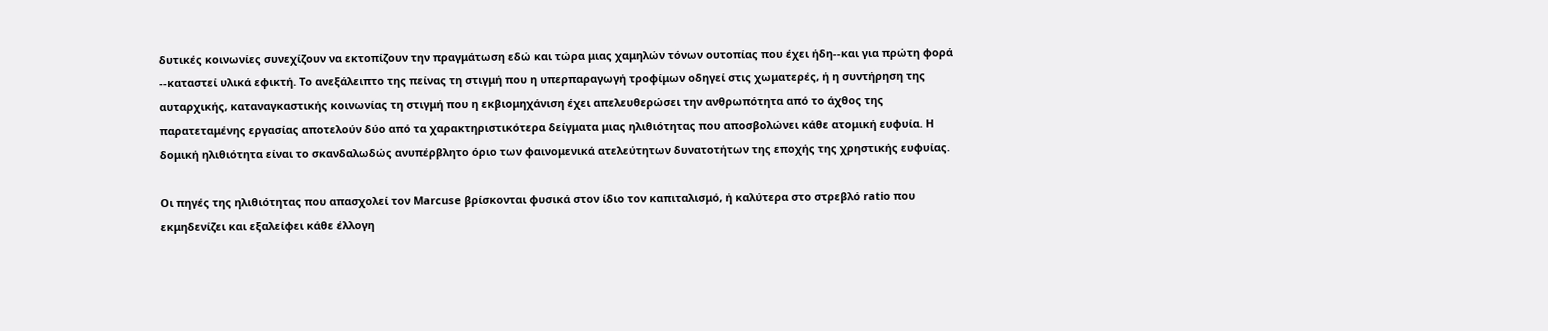δυτικές κοινωνίες συνεχίζουν να εκτοπίζουν την πραγμάτωση εδώ και τώρα μιας χαμηλών τόνων ουτοπίας που έχει ήδη--και για πρώτη φορά --καταστεί υλικά εφικτή. Το ανεξάλειπτο της πείνας τη στιγμή που η υπερπαραγωγή τροφίμων οδηγεί στις χωματερές, ή η συντήρηση της αυταρχικής, καταναγκαστικής κοινωνίας τη στιγμή που η εκβιομηχάνιση έχει απελευθερώσει την ανθρωπότητα από το άχθος της παρατεταμένης εργασίας αποτελούν δύο από τα χαρακτηριστικότερα δείγματα μιας ηλιθιότητας που αποσβολώνει κάθε ατομική ευφυία. Η δομική ηλιθιότητα είναι το σκανδαλωδώς ανυπέρβλητο όριο των φαινομενικά ατελεύτητων δυνατοτήτων της εποχής της χρηστικής ευφυίας.

Οι πηγές της ηλιθιότητας που απασχολεί τον Marcuse βρίσκονται φυσικά στον ίδιο τον καπιταλισμό, ή καλύτερα στο στρεβλό ratio που εκμηδενίζει και εξαλείφει κάθε έλλογη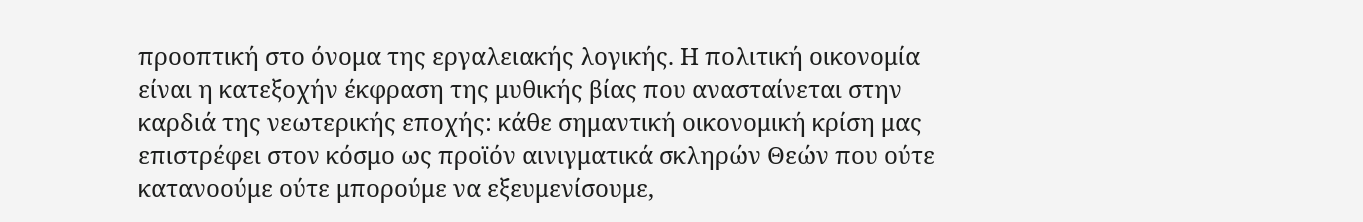προοπτική στο όνομα της εργαλειακής λογικής. Η πολιτική οικονομία είναι η κατεξοχήν έκφραση της μυθικής βίας που ανασταίνεται στην καρδιά της νεωτερικής εποχής: κάθε σημαντική οικονομική κρίση μας επιστρέφει στον κόσμο ως προϊόν αινιγματικά σκληρών Θεών που ούτε κατανοούμε ούτε μπορούμε να εξευμενίσουμε,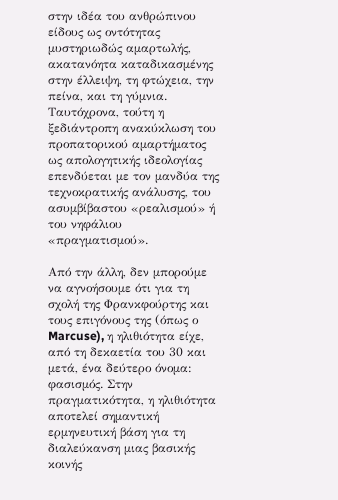στην ιδέα του ανθρώπινου είδους ως οντότητας μυστηριωδώς αμαρτωλής, ακατανόητα καταδικασμένης στην έλλειψη, τη φτώχεια, την πείνα, και τη γύμνια. Ταυτόχρονα, τούτη η ξεδιάντροπη ανακύκλωση του προπατορικού αμαρτήματος ως απολογητικής ιδεολογίας επενδύεται με τον μανδύα της τεχνοκρατικής ανάλυσης, του ασυμβίβαστου «ρεαλισμού» ή του νηφάλιου «πραγματισμού».

Από την άλλη, δεν μπορούμε να αγνοήσουμε ότι για τη σχολή της Φρανκφούρτης και τους επιγόνους της (όπως ο Marcuse), η ηλιθιότητα είχε, από τη δεκαετία του 30 και μετά, ένα δεύτερο όνομα: φασισμός. Στην πραγματικότητα, η ηλιθιότητα αποτελεί σημαντική ερμηνευτική βάση για τη διαλεύκανση μιας βασικής κοινής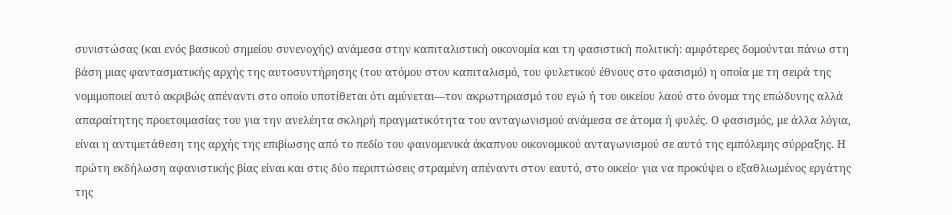συνιστώσας (και ενός βασικού σημείου συνενοχής) ανάμεσα στην καπιταλιστική οικονομία και τη φασιστική πολιτική: αμφότερες δομούνται πάνω στη βάση μιας φαντασματικής αρχής της αυτοσυντήρησης (του ατόμου στον καπιταλισμό, του φυλετικού έθνους στο φασισμό) η οποία με τη σειρά της νομιμοποιεί αυτό ακριβώς απέναντι στο οποίο υποτίθεται ότι αμύνεται—τον ακρωτηριασμό του εγώ ή του οικείου λαού στο όνομα της επώδυνης αλλά απαραίτητης προετοιμασίας του για την ανελέητα σκληρή πραγματικότητα του ανταγωνισμού ανάμεσα σε άτομα ή φυλές. Ο φασισμός, με άλλα λόγια, είναι η αντιμετάθεση της αρχής της επιβίωσης από το πεδίο του φαινομενικά άκαπνου οικονομικού ανταγωνισμού σε αυτό της εμπόλεμης σύρραξης. Η πρώτη εκδήλωση αφανιστικής βίας είναι και στις δύο περιπτώσεις στραμένη απέναντι στον εαυτό, στο οικείο· για να προκύψει ο εξαθλιωμένος εργάτης της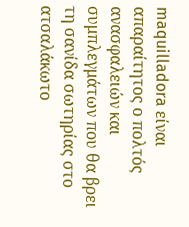maquilladora είναι απαραίτητος ο πολτός ανασφαλειών και συμπλεγμάτων που θα βρει τη σανίδα σωτηρίας στο ατσαλάκωτο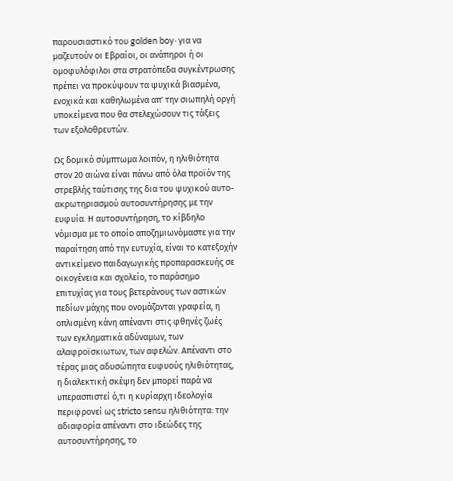παρουσιαστικό του golden boy· για να μαζευτούν οι Εβραίοι, οι ανάπηροι ή οι ομοφυλόφιλοι στα στρατόπεδα συγκέντρωσης πρέπει να προκύψουν τα ψυχικά βιασμένα, ενοχικά και καθηλωμένα απ' την σιωπηλή οργή υποκείμενα που θα στελεχώσουν τις τάξεις των εξολοθρευτών.

Ως δομικό σύμπτωμα λοιπόν, η ηλιθιότητα στον 20 αιώνα είναι πάνω από όλα προϊόν της στρεβλής ταύτισης της δια του ψυχικού αυτο-ακρωτηριασμού αυτοσυντήρησης με την ευφυία. Η αυτοσυντήρηση, το κίβδηλο νόμισμα με το οποίο αποζημιωνόμαστε για την παραίτηση από την ευτυχία, είναι το κατεξοχήν αντικείμενο παιδαγωγικής προπαρασκευής σε οικογένεια και σχολείο, το παράσημο επιτυχίας για τους βετεράνους των αστικών πεδίων μάχης που ονομάζονται γραφεία, η οπλισμένη κάνη απέναντι στις φθηνές ζωές των εγκληματικά αδύναμων, των αλαφροϊσκιωτων, των αφελών. Απέναντι στο τέρας μιας αδυσώπητα ευφυούς ηλιθιότητας, η διαλεκτική σκέψη δεν μπορεί παρά να υπερασπιστεί ό,τι η κυρίαρχη ιδεολογία περιφρονεί ως stricto sensu ηλιθιότητα: την αδιαφορία απέναντι στο ιδεώδες της αυτοσυντήρησης, το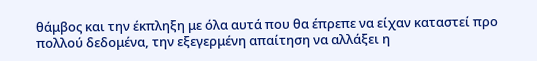θάμβος και την έκπληξη με όλα αυτά που θα έπρεπε να είχαν καταστεί προ πολλού δεδομένα, την εξεγερμένη απαίτηση να αλλάξει η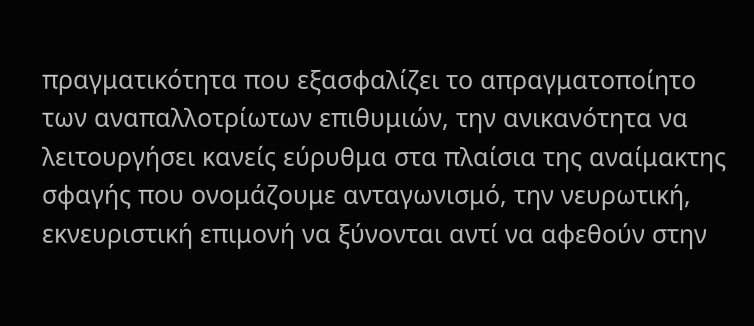πραγματικότητα που εξασφαλίζει το απραγματοποίητο των αναπαλλοτρίωτων επιθυμιών, την ανικανότητα να λειτουργήσει κανείς εύρυθμα στα πλαίσια της αναίμακτης σφαγής που ονομάζουμε ανταγωνισμό, την νευρωτική, εκνευριστική επιμονή να ξύνονται αντί να αφεθούν στην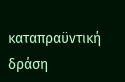καταπραϋντική δράση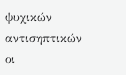ψυχικών αντισηπτικών οι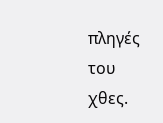πληγές του χθες.